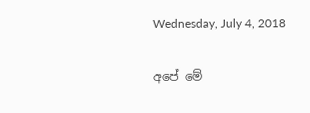Wednesday, July 4, 2018

අපේ මේ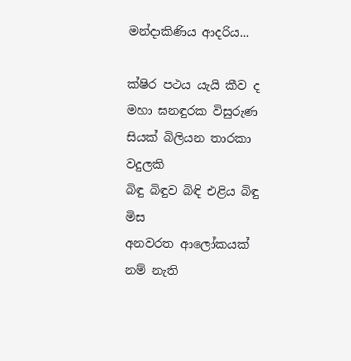මන්දාකිණිය ආදරිය...

ක්ෂිර පථය යැයි කීව ද
මහා ඝනඳුරක විසුරුණ
සියක් බිලියන තාරකා වදුලකි
බිඳු බිඳුව බිඳි එළිය බිඳු මිස
අනවරත ආලෝකයක් නම් නැති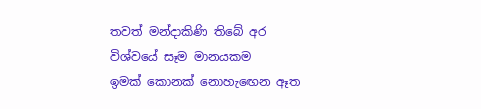තවත් මන්දාකිණි තිබේ අර
විශ්වයේ සෑම මානයකම
ඉමක් කොනක් නොහැඟෙන ඈත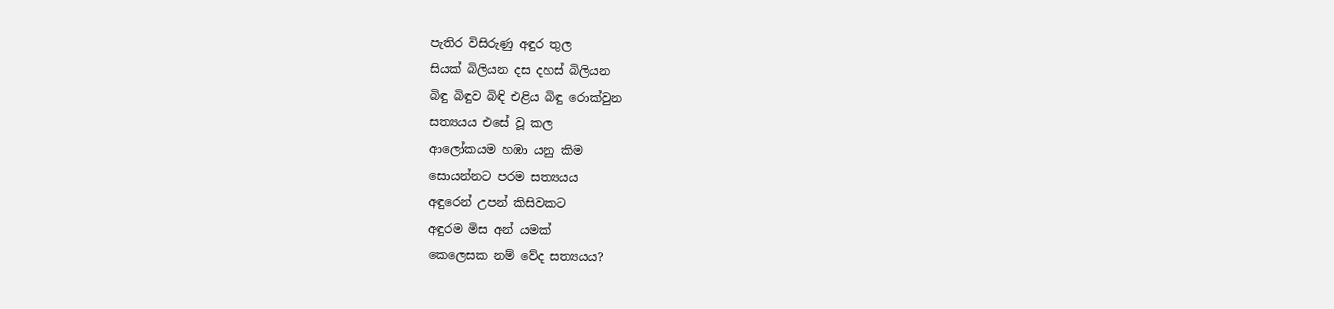පැතිර විසිරුණු අඳුර තුල
සියක් බිලියන දස දහස් බිලියන
බිඳු බිඳුව බිඳි එළිය බිඳු රොක්වුන
සත්‍යයය එසේ වූ කල
ආලෝකයම හඹා යනු කිම
සොයන්නට පරම සත්‍යයය
අඳුරෙන් උපන් කිසිවකට
අඳුරම මිස අන් යමක්
කෙලෙසක නම් වේද සත්‍යයය?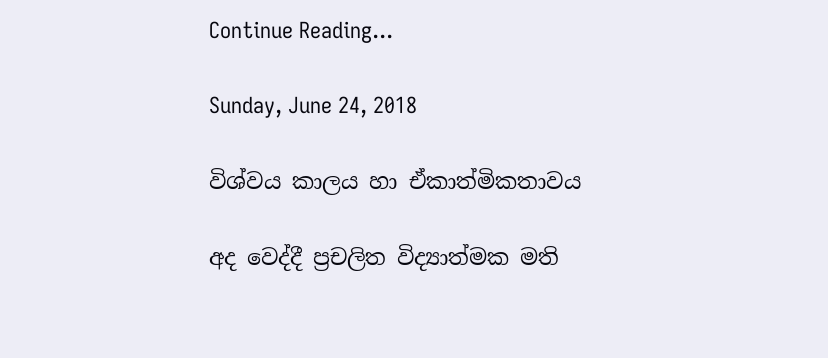Continue Reading...

Sunday, June 24, 2018

විශ්වය කාලය හා ඒකාත්මිකතාවය

අද වෙද්දී ප්‍රචලිත විද්‍යාත්මක මති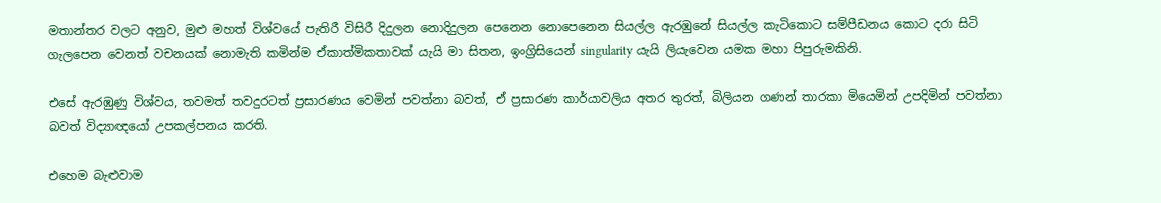මතාන්තර වලට අනුව, මුළු මහත් විශ්වයේ පැතිරී විසිරී දිදුලන නොදිදුලන පෙනෙන නොපෙනෙන සියල්ල ඇරඹුනේ සියල්ල කැටිකොට සම්පීඩනය කොට දරා සිටි ගැලපෙන වෙනත් වචනයක් නොමැති කමින්ම ඒකාත්මිකතාවක් යැයි මා සිතන, ඉංග්‍රිසියෙන් singularity යැයි ලියැවෙන යමක මහා පිපුරුමකිනි.

එසේ ඇරඹුණු විශ්වය, තවමත් තවදුරටත් ප්‍රසාරණය වෙමින් පවත්නා බවත්, ඒ ප්‍රසාරණ කාර්යාවලිය අතර තුරත්, බිලියන ගණන් තාරකා මියෙමින් උපදිමින් පවත්නා බවත් විද්‍යාඥයෝ උපකල්පනය කරති.

එහෙම බැළුවාම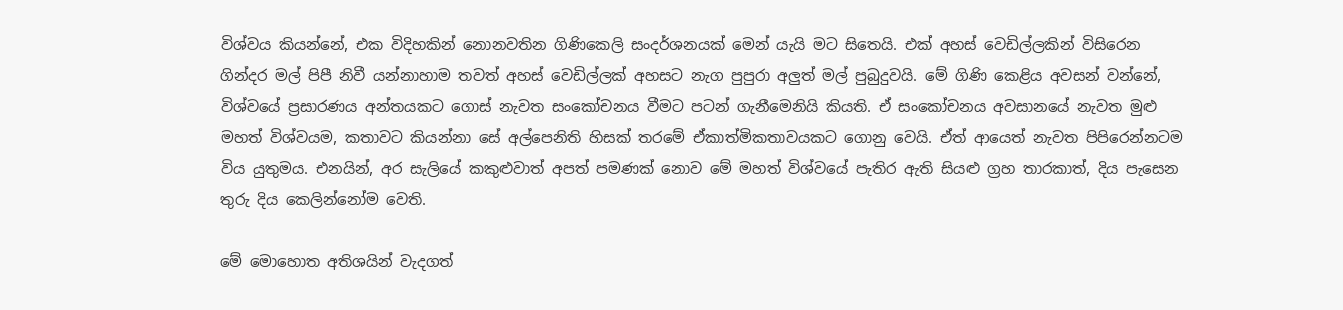විශ්වය කියන්නේ, එක විදිහකින් නොනවතින ගිණිකෙලි සංදර්ශනයක් මෙන් යැයි මට සිතෙයි. එක් අහස් වෙඩිල්ලකින් විසිරෙන ගින්දර මල් පිපී නිවී යන්නාහාම තවත් අහස් වෙඩිල්ලක් අහසට නැග පුපුරා අලුත් මල් පුබුදුවයි. මේ ගිණි කෙළිය අවසන් වන්නේ, විශ්වයේ ප්‍රසාරණය අන්තයකට ගොස් නැවත සංකෝචනය වීමට පටන් ගැනීමෙනියි කියති. ඒ සංකෝචනය අවසානයේ නැවත මුළු මහත් විශ්වයම, කතාවට කියන්නා සේ අල්පෙනිති හිසක් තරමේ ඒකාත්මිකතාවයකට ගොනු වෙයි. ඒත් ආයෙත් නැවත පිපිරෙන්නටම විය යුතුමය. එනයින්, අර සැලියේ කකුළුවාත් අපත් පමණක් නොව මේ මහත් විශ්වයේ පැතිර ඇති සියළු ග්‍රහ තාරකාත්, දිය පැසෙන තුරු දිය කෙලින්නෝම වෙති.

මේ මොහොත අතිශයින් වැදගත්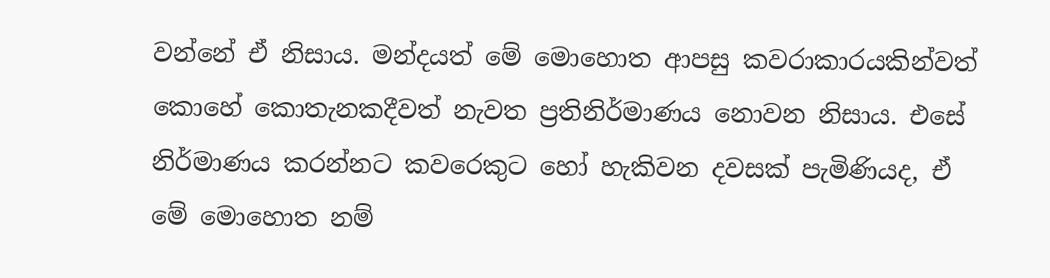වන්නේ ඒ නිසාය. මන්දයත් මේ මොහොත ආපසු කවරාකාරයකින්වත් කොහේ කොතැනකදීවත් නැවත ප්‍රතිනිර්මාණය නොවන නිසාය. එසේ නිර්මාණය කරන්නට කවරෙකුට හෝ හැකිවන දවසක් පැමිණියද, ඒ මේ මොහොත නම්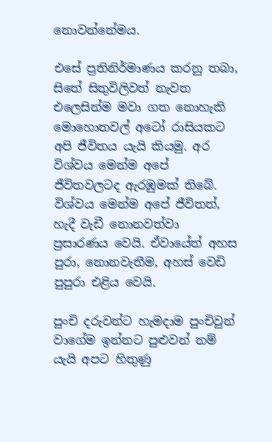නොවන්නේමය.

එසේ ප්‍රතිනිර්මාණය කරනු තබා, සිතේ සිතුවිලිවත් නැවත එලෙසින්ම මවා ගත නොහැකි මොහොතවල් අටෝ රාසියකට අපි ජීවිතය යැයි කියමු. අර විශ්වය මෙන්ම අපේ ජීවිතවලටද ඇරඹුමක් තිබේ. විශ්වය මෙන්ම අපේ ජීවිතත්, හැදී වැඩී නොනවත්වා ප්‍රසාරණය වෙයි. ඒවායේත් අහස පුරා, නොනවැතීම, අහස් වෙඩි පුපුරා එළිය වෙයි.

පුංචි දරුවන්ට හැමදාම පුංචිවුන් වාගේම ඉන්නට පුළුවන් නම් යැයි අපට හිතුණු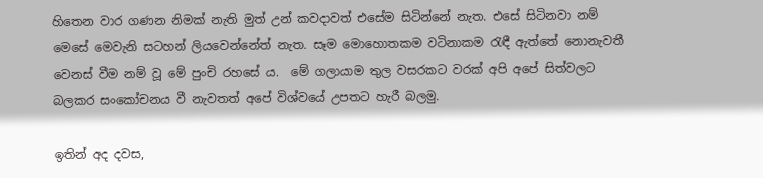හිතෙන වාර ගණන නිමක් නැති මුත් උන් කවදාවත් එසේම සිටින්නේ නැත. එසේ සිටිනවා නම් මෙසේ මෙවැනි සටහන් ලියවෙන්නේත් නැත. සෑම මොහොතකම වටිනාකම රැඳී ඇත්තේ නොනැවතී වෙනස් වීම නම් වූ මේ පුංචි රහසේ ය.  මේ ගලායාම තුල වසරකට වරක් අපි අපේ සිත්වලට බලකර සංකෝචනය වී නැවතත් අපේ විශ්වයේ උපතට හැරී බලමු.

ඉතින් අද දවස,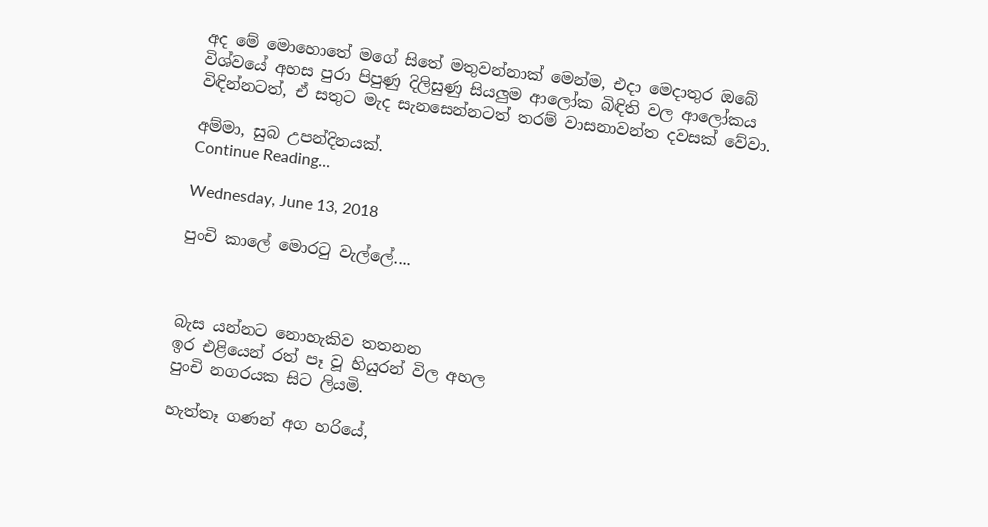අද මේ මොහොතේ මගේ සිතේ මතුවන්නාක් මෙන්ම, එදා මෙදාතුර ඔබේ විශ්වයේ අහස පුරා පිපුණු දිලිසුණු සියලුම ආලෝක බිඳිති වල ආලෝකය විඳින්නටත්, ඒ සතුට මැද සැනසෙන්නටත් තරම් වාසනාවන්ත දවසක් වේවා.

අම්මා, සුබ උපන්දිනයක්.
Continue Reading...

Wednesday, June 13, 2018

පුංචි කාලේ මොරටු වැල්ලේ....



බැස යන්නට නොහැකිව තතනන
ඉර එළියෙන් රත් පෑ වූ හියුරන් විල අහල
පුංචි නගරයක සිට ලියමි.

හැත්තෑ ගණන් අග හරියේ,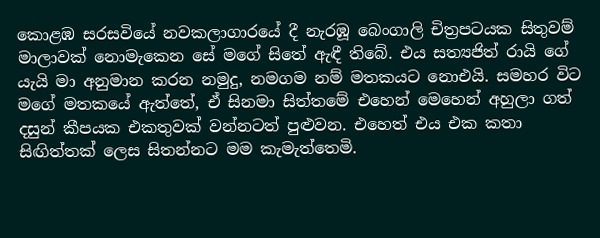කොළඹ සරසවියේ නවකලාගාරයේ දී නැරඹූ බෙංගාලි චිත්‍රපටයක සිතුවම් මාලාවක් නොමැකෙන සේ මගේ සිතේ ඇඳී තිබේ. එය සත්‍යජිත් රායි ගේ යැයි මා අනුමාන කරන නමුදු, නමගම නම් මතකයට නොඑයි. සමහර විට මගේ මතකයේ ඇත්තේ, ඒ සිනමා සිත්තමේ එහෙන් මෙහෙන් අහුලා ගත් දසුන් කීපයක එකතුවක් වන්නටත් පුළුවන. එහෙත් එය එක කතා සිඟිත්තක් ලෙස සිතන්නට මම කැමැත්තෙමි.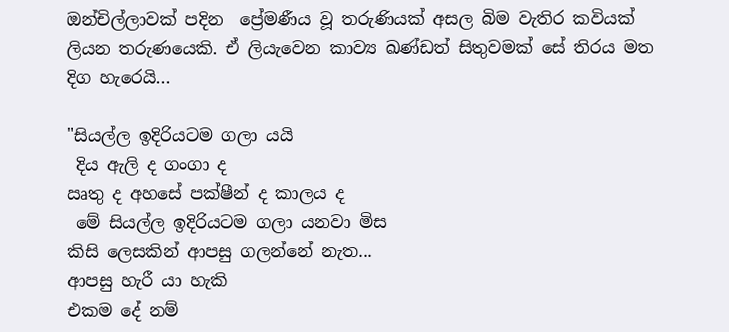ඔන්චිල්ලාවක් පදින  ප්‍රේමණීය වූ තරුණියක් අසල බිම වැතිර කවියක් ලියන තරුණයෙකි. ඒ ලියැවෙන කාව්‍ය ඛණ්ඩත් සිතුවමක් සේ තිරය මත දිග හැරෙයි...

"සියල්ල ඉදිරියටම ගලා යයි
 දිය ඇලි ද ගංගා ද
ඍතු ද අහසේ පක්ෂීන් ද කාලය ද
 මේ සියල්ල ඉදිරියටම ගලා යනවා මිස
කිසි ලෙසකින් ආපසු ගලන්නේ නැත...
ආපසු හැරී යා හැකි
එකම දේ නම්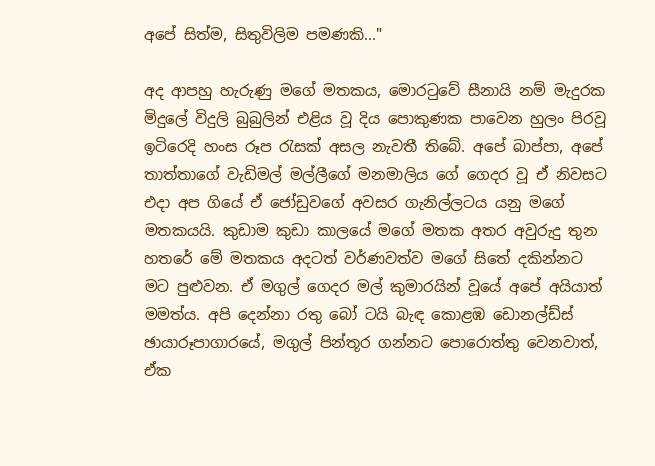අපේ සිත්ම, සිතුවිලිම පමණකි..."

අද ආපහු හැරුණු මගේ මතකය, මොරටුවේ සීනායි නම් මැදුරක මිදුලේ විදුලි බුබුලින් එළිය වූ දිය පොකුණක පාවෙන හුලං පිරවූ ඉටිරෙදි හංස රූප රැසක් අසල නැවතී තිබේ. අපේ බාප්පා, අපේ තාත්තාගේ වැඩිමල් මල්ලීගේ මනමාලිය ගේ ගෙදර වූ ඒ නිවසට එදා අප ගියේ ඒ ජෝඩුවගේ අවසර ගැනිල්ලටය යනු මගේ මතකයයි. කුඩාම කුඩා කාලයේ මගේ මතක අතර අවුරුදු තුන හතරේ මේ මතකය අදටත් වර්ණවත්ව මගේ සිතේ දකින්නට මට පුළුවන. ඒ මගුල් ගෙදර මල් කුමාරයින් වූයේ අපේ අයියාත් මමත්ය. අපි දෙන්නා රතු බෝ ටයි බැඳ කොළඹ ඩොනල්ඩ්ස් ඡායාරූපාගාරයේ, මගුල් පින්තූර ගන්නට පොරොත්තු වෙනවාත්, ඒක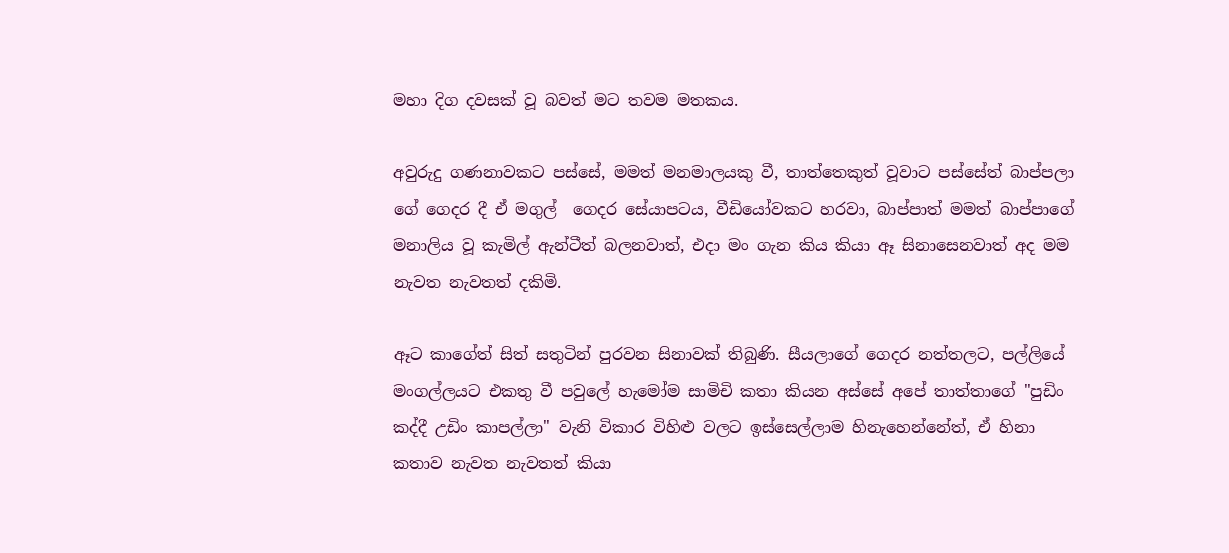මහා දිග දවසක් වූ බවත් මට තවම මතකය.

අවුරුදු ගණනාවකට පස්සේ, මමත් මනමාලයකු වී, තාත්තෙකුත් වූවාට පස්සේත් බාප්පලා ගේ ගෙදර දී ඒ මගුල්  ගෙදර සේයාපටය, වීඩියෝවකට හරවා, බාප්පාත් මමත් බාප්පාගේ මනාලිය වූ කැමිල් ඇන්ටීත් බලනවාත්, එදා මං ගැන කිය කියා ඈ සිනාසෙනවාත් අද මම නැවත නැවතත් දකිමි.

ඈට කාගේත් සිත් සතුටින් පුරවන සිනාවක් තිබුණි. සීයලාගේ ගෙදර නත්තලට, පල්ලියේ මංගල්ලයට එකතු වී පවුලේ හැමෝම සාමිචි කතා කියන අස්සේ අපේ තාත්තාගේ "පුඩිං කද්දී උඩිං කාපල්ලා" වැනි විකාර විහිළු වලට ඉස්සෙල්ලාම හිනැහෙන්නේත්, ඒ හිනා කතාව නැවත නැවතත් කියා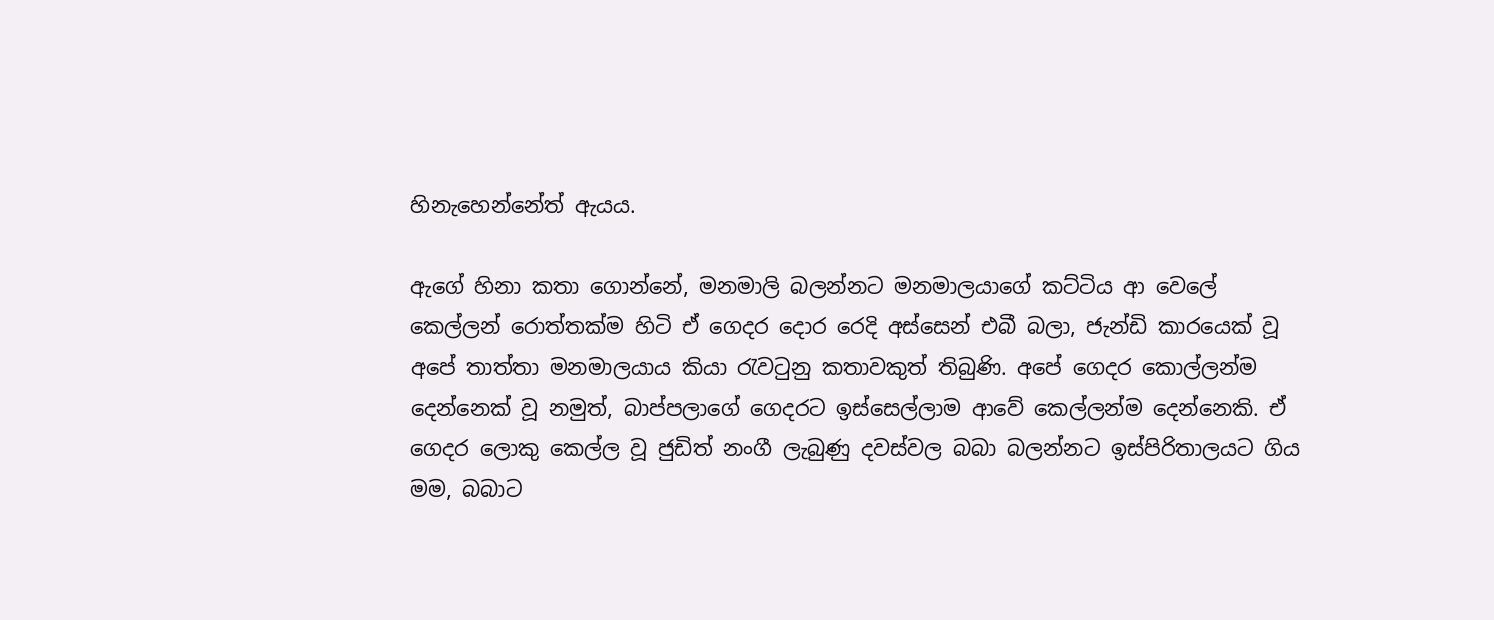හිනැහෙන්නේත් ඇයය.

ඇගේ හිනා කතා ගොන්නේ, මනමාලි බලන්නට මනමාලයාගේ කට්ටිය ආ වෙලේ කෙල්ලන් රොත්තක්ම හිටි ඒ ගෙදර දොර රෙදි අස්සෙන් එබී බලා, ජැන්ඩි කාරයෙක් වූ අපේ තාත්තා මනමාලයාය කියා රැවටුනු කතාවකුත් තිබුණි. අපේ ගෙදර කොල්ලන්ම දෙන්නෙක් වූ නමුත්, බාප්පලාගේ ගෙදරට ඉස්සෙල්ලාම ආවේ කෙල්ලන්ම දෙන්නෙකි. ඒ ගෙදර ලොකු කෙල්ල වූ ජුඩිත් නංගී ලැබුණු දවස්වල බබා බලන්නට ඉස්පිරිතාලයට ගිය මම, බබාට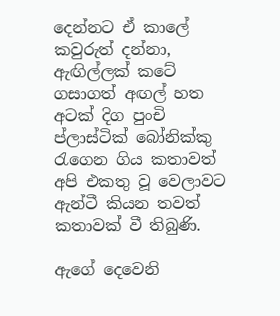දෙන්නට ඒ කාලේ කවුරුත් දන්නා, ඇඟිල්ලක් කටේ ගසාගත් අඟල් හත අටක් දිග පුංචි ප්ලාස්ටික් බෝනික්කු රැගෙන ගිය කතාවත් අපි එකතු වූ වෙලාවට ඇන්ටී කියන තවත් කතාවක් වී තිබුණි.

ඇගේ දෙවෙනි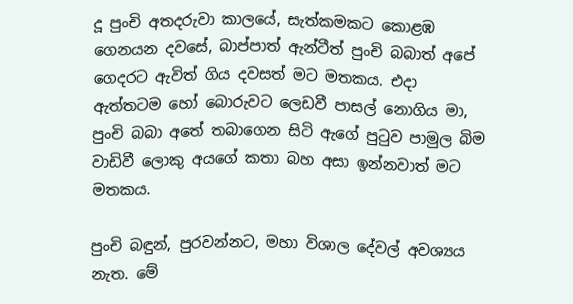දූ පුංචි අතදරුවා කාලයේ, සැත්කමකට කොළඹ ගෙනයන දවසේ, බාප්පාත් ඇන්ටීත් පුංචි බබාත් අපේ ගෙදරට ඇවිත් ගිය දවසත් මට මතකය. එදා ඇත්තටම හෝ බොරුවට ලෙඩවී පාසල් නොගිය මා, පුංචි බබා අතේ තබාගෙන සිටි ඇගේ පුටුව පාමුල බිම වාඩිවී ලොකු අයගේ කතා බහ අසා ඉන්නවාත් මට මතකය.

පුංචි බඳුන්, පුරවන්නට, මහා විශාල දේවල් අවශ්‍යය නැත. මේ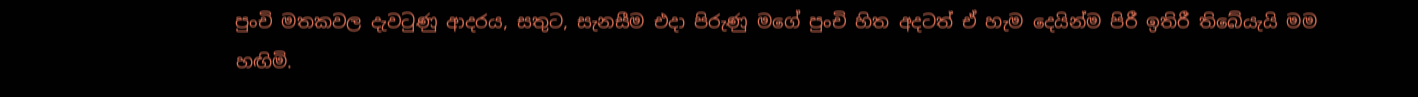පුංචි මතකවල දැවටුණු ආදරය, සතුට, සැනසීම එදා පිරුණු මගේ පුංචි හිත අදටත් ඒ හැම දෙයින්ම පිරී ඉතිරී තිබේයැයි මම හඟිමි.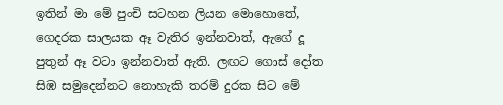ඉතින් මා මේ පුංචි සටහන ලියන මොහොතේ,  ගෙදරක සාලයක ඈ වැතිර ඉන්නවාත්, ඇගේ දූ පුතුන් ඈ වටා ඉන්නවාත් ඇති. ලඟට ගොස් දෝත සිඹ සමුදෙන්නට නොහැකි තරම් දුරක සිට මේ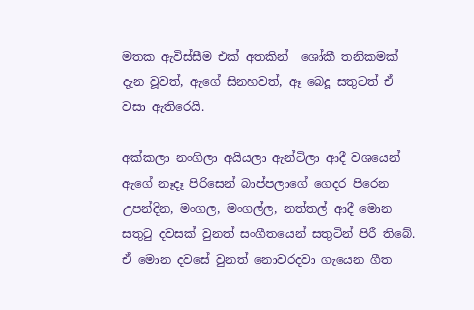මතක ඇවිස්සීම එක් අතකින්  ශෝකී තනිකමක් දැන වූවත්, ඇගේ සිනහවත්, ඈ බෙදූ සතුටත් ඒ වසා ඇතිරෙයි.

අක්කලා නංගිලා අයියලා ඇන්ටිලා ආදී වශයෙන් ඇගේ නෑදෑ පිරිසෙන් බාප්පලාගේ ගෙදර පිරෙන උපන්දින, මංගල, මංගල්ල, නත්තල් ආදී මොන සතුටු දවසක් වුනත් සංගීතයෙන් සතුටින් පිරී තිබේ. ඒ මොන දවසේ වුනත් නොවරදවා ගැයෙන ගීත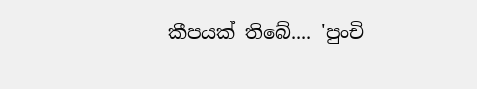කීපයක් තිබේ.... 'පුංචි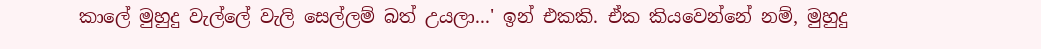කාලේ මුහුදු වැල්ලේ වැලි සෙල්ලම් බත් උයලා...' ඉන් එකකි. ඒක කියවෙන්නේ නම්, මුහුදු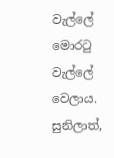වැල්ලේ මොරටු වැල්ලේ වෙලාය. සුනිලාත්,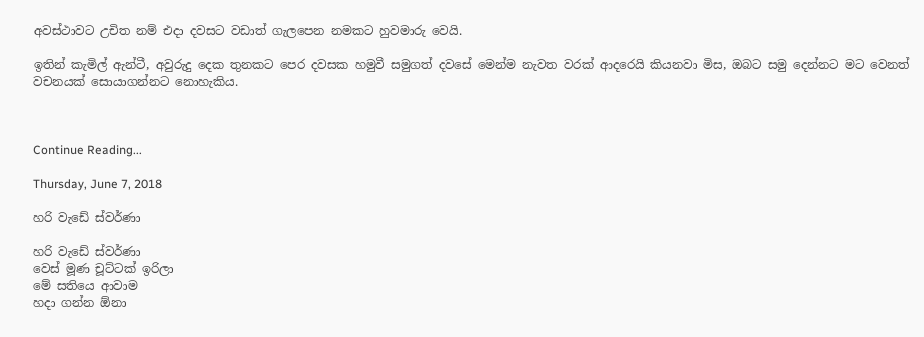අවස්ථාවට උචිත නම් එදා දවසට වඩාත් ගැලපෙන නමකට හුවමාරු වෙයි.

ඉතින් කැමිල් ඇන්ටී, අවුරුදු දෙක තුනකට පෙර දවසක හමුවී සමුගත් දවසේ මෙන්ම නැවත වරක් ආදරෙයි කියනවා මිස, ඔබට සමු දෙන්නට මට වෙනත් වචනයක් සොයාගන්නට නොහැකිය.



Continue Reading...

Thursday, June 7, 2018

හරි වැඩේ ස්වර්ණා

හරි වැඩේ ස්වර්ණා
වෙස් මූණ චූට්ටක් ඉරිලා
මේ සතියෙ ආවාම
හදා ගන්න ඕනා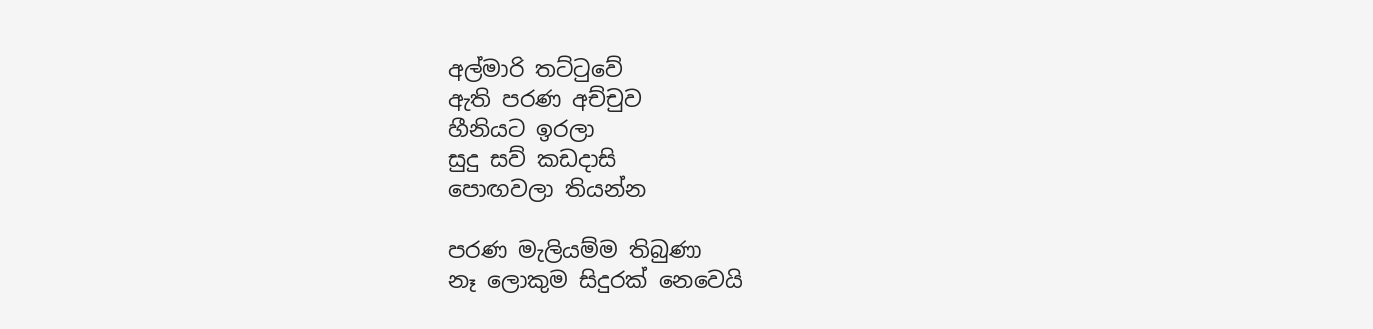අල්මාරි තට්ටුවේ
ඇති පරණ අච්චුව
හීනියට ඉරලා
සුදු සව් කඩදාසි
පොඟවලා තියන්න

පරණ මැලියම්ම තිබුණා
නෑ ලොකුම සිදුරක් නෙවෙයි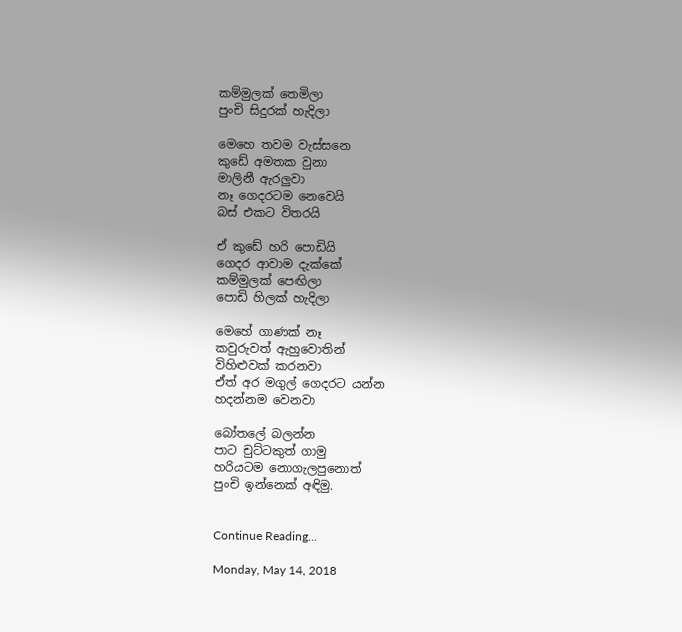කම්මුලක් තෙමිලා
පුංචි සිදුරක් හැදිලා

මෙහෙ තවම වැස්සනෙ
කුඩේ අමතක වුනා
මාලිනී ඇරලුවා
නෑ ගෙදරටම නෙවෙයි
බස් එකට විතරයි

ඒ කුඩේ හරි පොඩියි
ගෙදර ආවාම දැක්කේ
කම්මුලක් පෙඟිලා
පොඩි හිලක් හැදිලා

මෙහේ ගාණක් නෑ
කවුරුවත් ඇහුවොතින්
විහිළුවක් කරනවා
ඒත් අර මගුල් ගෙදරට යන්න
හදන්නම වෙනවා

බෝතලේ බලන්න
පාට චුට්ටකුත් ගාමු
හරියටම නොගැලපුනොත්
පුංචි ඉන්නෙක් අඳිමු.


Continue Reading...

Monday, May 14, 2018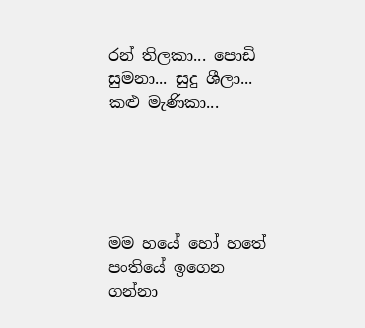රන් තිලකා... පොඩි සුමනා... සුදු ශීලා... කළු මැණිකා...





මම හයේ හෝ හතේ පංතියේ ඉගෙන ගන්නා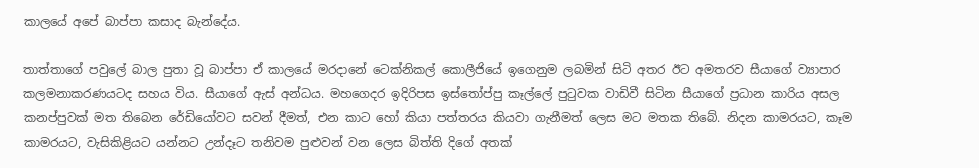කාලයේ අපේ බාප්පා කසාද බැන්දේය.

තාත්තාගේ පවුලේ බාල පුතා වූ බාප්පා ඒ කාලයේ මරදානේ ටෙක්නිකල් කොලීජියේ ඉගෙනුම ලබමින් සිටි අතර ඊට අමතරව සීයාගේ ව්‍යාපාර කලමනාකරණයටද සහය විය. සීයාගේ ඇස් අන්ධය. මහගෙදර ඉදිරිපස ඉස්තෝප්පු කෑල්ලේ පුටුවක වාඩිවී සිටින සීයාගේ ප්‍රධාන කාරිය අසල කනප්පුවක් මත තිබෙන රේඩියෝවට සවන් දීමත්, එන කාට හෝ කියා පත්තරය කියවා ගැනීමත් ලෙස මට මතක තිබේ. නිදන කාමරයට, කෑම කාමරයට, වැසිකිළියට යන්නට උන්දෑට තනිවම පුළුවන් වන ලෙස බිත්ති දිගේ අතක්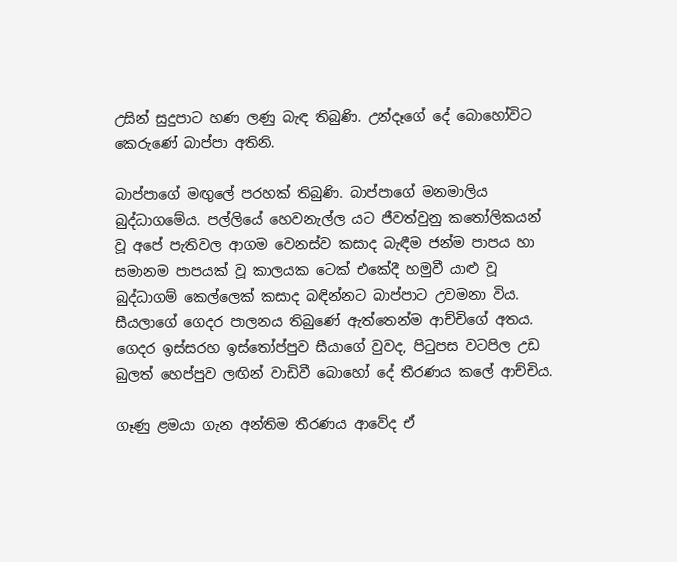උසින් සුදුපාට හණ ලණු බැඳ තිබුණි. උන්දෑගේ දේ බොහෝවිට කෙරුණේ බාප්පා අතිනි.

බාප්පාගේ මඟුලේ පරහක් තිබුණි. බාප්පාගේ මනමාලිය බුද්ධාගමේය. පල්ලියේ හෙවනැල්ල යට ජීවත්වුනු කතෝලිකයන් වූ අපේ පැතිවල ආගම වෙනස්ව කසාද බැඳීම ජන්ම පාපය හා සමානම පාපයක් වූ කාලයක ටෙක් එකේදී හමුවී යාළු වූ බුද්ධාගම් කෙල්ලෙක් කසාද බඳින්නට බාප්පාට උවමනා විය. සීයලාගේ ගෙදර පාලනය තිබුණේ ඇත්තෙන්ම ආච්චිගේ අතය. ගෙදර ඉස්සරහ ඉස්තෝප්පුව සීයාගේ වුවද, පිටුපස වටපිල උඩ බුලත් හෙප්පුව ලඟින් වාඩිවී බොහෝ දේ තීරණය කලේ ආච්චිය.

ගෑණු ළමයා ගැන අන්තිම තීරණය ආවේද ඒ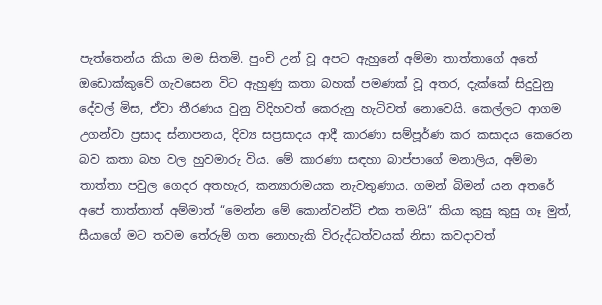පැත්තෙන්ය කියා මම සිතමි. පුංචි උන් වූ අපට ඇහුනේ අම්මා තාත්තාගේ අතේ ඔඩොක්කුවේ ගැවසෙන විට ඇහුණු කතා බහක් පමණක් වූ අතර, දැක්කේ සිදුවුනු දේවල් මිස, ඒවා තීරණය වුනු විදිහවත් කෙරුනු හැටිවත් නොවෙයි. කෙල්ලට ආගම උගන්වා ප්‍රසාද ස්නාපනය, දිව්‍ය සප්‍රසාදය ආදී කාරණා සම්පූර්ණ කර කසාදය කෙරෙන බව කතා බහ වල හුවමාරු විය. මේ කාරණා සඳහා බාප්පාගේ මනාලිය, අම්මා තාත්තා පවුල ගෙදර අතහැර, කන්‍යාරාමයක නැවතුණාය. ගමන් බිමන් යන අතරේ අපේ තාත්තාත් අම්මාත් “මෙන්න මේ කොන්වන්ට් එක තමයි” කියා කුසු කුසු ගෑ මුත්, සීයාගේ මට තවම තේරුම් ගත නොහැකි විරුද්ධත්වයක් නිසා කවදාවත්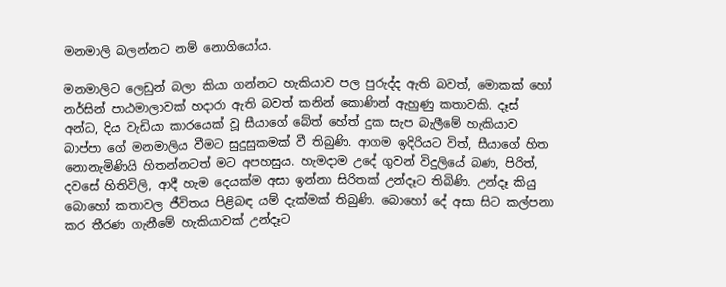මනමාලි බලන්නට නම් නොගියෝය.

මනමාලිට ලෙඩුන් බලා කියා ගන්නට හැකියාව පල පුරුද්ද ඇති බවත්, මොකක් හෝ නර්සින් පාඨමාලාවක් හදාරා ඇති බවත් කනින් කොණින් ඇහුණු කතාවකි. දෑස් අන්ධ, දිය වැඩියා කාරයෙක් වූ සීයාගේ බේත් හේත් දුක සැප බැලීමේ හැකියාව බාප්පා ගේ මනමාලිය වීමට සුදුසුකමක් වී තිබුණි. ආගම ඉදිරියට විත්, සීයාගේ හිත නොනැමිණියි හිතන්නටත් මට අපහසුය. හැමදාම උදේ ගුවන් විදුලියේ බණ, පිරිත්, දවසේ හිතිවිලි, ආදී හැම දෙයක්ම අසා ඉන්නා සිරිතක් උන්දෑට තිබිණි. උන්දෑ කියු බොහෝ කතාවල ජීවිතය පිළිබඳ යම් දැක්මක් තිබුණි. බොහෝ දේ අසා සිට කල්පනා කර තීරණ ගැනීමේ හැකියාවක් උන්දෑට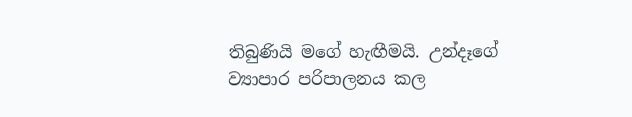තිබුණියි මගේ හැඟීමයි. උන්දෑගේ ව්‍යාපාර පරිපාලනය කල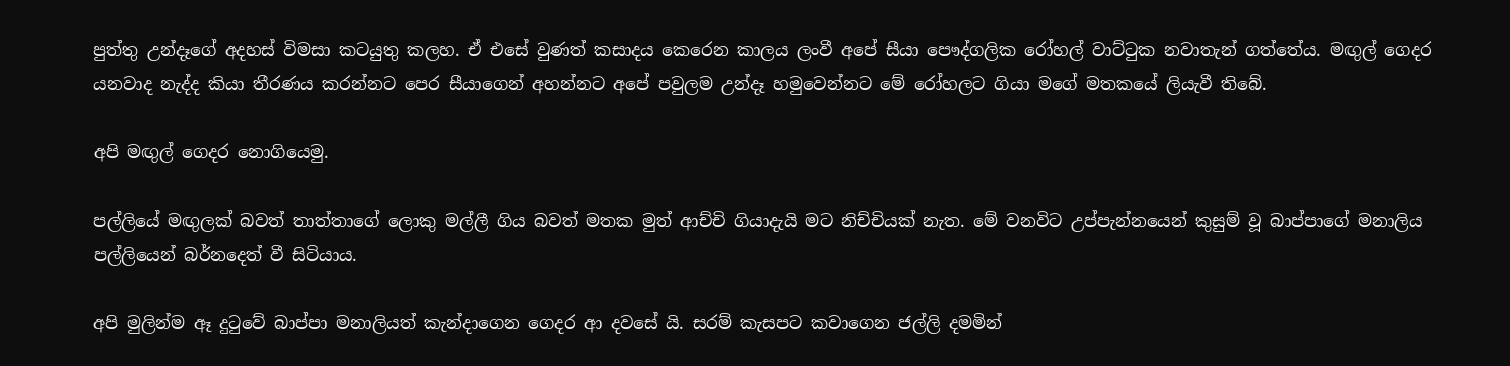පුත්තු උන්දෑගේ අදහස් විමසා කටයුතු කලහ. ඒ එසේ වුණත් කසාදය කෙරෙන කාලය ලංවී අපේ සීයා පෞද්ගලික රෝහල් වාට්ටුක නවාතැන් ගත්තේය. මඟුල් ගෙදර යනවාද නැද්ද කියා තීරණය කරන්නට පෙර සීයාගෙන් අහන්නට අපේ පවුලම උන්දෑ හමුවෙන්නට මේ රෝහලට ගියා මගේ මතකයේ ලියැවී තිබේ.

අපි මඟුල් ගෙදර නොගියෙමු.

පල්ලියේ මඟුලක් බවත් තාත්තාගේ ලොකු මල්ලී ගිය බවත් මතක මුත් ආච්චි ගියාදැයි මට නිච්චියක් නැත. මේ වනවිට උප්පැන්නයෙන් කුසුම් වූ බාප්පාගේ මනාලිය පල්ලියෙන් බර්නදෙත් වී සිටියාය.

අපි මුලින්ම ඈ දුටුවේ බාප්පා මනාලියත් කැන්දාගෙන ගෙදර ආ දවසේ යි. සරම් කැසපට කවාගෙන ජල්ලි දමමින්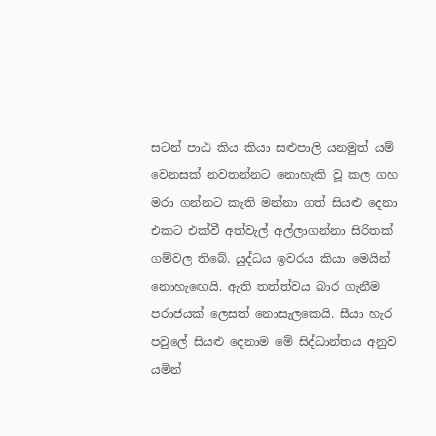සටන් පාඨ කිය කියා සළුපාලි යනමුත් යම් වෙනසක් නවතන්නට නොහැකි වූ කල ගහ මරා ගන්නට කැති මන්නා ගත් සියළු දෙනා එකට එක්වී අත්වැල් අල්ලාගන්නා සිරිතක් ගම්වල තිබේ. යුද්ධය ඉවරය කියා මෙයින් නොහැඟෙයි. ඇති තත්ත්වය බාර ගැනීම පරාජයක් ලෙසත් නොසැලකෙයි. සීයා හැර පවුලේ සියළු දෙනාම මේ සිද්ධාන්තය අනුව යමින්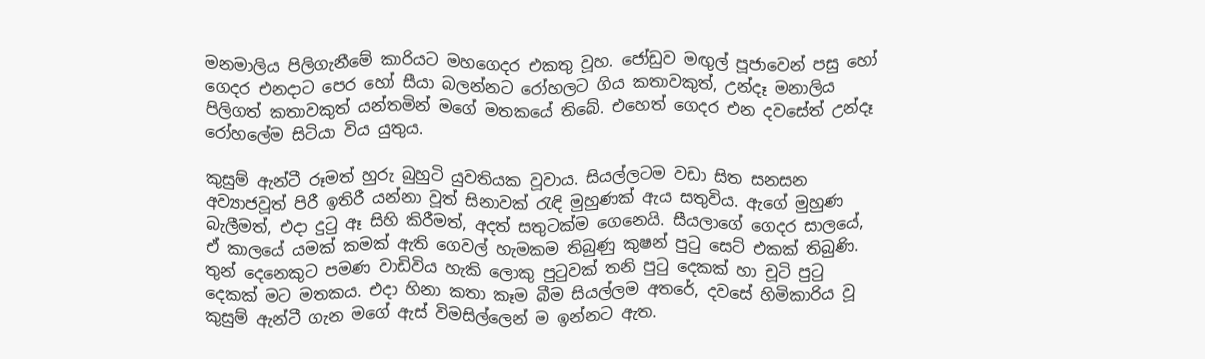මනමාලිය පිලිගැනීමේ කාරියට මහගෙදර එකතු වූහ. ජෝඩුව මඟුල් පූජාවෙන් පසු හෝ ගෙදර එනදාට පෙර හෝ සීයා බලන්නට රෝහලට ගිය කතාවකුත්, උන්දෑ මනාලිය පිලිගත් කතාවකුත් යන්තමින් මගේ මතකයේ තිබේ. එහෙත් ගෙදර එන දවසේත් උන්දෑ රෝහලේම සිටියා විය යුතුය.

කුසුම් ඇන්ටී රූමත් හුරු බුහුටි යුවතියක වූවාය. සියල්ලටම වඩා සිත සනසන අව්‍යාජවූත් පිරී ඉතිරී යන්නා වූත් සිනාවක් රැඳි මුහුණක් ඇය සතුවිය. ඇගේ මුහුණ බැලීමත්, එදා දුටු ඈ සිහි කිරීමත්, අදත් සතුටක්ම ගෙනෙයි. සීයලාගේ ගෙදර සාලයේ, ඒ කාලයේ යමක් කමක් ඇති ගෙවල් හැමකම තිබුණු කුෂන් පුටු සෙට් එකක් තිබුණි. තුන් දෙනෙකුට පමණ වාඩිවිය හැකි ලොකු පුටුවක් තනි පුටු දෙකක් හා චූටි පුටු දෙකක් මට මතකය. එදා හිනා කතා කෑම බීම සියල්ලම අතරේ, දවසේ හිමිකාරිය වූ කුසුම් ඇන්ටී ගැන මගේ ඇස් විමසිල්ලෙන් ම ඉන්නට ඇත.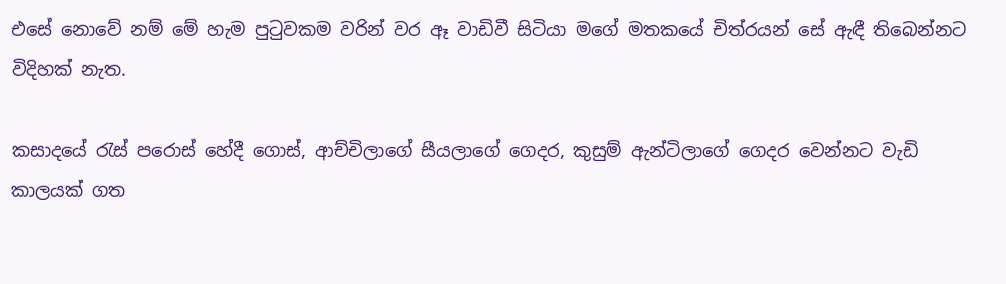එසේ නොවේ නම් මේ හැම පුටුවකම වරින් වර ඈ වාඩිවී සිටියා මගේ මතකයේ චිත්රයන් සේ ඇඳී තිබෙන්නට විදිහක් නැත.

කසාදයේ රැස් පරොස් හේදී ගොස්, ආච්චිලාගේ සීයලාගේ ගෙදර, කුසුම් ඇන්ටිලාගේ ගෙදර වෙන්නට වැඩි කාලයක් ගත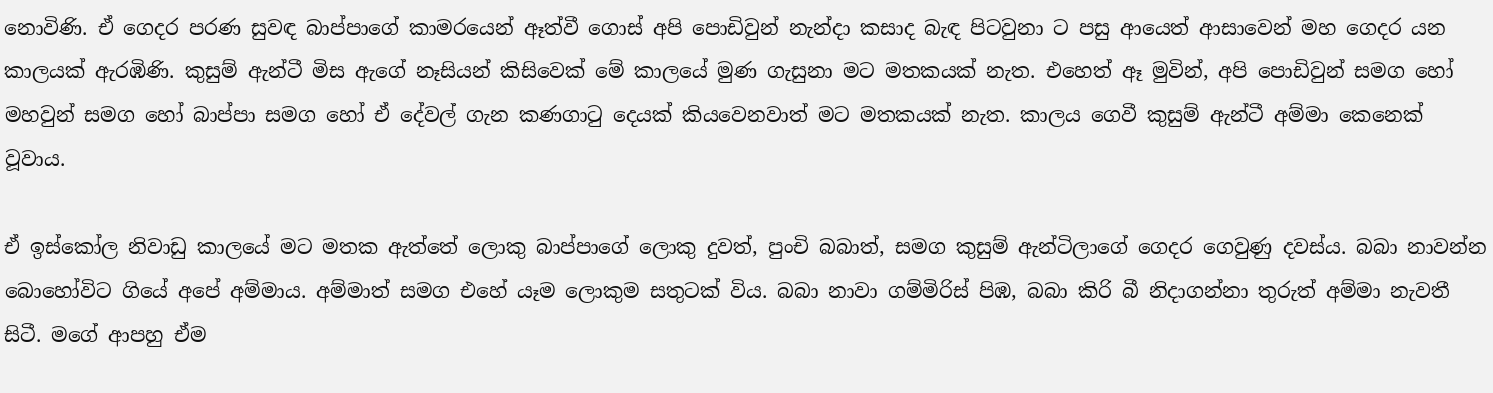නොවිණි. ඒ ගෙදර පරණ සුවඳ බාප්පාගේ කාමරයෙන් ඈත්වී ගොස් අපි පොඩිවුන් නැන්දා කසාද බැඳ පිටවුනා ට පසු ආයෙත් ආසාවෙන් මහ ගෙදර යන කාලයක් ඇරඹිණි. කුසුම් ඇන්ටී මිස ඇගේ නෑසියන් කිසිවෙක් මේ කාලයේ මුණ ගැසුනා මට මතකයක් නැත. එහෙත් ඈ මුවින්, අපි පොඩිවුන් සමග හෝ මහවුන් සමග හෝ බාප්පා සමග හෝ ඒ දේවල් ගැන කණගාටු දෙයක් කියවෙනවාත් මට මතකයක් නැත. කාලය ගෙවී කුසුම් ඇන්ටී අම්මා කෙනෙක් වූවාය.

ඒ ඉස්කෝල නිවාඩු කාලයේ මට මතක ඇත්තේ ලොකු බාප්පාගේ ලොකු දුවත්, පුංචි බබාත්, සමග කුසුම් ඇන්ටිලාගේ ගෙදර ගෙවුණු දවස්ය. බබා නාවන්න බොහෝවිට ගියේ අපේ අම්මාය. අම්මාත් සමග එහේ යෑම ලොකුම සතුටක් විය. බබා නාවා ගම්මිරිස් පිඹ, බබා කිරි බී නිදාගන්නා තුරුත් අම්මා නැවතී සිටී. මගේ ආපහු ඒම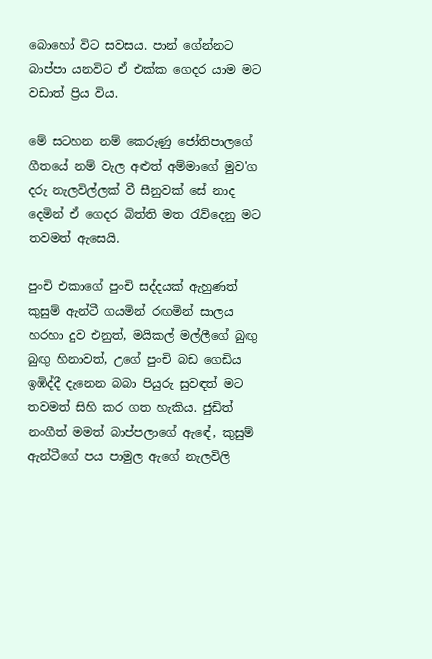බොහෝ විට සවසය. පාන් ගේන්නට බාප්පා යනවිට ඒ එක්ක ගෙදර යාම මට වඩාත් ප්‍රිය විය.

මේ සටහන නම් කෙරුණු ජෝතිපාලගේ ගීතයේ නම් වැල අළුත් අම්මාගේ මුව'ග දරු නැලවිල්ලක් වී සීනුවක් සේ නාද දෙමින් ඒ ගෙදර බිත්ති මත රැව්දෙනු මට තවමත් ඇසෙයි.

පුංචි එකාගේ පුංචි සද්දයක් ඇහුණත් කුසුම් ඇන්ටී ගයමින් රඟමින් සාලය හරහා දුව එනුත්, මයිකල් මල්ලීගේ බුඟු බුඟු හිනාවත්, උගේ පුංචි බඩ ගෙඩිය ඉඹිද්දී දැනෙන බබා පියුරු සුවඳත් මට තවමත් සිහි කර ගත හැකිය. ජුඩිත් නංගීත් මමත් බාප්පලාගේ ඇඳේ, කුසුම් ඇන්ටීගේ පය පාමුල ඇගේ නැලවිලි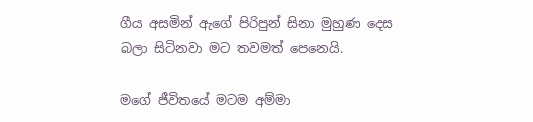ගීය අසමින් ඇගේ පිරිපුන් සිනා මුහුණ දෙස බලා සිටිනවා මට තවමත් පෙනෙයි.

මගේ ජීවිතයේ මටම අම්මා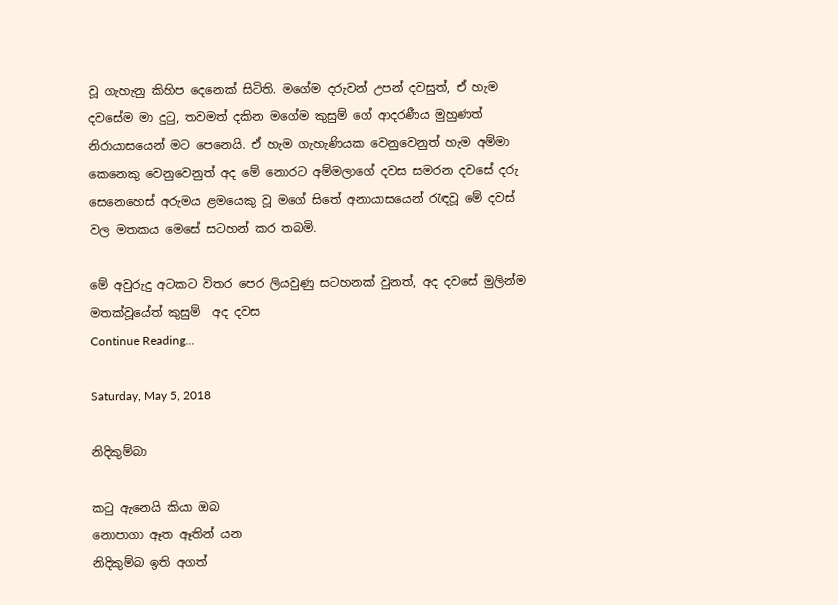වූ ගැහැනු කිහිප දෙනෙක් සිටිති. මගේම දරුවන් උපන් දවසුත්, ඒ හැම දවසේම මා දුටු, තවමත් දකින මගේම කුසුම් ගේ ආදරණීය මුහුණත් නිරායාසයෙන් මට පෙනෙයි. ඒ හැම ගැහැණියක වෙනුවෙනුත් හැම අම්මා කෙනෙකු වෙනුවෙනුත් අද මේ නොරට අම්මලාගේ දවස සමරන දවසේ දරු සෙනෙහෙස් අරුමය ළමයෙකු වූ මගේ සිතේ අනායාසයෙන් රැඳවූ මේ දවස් වල මතකය මෙසේ සටහන් කර තබමි.

මේ අවුරුදු අටකට විතර පෙර ලියවුණු සටහනක් වුනත්, අද දවසේ මුලින්ම මතක්වූයේත් කුසුම්  අද දවස
Continue Reading...

Saturday, May 5, 2018

නිදිකුම්බා

කටු ඇනෙයි කියා ඔබ
නොපාගා ඈත ඈතින් යන
නිදිකුම්බ ඉති අගත්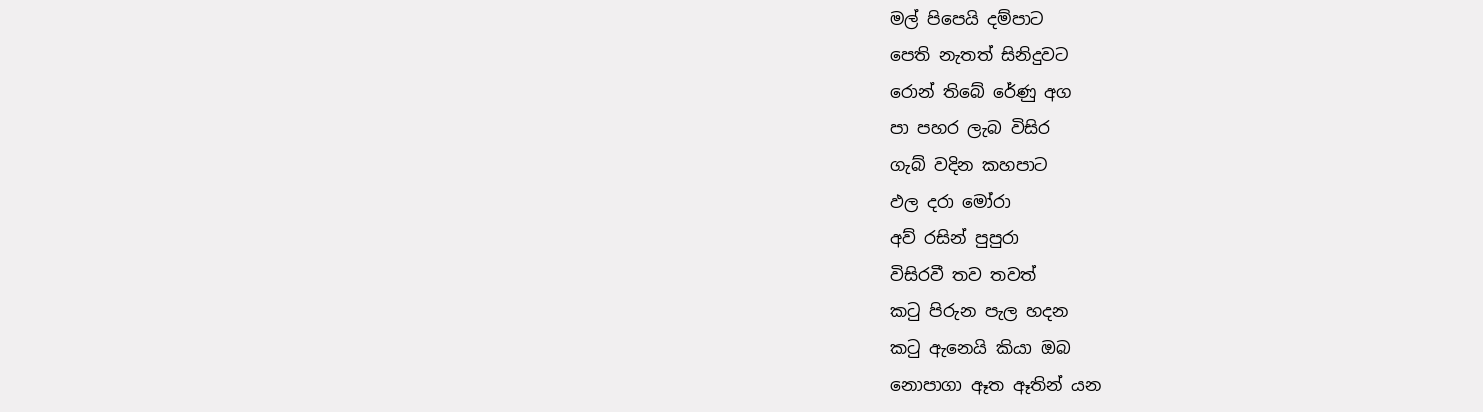මල් පිපෙයි දම්පාට
පෙති නැතත් සිනිදුවට
රොන් තිබේ රේණු අග
පා පහර ලැබ විසිර
ගැබ් වදින කහපාට
ඵල දරා මෝරා
අව් රසින් පුපුරා
විසිරවී තව තවත්
කටු පිරුන පැල හදන
කටු ඇනෙයි කියා ඔබ
නොපාගා ඈත ඈතින් යන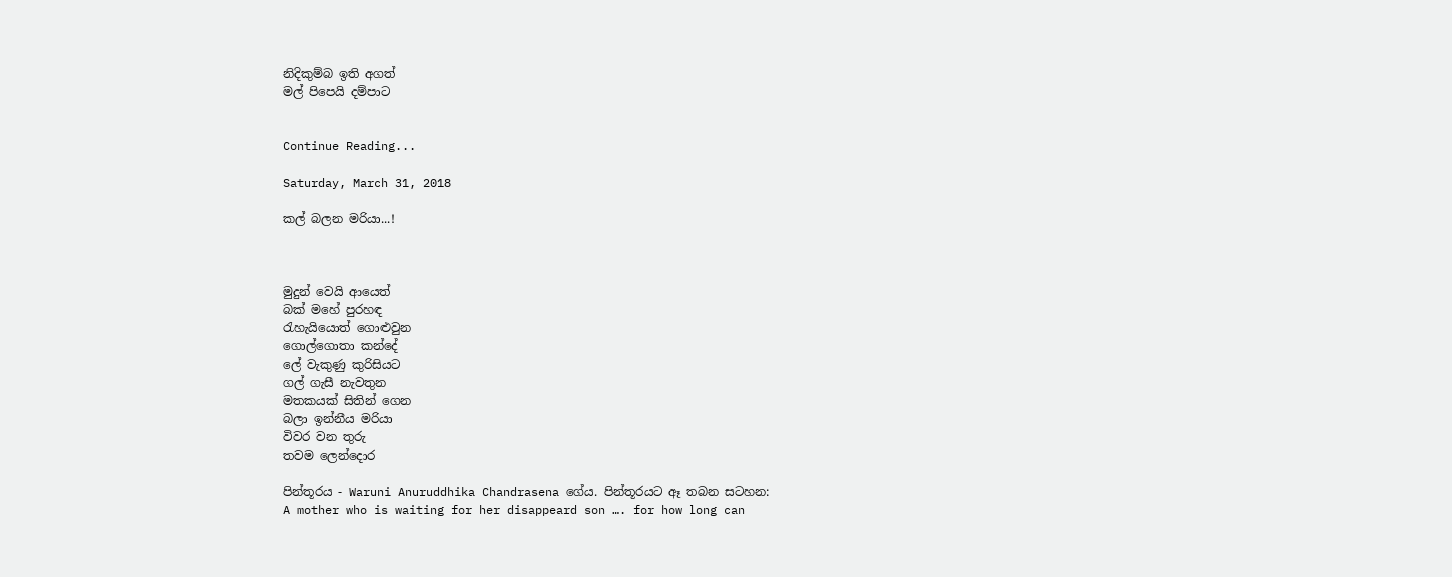නිදිකුම්බ ඉති අගත්
මල් පිපෙයි දම්පාට


Continue Reading...

Saturday, March 31, 2018

කල් බලන මරියා...!



මුදුන් වෙයි ආයෙත්
බක් මහේ පුරහඳ
රැහැයියොත් ගොළුවුන
ගොල්ගොතා කන්දේ
ලේ වැකුණු කුරිසියට
ගල් ගැසී නැවතුන
මතකයක් සිතින් ගෙන
බලා ඉන්නීය මරියා
විවර වන තුරු
තවම ලෙන්දොර

පින්තූරය - Waruni Anuruddhika Chandrasena ගේය. පින්තූරයට ඈ තබන සටහන:
A mother who is waiting for her disappeard son …. for how long can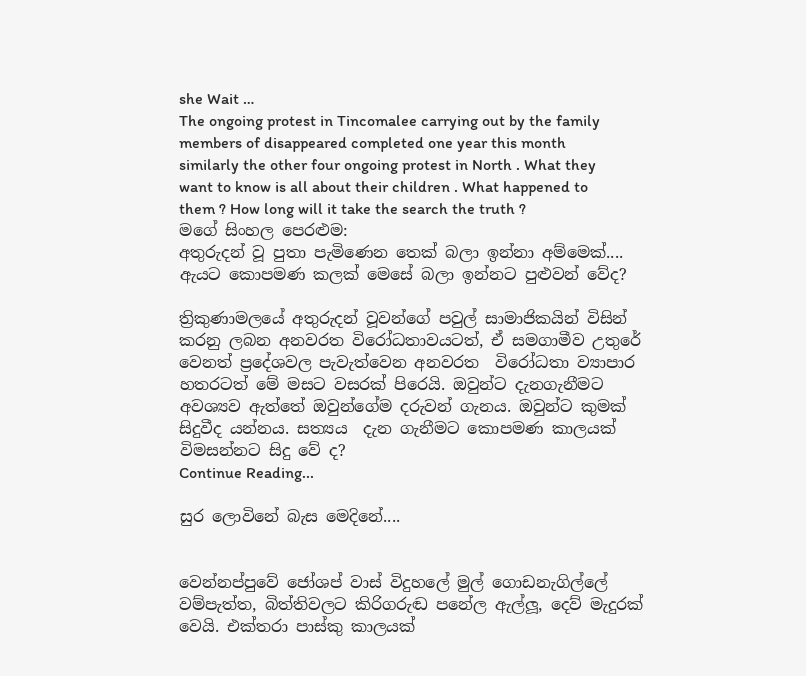she Wait …
The ongoing protest in Tincomalee carrying out by the family members of disappeared completed one year this month similarly the other four ongoing protest in North . What they want to know is all about their children . What happened to them ? How long will it take the search the truth ?
මගේ සිංහල පෙරළුම:
අතුරුදන් වූ පුතා පැමිණෙන තෙක් බලා ඉන්නා අම්මෙක්.... ඇයට කොපමණ කලක් මෙසේ බලා ඉන්නට පුළුවන් වේද?

ත්‍රිකුණාමලයේ අතුරුදන් වූවන්ගේ පවුල් සාමාජිකයින් විසින් කරනු ලබන අනවරත විරෝධතාවයටත්, ඒ සමගාමීව උතුරේ වෙනත් ප්‍රදේශවල පැවැත්වෙන අනවරත  විරෝධතා ව්‍යාපාර හතරටත් මේ මසට වසරක් පිරෙයි. ඔවුන්ට දැනගැනීමට අවශ්‍යව ඇත්තේ ඔවුන්ගේම දරුවන් ගැනය. ඔවුන්ට කුමක් සිදුවීද යන්නය. සත්‍යය  දැන ගැනීමට කොපමණ කාලයක් විමසන්නට සිදු වේ ද?
Continue Reading...

සුර ලොවිනේ බැස මෙදිනේ....


වෙන්නප්පුවේ ජෝශප් වාස් විදුහලේ මුල් ගොඩනැගිල්ලේ වම්පැත්ත, බිත්තිවලට කිරිගරුඬ පනේල ඇල්ලූ, දෙව් මැදුරක් වෙයි. එක්තරා පාස්කු කාලයක්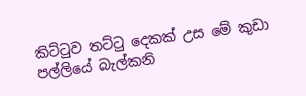කිට්ටුව තට්ටු දෙකක් උස මේ කුඩා පල්ලියේ බැල්කනි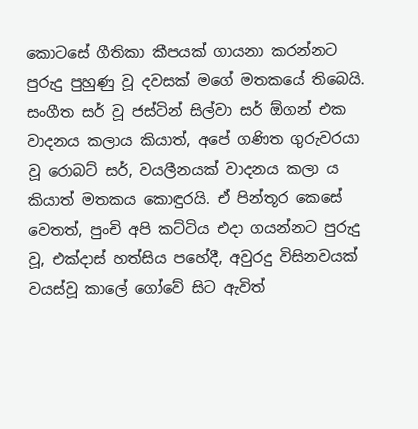කොටසේ ගීතිකා කීපයක් ගායනා කරන්නට පුරුදු පුහුණු වූ දවසක් මගේ මතකයේ තිබෙයි. සංගීත සර් වූ ජස්ටින් සිල්වා සර් ඕගන් එක වාදනය කලාය කියාත්, අපේ ගණිත ගුරුවරයා වූ රොබට් සර්, වයලීනයක් වාදනය කලා ය කියාත් මතකය කොඳුරයි. ඒ පින්තූර කෙසේ වෙතත්, පුංචි අපි කට්ටිය එදා ගයන්නට පුරුදු වූ, එක්දාස් හත්සිය පහේදී, අවුරදු විසිනවයක් වයස්වූ කාලේ ගෝවේ සිට ඇවිත්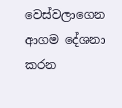වෙස්වලාගෙන ආගම දේශනා කරන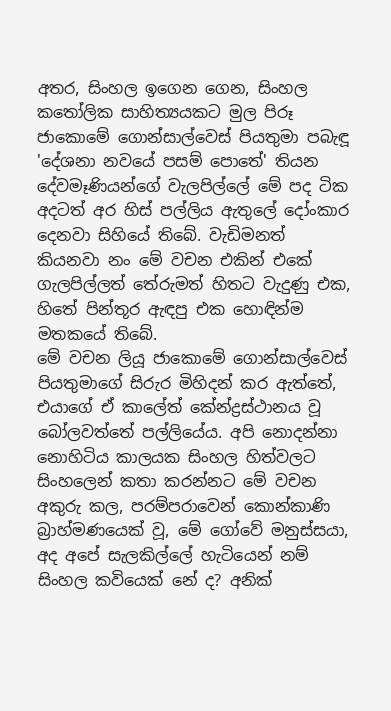අතර, සිංහල ඉගෙන ගෙන, සිංහල කතෝලික සාහිත්‍යයකට මුල පිරූ ජාකොමේ ගොන්සාල්වෙස් පියතුමා පබැඳූ 'දේශනා නවයේ පසම් පොතේ' තියන දේවමෑණියන්ගේ වැලපිල්ලේ මේ පද ටික අදටත් අර හිස් පල්ලිය ඇතුලේ දෝංකාර දෙනවා සිහියේ තිබේ. වැඩිමනත් කියනවා නං මේ වචන එකින් එකේ ගැලපිල්ලත් තේරුමත් හිතට වැදුණු එක, හිතේ පින්තූර ඇඳපු එක හොඳින්ම මතකයේ තිබේ.
මේ වචන ලියූ ජාකොමේ ගොන්සාල්වෙස් පියතුමාගේ සිරුර මිහිදන් කර ඇත්තේ, එයාගේ ඒ කාලේත් කේන්ද්‍රස්ථානය වූ බෝලවත්තේ පල්ලියේය. අපි නොදන්නා නොහිටිය කාලයක සිංහල හිත්වලට සිංහලෙන් කතා කරන්නට මේ වචන අකුරු කල, පරම්පරාවෙන් කොන්කාණි බ්‍රාහ්මණයෙක් වූ, මේ ගෝවේ මනුස්සයා, අද අපේ සැලකිල්ලේ හැටියෙන් නම් සිංහල කවියෙක් නේ ද? අනික්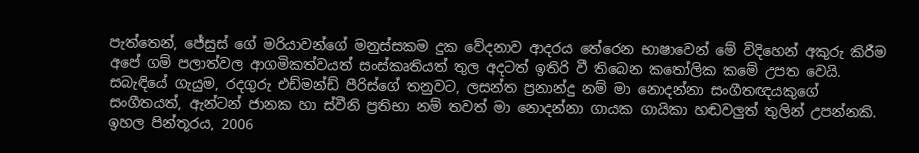පැත්තෙන්, ජේසුස් ගේ මරියාවන්ගේ මනුස්සකම දුක වේදනාව ආදරය තේරෙන භාෂාවෙන් මේ විදිහෙන් අකුරු කිරීම අපේ ගම් පලාත්වල ආගමිකත්වයත් සංස්කෘතියත් තුල අදටත් ඉතිරි වී තිබෙන කතෝලික කමේ උපත වෙයි.
සබැඳියේ ගැයුම, රදගුරු එඩ්මන්ඩ් පීරිස්ගේ තනුවට, ලසන්ත ප්‍රනාන්දු නම් මා නොදන්නා සංගීතඥයකුගේ සංගීතයත්, ඇන්ටන් ජානක හා ස්වීනි ප්‍රතිභා නම් තවත් මා නොදන්නා ගායක ගායිකා හඬවලුත් තුලින් උපන්නකි.
ඉහල පින්තූරය, 2006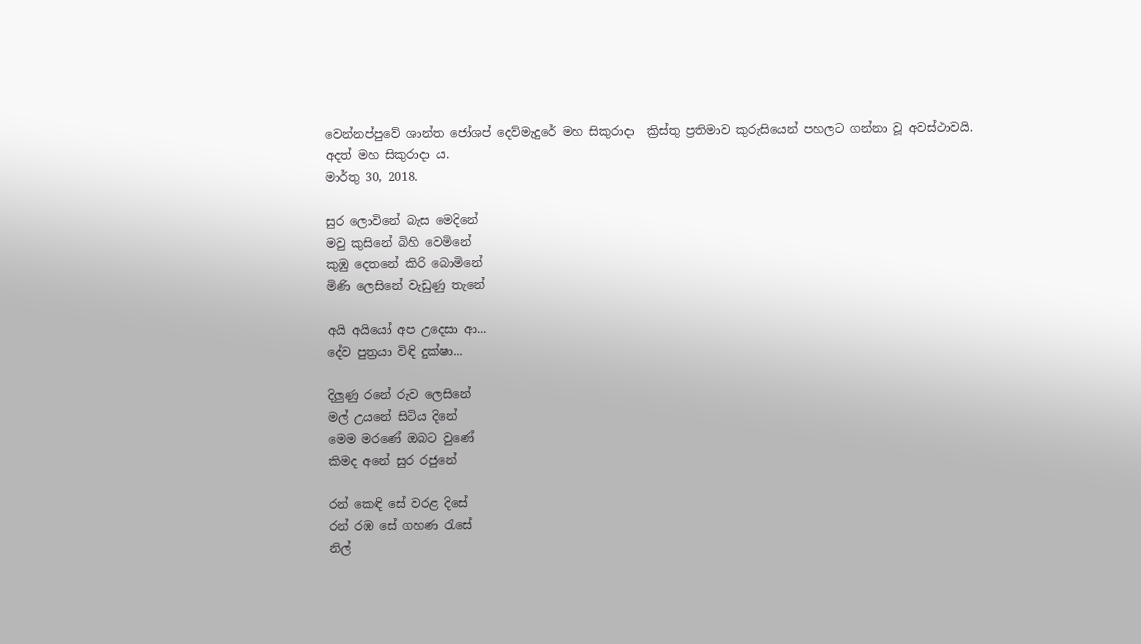වෙන්නප්පුවේ ශාන්ත ජෝශප් දෙව්මැදුරේ මහ සිකුරාදා  ක්‍රිස්තු ප්‍රතිමාව කුරුසියෙන් පහලට ගන්නා වූ අවස්ථාවයි.
අදත් මහ සිකුරාදා ය.
මාර්තු 30, 2018.

සුර ලොවිනේ බැස මෙදිනේ
මවු කුසිනේ බිහි වෙමිනේ
කුඹු දෙතනේ කිරි බොමිනේ
මිණි ලෙසිනේ වැඩුණු තැනේ

අයි අයියෝ අප උදෙසා ආ...
දේව පුත්‍රයා විඳි දුක්ෂා...

දිලුණු රනේ රුව ලෙසිනේ
මල් උයනේ සිටිය දිනේ
මෙම මරණේ ඔබට වුණේ
කිමද අනේ සුර රජුනේ

රන් කෙඳි සේ වරළ දිසේ
රන් රඹ සේ ගහණ රැසේ
නිල්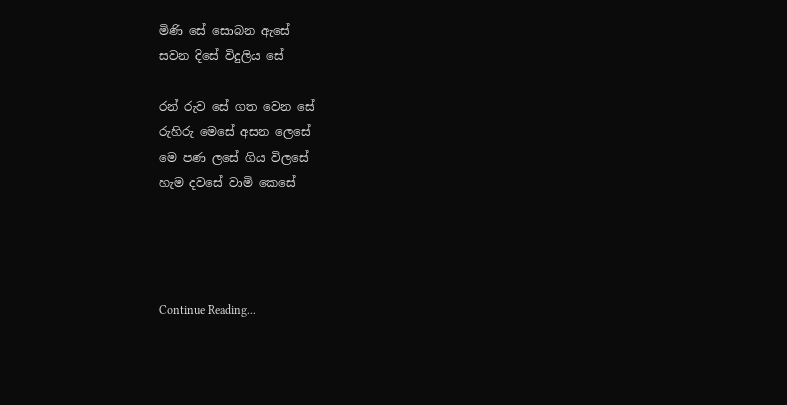මිණි සේ සොබන ඇසේ
සවන දිසේ විදුලිය සේ

රන් රුව සේ ගත වෙන සේ
රුහිරු මෙසේ අසන ලෙසේ
මෙ පණ ලසේ ගිය විලසේ
හැම දවසේ වාමි කෙසේ




Continue Reading...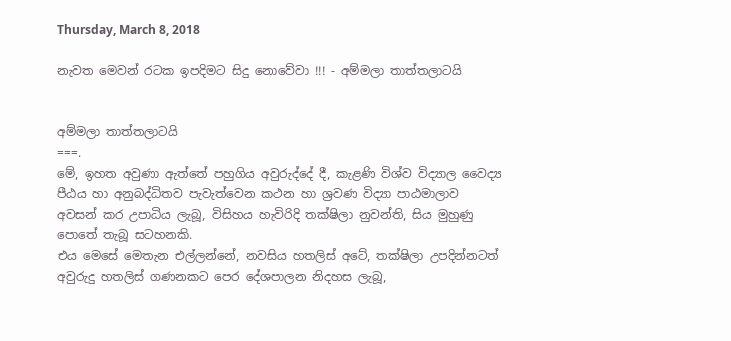Thursday, March 8, 2018

නැවත මෙවන් රටක ඉපදිමට සිදු නොවේවා !!! - අම්මලා තාත්තලාටයි


අම්මලා තාත්තලාටයි
===.
මේ, ඉහත අවුණා ඇත්තේ පහුගිය අවුරුද්දේ දී, කැළණි විශ්ව විද්‍යාල වෛද්‍ය පීඨය හා අනුබද්ධිතව පැවැත්වෙන කථන හා ශ්‍රවණ විද්‍යා පාඨමාලාව අවසන් කර උපාධිය ලැබූ, විසිහය හැවිරිදි තක්ෂිලා නුවන්ති, සිය මුහුණු පොතේ තැබූ සටහනකි.
එය මෙසේ මෙතැන එල්ලන්නේ, නවසිය හතලිස් අටේ, තක්ෂිලා උපදින්නටත් අවුරුදු හතලිස් ගණනකට පෙර දේශපාලන නිදහස ලැබූ,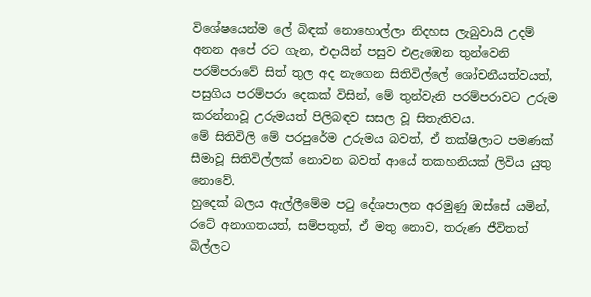විශේෂයෙන්ම ලේ බිඳක් නොහොල්ලා නිදහස ලැබුවායි උදම් අනන අපේ රට ගැන, එදායින් පසුව එළැඹෙන තුන්වෙනි පරම්පරාවේ සිත් තුල අද නැගෙන සිතිවිල්ලේ ශෝචනීයත්වයත්, පසුගිය පරම්පරා දෙකක් විසින්, මේ තුන්වැනි පරම්පරාවට උරුම කරන්නාවූ උරුමයත් පිලිබඳව සසල වූ සිතැතිවය.
මේ සිතිවිලි මේ පරපුරේම උරුමය බවත්, ඒ තක්ෂිලාට පමණක් සීමාවූ සිතිවිල්ලක් නොවන බවත් ආයේ තකහනියක් ලිවිය යුතු නොවේ.
හුදෙක් බලය ඇල්ලීමේම පටු දේශපාලන අරමුණු ඔස්සේ යමින්, රටේ අනාගතයත්, සම්පතුත්, ඒ මතු නොව, තරුණ ජීවිතත් බිල්ලට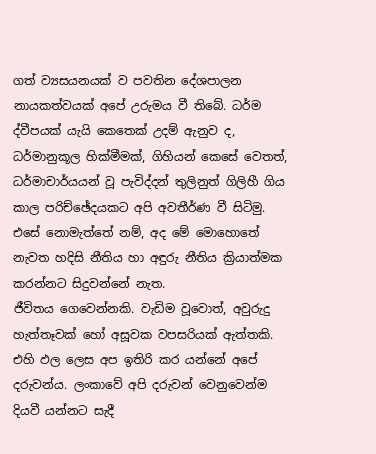ගත් ව්‍යසයනයක් ව පවතින දේශපාලන නායකත්වයක් අපේ උරුමය වී තිබේ. ධර්ම ද්වීපයක් යැයි කෙතෙක් උදම් ඇනුව ද, ධර්මානුකූල හික්මීමක්, ගිහියන් කෙසේ වෙතත්, ධර්මාචාර්යයන් වූ පැවිද්දන් තුලිනුත් ගිලිහී ගිය කාල පරිච්ඡේදයකට අපි අවතීර්ණ වී සිටිමු. එසේ නොමැත්තේ නම්, අද මේ මොහොතේ නැවත හදිසි නීතිය හා අඳුරු නීතිය ක්‍රියාත්මක කරන්නට සිදුවන්නේ නැත.
ජීවිතය ගෙවෙන්නකි. වැඩිම වූවොත්, අවුරුදු හැත්තෑවක් හෝ අසූවක වපසරියක් ඇත්තකි. එහි ඵල ලෙස අප ඉතිරි කර යන්නේ අපේ දරුවන්ය. ලංකාවේ අපි දරුවන් වෙනුවෙන්ම දියවී යන්නට සැදී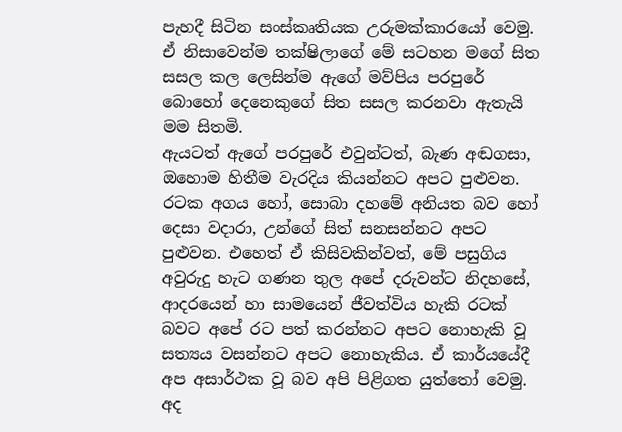පැහදී සිටින සංස්කෘතියක උරුමක්කාරයෝ වෙමු. ඒ නිසාවෙන්ම තක්ෂිලාගේ මේ සටහන මගේ සිත සසල කල ලෙසින්ම ඇගේ මව්පිය පරපුරේ බොහෝ දෙනෙකුගේ සිත සසල කරනවා ඇතැයි මම සිතමි.
ඇයටත් ඇගේ පරපුරේ එවුන්ටත්, බැණ අඬගසා, ඔහොම හිතීම වැරදිය කියන්නට අපට පුළුවන. රටක අගය හෝ, සොබා දහමේ අනියත බව හෝ දෙසා වදාරා, උන්ගේ සිත් සනසන්නට අපට පුළුවන. එහෙත් ඒ කිසිවකින්වත්, මේ පසුගිය අවුරුදු හැට ගණන තුල අපේ දරුවන්ට නිදහසේ, ආදරයෙන් හා සාමයෙන් ජීවත්විය හැකි රටක් බවට අපේ රට පත් කරන්නට අපට නොහැකි වූ සත්‍යය වසන්නට අපට නොහැකිය. ඒ කාර්යයේදී අප අසාර්ථක වූ බව අපි පිළිගත යුත්තෝ වෙමු.
අද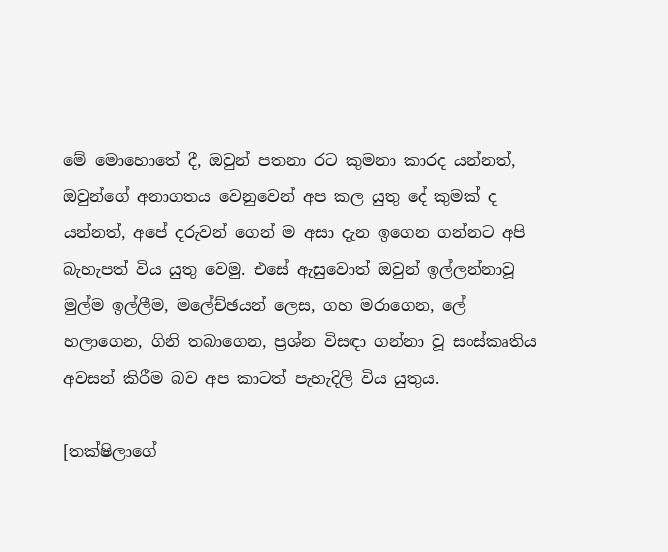මේ මොහොතේ දී, ඔවුන් පතනා රට කුමනා කාරද යන්නත්, ඔවුන්ගේ අනාගතය වෙනුවෙන් අප කල යුතු දේ කුමක් ද යන්නත්, අපේ දරුවන් ගෙන් ම අසා දැන ඉගෙන ගන්නට අපි බැහැපත් විය යුතු වෙමු. එසේ ඇසුවොත් ඔවුන් ඉල්ලන්නාවූ මුල්ම ඉල්ලීම, මලේච්ඡයන් ලෙස, ගහ මරාගෙන, ලේ හලාගෙන, ගිනි තබාගෙන, ප්‍රශ්න විසඳා ගන්නා වූ සංස්කෘතිය අවසන් කිරීම බව අප කාටත් පැහැදිලි විය යුතුය.

[තක්ෂිලාගේ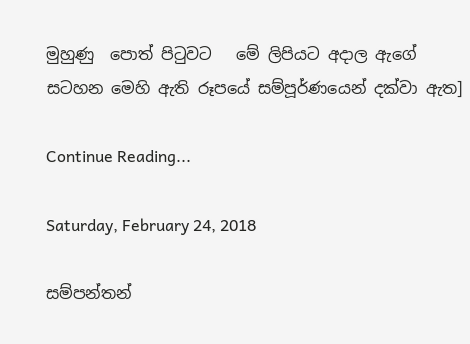මුහුණු  පොත් පිටුවට   මේ ලිපියට අදාල ඇගේ සටහන මෙහි ඇති රූපයේ සම්පූර්ණයෙන් දක්වා ඇත‍]

Continue Reading...

Saturday, February 24, 2018

සම්පන්තන්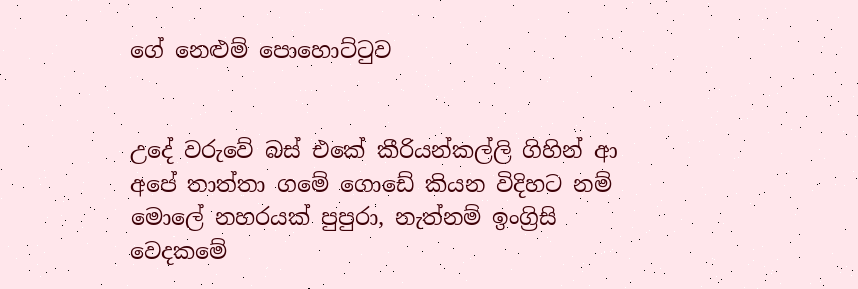ගේ නෙළුම් පොහොට්ටුව


උදේ වරුවේ බස් එකේ කීරියන්කල්ලි ගිහින් ආ අපේ තාත්තා ගමේ ගොඩේ කියන විදිහට නම් මොලේ නහරයක් පුපුරා, නැත්නම් ඉංග්‍රිසි වෙදකමේ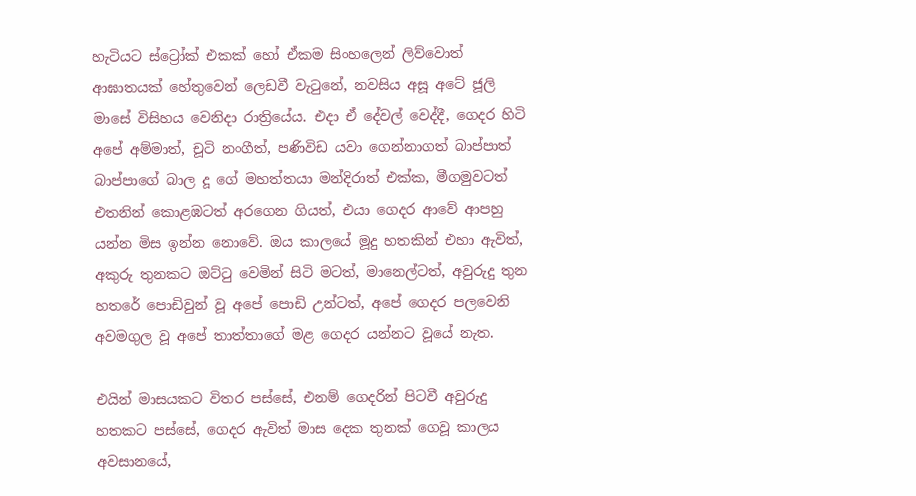හැටියට ස්ට්‍රෝක් එකක් හෝ ඒකම සිංහලෙන් ලිව්වොත් ආඝාතයක් හේතුවෙන් ලෙඩවී වැටුනේ, නවසිය අසූ අටේ ජූලි මාසේ විසිහය වෙනිදා රාත්‍රියේය. එදා ඒ දේවල් වෙද්දී, ගෙදර හිටි අපේ අම්මාත්, චූටි නංගීත්, පණිවිඩ යවා ගෙන්නාගත් බාප්පාත් බාප්පාගේ බාල දූ ගේ මහත්තයා මන්දිරාත් එක්ක, මීගමුවටත් එතනින් කොළඹටත් අරගෙන ගියත්, එයා ගෙදර ආවේ ආපහු යන්න මිස ඉන්න නොවේ. ඔය කාලයේ මූදු හතකින් එහා ඇවිත්, අකුරු තුනකට ඔට්ටු වෙමින් සිටි මටත්, මානෙල්ටත්, අවුරුදු තුන හතරේ පොඩිවුන් වූ අපේ පොඩි උන්ටත්, අපේ ගෙදර පලවෙනි අවමගුල වූ අපේ තාත්තාගේ මළ ගෙදර යන්නට වූයේ නැත.

එයින් මාසයකට විතර පස්සේ, එනම් ගෙදරින් පිටවී අවුරුදු හතකට පස්සේ, ගෙදර ඇවිත් මාස දෙක තුනක් ගෙවූ කාලය අවසානයේ,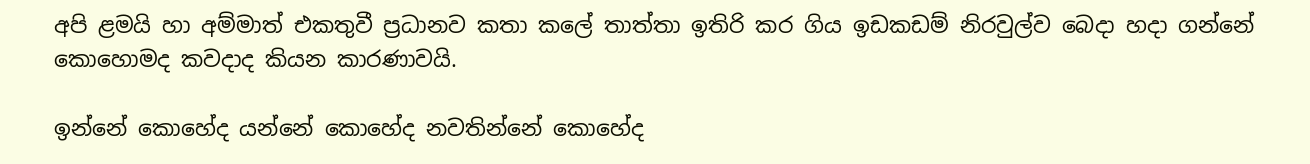අපි ළමයි හා අම්මාත් එකතුවී ප්‍රධානව කතා කලේ තාත්තා ඉතිරි කර ගිය ඉඩකඩම් නිරවුල්ව බෙදා හදා ගන්නේ කොහොමද කවදාද කියන කාරණාවයි.

ඉන්නේ කොහේද යන්නේ කොහේද නවතින්නේ කොහේද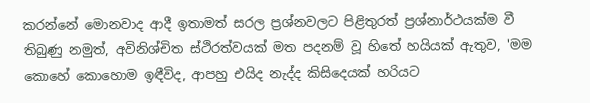කරන්නේ මොනවාද ආදී ඉතාමත් සරල ප්‍රශ්නවලට පිළිතුරත් ප්‍රශ්නාර්ථයක්ම වී තිබුණු නමුත්, අවිනිශ්චිත ස්ථිරත්වයක් මත පදනම් වූ හිතේ හයියක් ඇතුව, 'මම කොහේ කොහොම ඉඳීවිද, ආපහු එයිද නැද්ද කිසිදෙයක් හරියට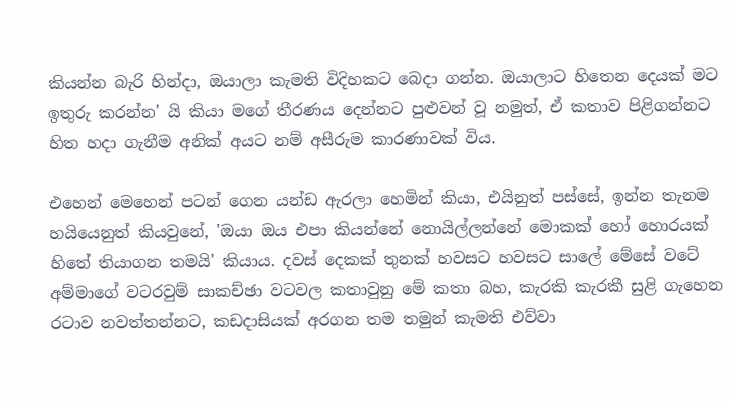කියන්න බැරි හින්දා, ඔයාලා කැමති විදිහකට බෙදා ගන්න. ඔයාලාට හිතෙන දෙයක් මට ඉතුරු කරන්න' යි කියා මගේ තීරණය දෙන්නට පුළුවන් වූ නමුත්, ඒ කතාව පිළිගන්නට හිත හදා ගැනීම අනික් අයට නම් අසීරුම කාරණාවක් විය.

එහෙන් මෙහෙන් පටන් ගෙන යන්ඩ ඇරලා හෙමින් කියා, එයිනුත් පස්සේ, ඉන්න තැනම හයියෙනුත් කියවුනේ, 'ඔයා ඔය එපා කියන්නේ නොයිල්ලන්නේ මොකක් හෝ හොරයක් හිතේ තියාගන තමයි' කියාය. දවස් දෙකක් තුනක් හවසට හවසට සාලේ මේසේ වටේ අම්මාගේ වටරවුම් සාකච්ඡා වටවල කතාවුනු මේ කතා බහ, කැරකි කැරකී සුළි ගැහෙන රටාව නවත්තන්නට, කඩදාසියක් අරගන තම තමුන් කැමති එව්වා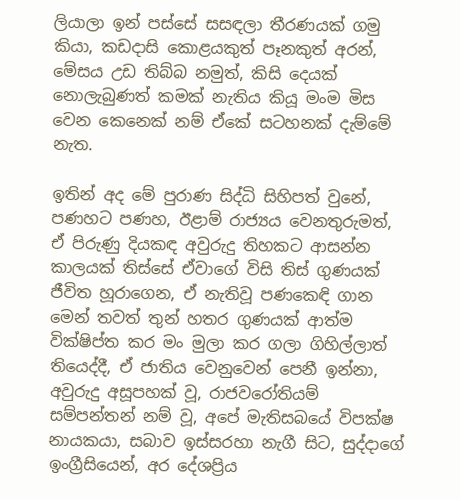ලියාලා ඉන් පස්සේ සසඳලා තීරණයක් ගමු කියා, කඩදාසි කොළයකුත් පෑනකුත් අරන්, මේසය උඩ තිබ්බ නමුත්, කිසි දෙයක් නොලැබුණත් කමක් නැතිය කියූ මංම මිස වෙන කෙනෙක් නම් ඒකේ සටහනක් දැම්මේ නැත.

ඉතින් අද මේ පුරාණ සිද්ධි සිහිපත් වුනේ, පණහට පණහ, ඊළාම් රාජ්‍යය වෙනතුරුමත්, ඒ පිරුණු දියකඳ අවුරුදු තිහකට ආසන්න කාලයක් තිස්සේ ඒවාගේ විසි තිස් ගුණයක් ජීවිත හූරාගෙන, ඒ නැතිවූ පණකෙඳි ගාන මෙන් තවත් තුන් හතර ගුණයක් ආත්ම වික්ෂිප්ත කර මං මුලා කර ගලා ගිහිල්ලාත් තියෙද්දී, ඒ ජාතිය වෙනුවෙන් පෙනී ඉන්නා, අවුරුදු අසූපහක් වූ, රාජවරෝතියම් සම්පන්තන් නම් වූ, අපේ මැතිසබයේ විපක්ෂ නායකයා, සබාව ඉස්සරහා නැගී සිට, සුද්දාගේ ඉංග්‍රීසියෙන්, අර දේශප්‍රිය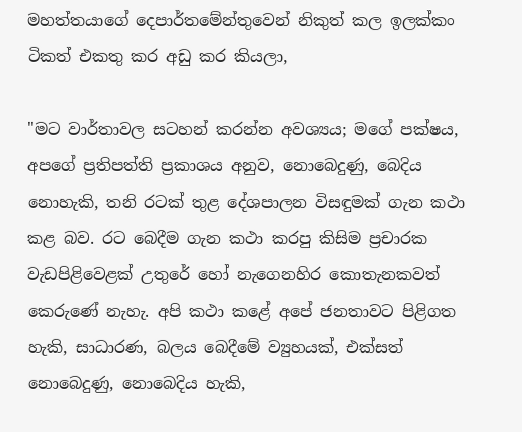මහත්තයාගේ දෙපාර්තමේන්තුවෙන් නිකුත් කල ඉලක්කං ටිකත් එකතු කර අඩු කර කියලා,

"මට වාර්තාවල සටහන් කරන්න අවශ්‍යය; මගේ පක්ෂය, අපගේ ප්‍රතිපත්ති ප්‍රකාශය අනුව, නොබෙදුණු, බෙදිය නොහැකි, තනි රටක් තුළ දේශපාලන විසඳුමක් ගැන කථා කළ බව. රට බෙදීම ගැන කථා කරපු කිසිම ප්‍රචාරක වැඩපිළිවෙළක් උතුරේ හෝ නැගෙනහිර කොතැනකවත් කෙරුණේ නැහැ. අපි කථා කළේ අපේ ජනතාවට පිළිගත හැකි, සාධාරණ, බලය බෙදීමේ ව්‍යුහයක්, එක්සත් නොබෙදුණු, නොබෙදිය හැකි,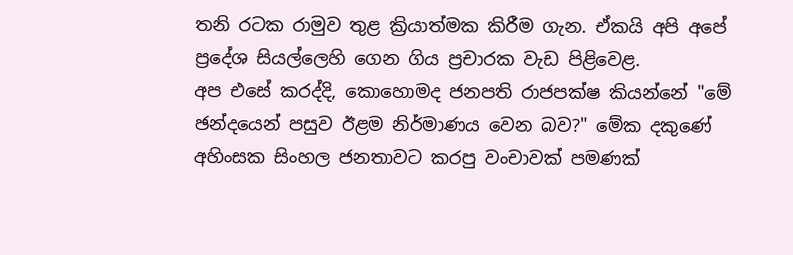තනි රටක රාමුව තුළ ක්‍රියාත්මක කිරීම ගැන. ඒකයි අපි අපේ ප්‍රදේශ සියල්ලෙහි ගෙන ගිය ප්‍රචාරක වැඩ පිළිවෙළ.
අප එසේ කරද්දි, කොහොමද ජනපති රාජපක්ෂ කියන්නේ "මේ ඡන්දයෙන් පසුව ඊළම නිර්මාණය වෙන බව?" මේක දකුණේ අහිංසක සිංහල ජනතාවට කරපු වංචාවක් පමණක්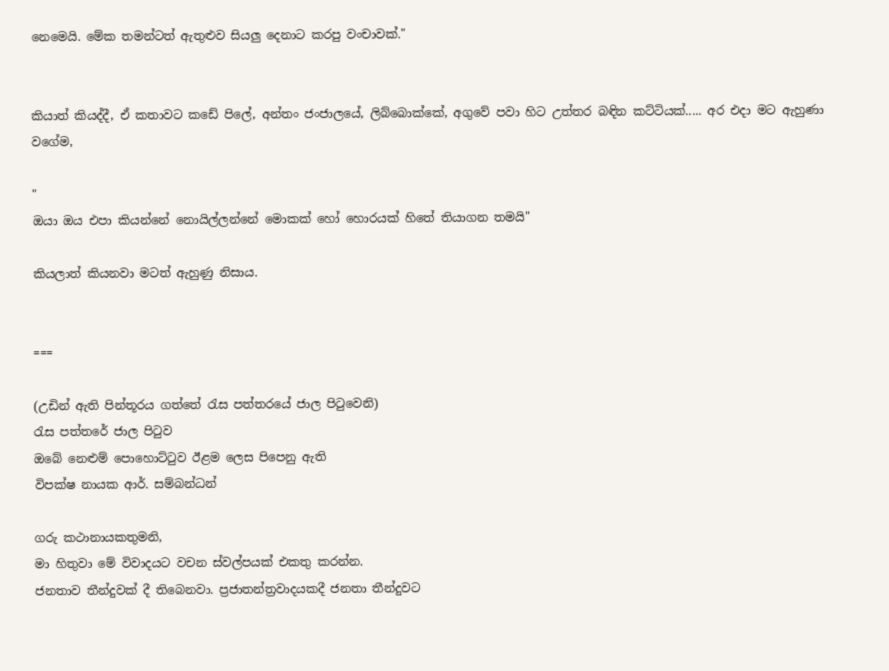නෙමෙයි. මේක තමන්ටත් ඇතුළුව සියලු දෙනාට කරපු වංචාවක්."


කියාත් කියද්දී, ඒ කතාවට කඩේ පිලේ, අන්තං ජංජාලයේ, ලිබ්බොක්කේ, අගුවේ පවා හිට උත්තර බඳින කට්ටියක්..... අර එදා මට ඇහුණා වගේම,

"
ඔයා ඔය එපා කියන්නේ නොයිල්ලන්නේ මොකක් හෝ හොරයක් හිතේ තියාගන තමයි"

කියලාත් කියනවා මටත් ඇහුණු නිසාය.


===

(උඩින් ඇති පින්තූරය ගත්තේ රැස පත්තරයේ ජාල පිටුවෙනි)
රැස පත්තරේ ජාල පිටුව
ඔබේ නෙළුම් පොහොට්ටුව ඊළම ලෙස පිපෙනු ඇති
විපක්ෂ නායක ආර්. සම්බන්ධන්

ගරු කථානායකතුමනි,
මා හිතුවා මේ විවාදයට වචන ස්වල්පයක් එකතු කරන්න.
ජනතාව තීන්දුවක් දී තිබෙනවා. ප්‍රජාතන්ත්‍රවාදයකදී ජනතා තීන්දුවට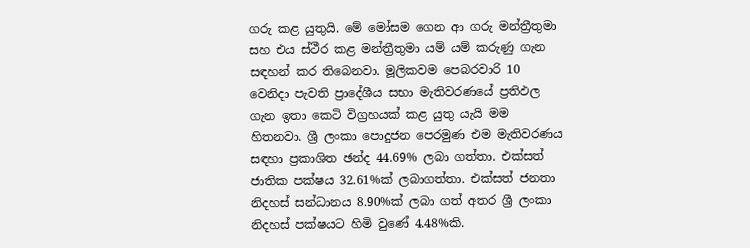ගරු කළ යුතුයි. මේ මෝසම ගෙන ආ ගරු මන්ත්‍රීතුමා සහ එය ස්ථීර කළ මන්ත්‍රීතුමා යම් යම් කරුණු ගැන සඳහන් කර තිබෙනවා. මූලිකවම පෙබරවාරි 10 වෙනිදා පැවති ප්‍රාදේශීය සභා මැතිවරණයේ ප්‍රතිඵල ගැන ඉතා කෙටි විග්‍රහයක් කළ යුතු යැයි මම හිතනවා. ශ්‍රී ලංකා පොදුජන පෙරමුණ එම මැතිවරණය සඳහා ප්‍රකාශිත ඡන්ද 44.69% ලබා ගත්තා. එක්සත් ජාතික පක්ෂය 32.61%ක් ලබාගත්තා. එක්සත් ජනතා නිදහස් සන්ධානය 8.90%ක් ලබා ගත් අතර ශ්‍රී ලංකා නිදහස් පක්ෂයට හිමි වුණේ 4.48%කි.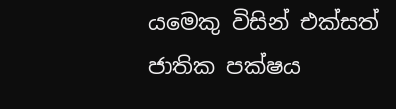යමෙකු විසින් එක්සත් ජාතික පක්ෂය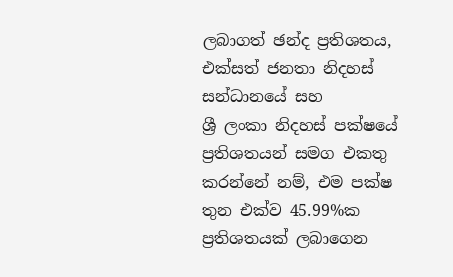ලබාගත් ඡන්ද ප්‍රතිශතය, එක්සත් ජනතා නිදහස් සන්ධානයේ සහ
ශ්‍රී ලංකා නිදහස් පක්ෂයේ ප්‍රතිශතයන් සමග එකතු කරන්නේ නම්, එම පක්ෂ තුන එක්ව 45.99%ක ප්‍රතිශතයක් ලබාගෙන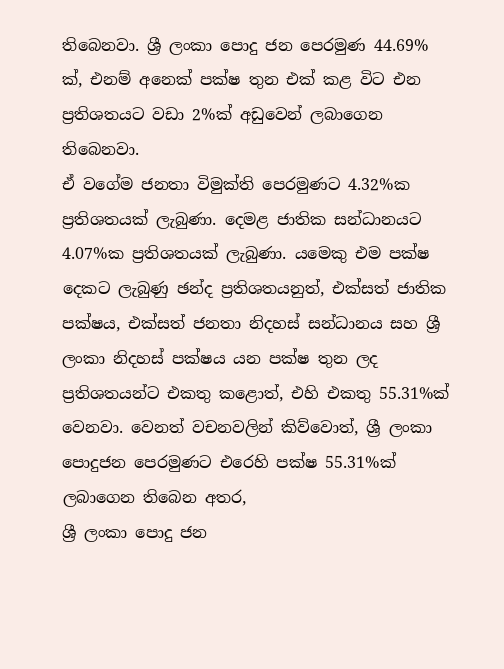තිබෙනවා. ශ්‍රී ලංකා පොදු ජන පෙරමුණ 44.69% ක්, එනම් අනෙක් පක්ෂ තුන එක් කළ විට එන ප්‍රතිශතයට වඩා 2%ක් අඩුවෙන් ලබාගෙන තිබෙනවා.
ඒ වගේම ජනතා විමුක්ති පෙරමුණට 4.32%ක ප්‍රතිශතයක් ලැබුණා. දෙමළ ජාතික සන්ධානයට 4.07%ක ප්‍රතිශතයක් ලැබුණා. යමෙකු එම පක්ෂ දෙකට ලැබුණු ඡන්ද ප්‍රතිශතයනුත්, එක්සත් ජාතික පක්ෂය, එක්සත් ජනතා නිදහස් සන්ධානය සහ ශ්‍රී ලංකා නිදහස් පක්ෂය යන පක්ෂ තුන ලද ප්‍රතිශතයන්ට එකතු කළොත්, එහි එකතු 55.31%ක් වෙනවා. වෙනත් වචනවලින් කිව්වොත්, ශ්‍රී ලංකා පොදුජන පෙරමුණට එරෙහි පක්ෂ 55.31%ක් ලබාගෙන තිබෙන අතර,
ශ්‍රී ලංකා පොදු ජන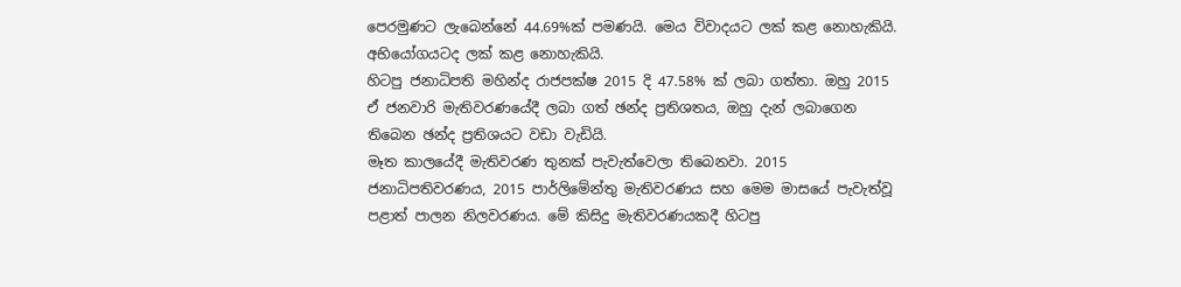පෙරමුණට ලැබෙන්නේ 44.69%ක් පමණයි. මෙය විවාදයට ලක් කළ නොහැකියි. අභියෝගයටද ලක් කළ නොහැකියි.
හිටපු ජනාධිපති මහින්ද රාජපක්ෂ 2015 දි 47.58% ක් ලබා ගත්තා. ඔහු 2015 ඒ ජනවාරි මැතිවරණයේදී ලබා ගත් ඡන්ද ප්‍රතිශතය, ඔහු දැන් ලබාගෙන තිබෙන ඡන්ද ප්‍රතිශයට වඩා වැඩියි.
මෑත කාලයේදී මැතිවරණ තුනක් පැවැත්වෙලා තිබෙනවා. 2015 ජනාධිපතිවරණය, 2015 පාර්ලිමේන්තු මැතිවරණය සහ මෙම මාසයේ පැවැත්වූ පළාත් පාලන නිලවරණය. මේ කිසිදු මැතිවරණයකදී හිටපු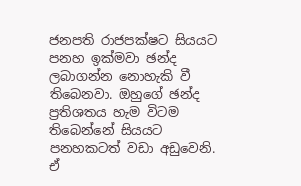ජනපති රාජපක්ෂට සියයට පනහ ඉක්මවා ඡන්ද ලබාගන්න නොහැකි වී තිබෙනවා. ඔහුගේ ඡන්ද ප්‍රතිශතය හැම විටම තිබෙන්නේ සියයට පනහකටත් වඩා අඩුවෙනි. ඒ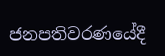ජනපතිවරණයේදී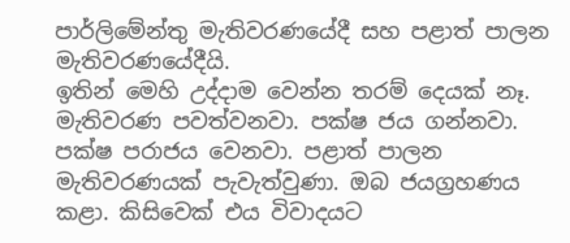පාර්ලිමේන්තු මැතිවරණයේදී සහ පළාත් පාලන මැතිවරණයේදීයි.
ඉතින් මෙහි උද්දාම වෙන්න තරම් දෙයක් නෑ. මැතිවරණ පවත්වනවා. පක්ෂ ජය ගන්නවා. පක්ෂ පරාජය වෙනවා. පළාත් පාලන මැතිවරණයක් පැවැත්වුණා. ඔබ ජයග්‍රහණය කළා. කිසිවෙක් එය විවාදයට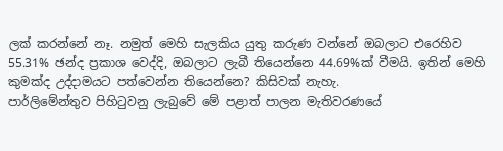ලක් කරන්නේ නෑ. නමුත් මෙහි සැලකිය යුතු කරුණ වන්නේ ඔබලාට එරෙහිව 55.31% ඡන්ද ප්‍රකාශ වෙද්දි, ඔබලාට ලැබී තියෙන්නෙ 44.69%ක් වීමයි. ඉතින් මෙහි කුමක්ද උද්දාමයට පත්වෙන්න තියෙන්නෙ? කිසිවක් නැහැ.
පාර්ලිමේන්තුව පිහිටුවනු ලැබුවේ මේ පළාත් පාලන මැතිවරණයේ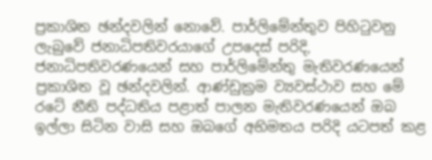ප්‍රකාශිත ඡන්දවලින් නොවේ. පාර්ලිමේන්තුව පිහිටුවනු ලැබුවේ ජනාධිපතිවරයාගේ උපදෙස් පරිදි, ජනාධිපතිවරණයෙන් සහ පාර්ලිමේන්තු මැතිවරණයෙන් ප්‍රකාශිත වූ ඡන්දවලින්. ආණ්ඩුක්‍රම ව්‍යවස්ථාව සහ මේ රටේ නීති පද්ධතිය පළාත් පාලන මැතිවරණයෙන් ඔබ ඉල්ලා සිටින වාසි සහ ඔබගේ අභිමතය පරිදි යටපත් කළ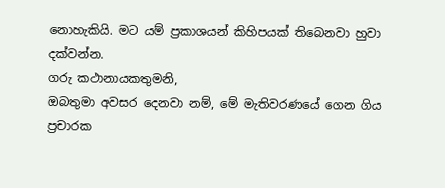නොහැකියි. මට යම් ප්‍රකාශයන් කිහිපයක් තිබෙනවා හුවා දක්වන්න.
ගරු කථානායකතුමනි,
ඔබතුමා අවසර දෙනවා නම්, මේ මැතිවරණයේ ගෙන ගිය ප්‍රචාරක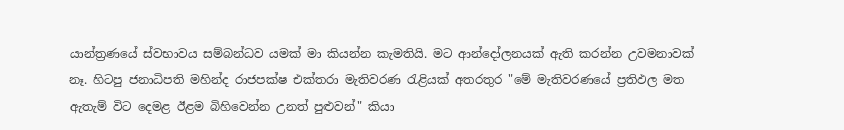යාන්ත්‍රණයේ ස්වභාවය සම්බන්ධව යමක් මා කියන්න කැමතියි. මට ආන්දෝලනයක් ඇති කරන්න උවමනාවක් නෑ. හිටපු ජනාධිපති මහින්ද රාජපක්ෂ එක්තරා මැතිවරණ රැළියක් අතරතුර "මේ මැතිවරණයේ ප්‍රතිඵල මත ඇතැම් විට දෙමළ ඊළම බිහිවෙන්න උනත් පුළුවන්" කියා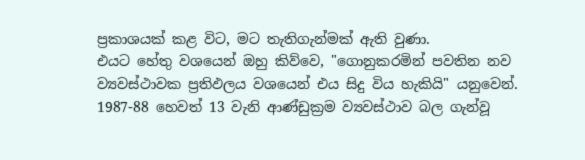ප්‍රකාශයක් කළ විට, මට තැතිගැන්මක් ඇති වුණා.
එයට හේතු වශයෙන් ඔහු කිව්වෙ, "ගොනුකරමින් පවතින නව ව්‍යවස්ථාවක ප්‍රතිඵලය වශයෙන් එය සිදු විය හැකියි" යනුවෙන්.
1987-88 හෙවත් 13 වැනි ආණ්ඩුක්‍රම ව්‍යවස්ථාව බල ගැන්වූ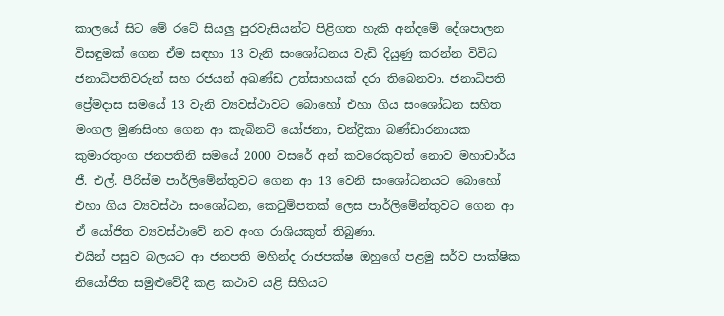කාලයේ සිට මේ රටේ සියලු පුරවැසියන්ට පිළිගත හැකි අන්දමේ දේශපාලන විසඳුමක් ගෙන ඒම සඳහා 13 වැනි සංශෝධනය වැඩි දියුණු කරන්න විවිධ ජනාධිපතිවරුන් සහ රජයන් අඛණ්ඩ උත්සාහයක් දරා තිබෙනවා. ජනාධිපති ප්‍රේමදාස සමයේ 13 වැනි ව්‍යවස්ථාවට බොහෝ එහා ගිය සංශෝධන සහිත මංගල මුණසිංහ ගෙන ආ කැබිනට් යෝජනා, චන්ද්‍රිකා බණ්ඩාරනායක කුමාරතුංග ජනපතිනි සමයේ 2000 වසරේ අන් කවරෙකුවත් නොව මහාචාර්ය ජී. එල්. පීරිස්ම පාර්ලිමේන්තුවට ගෙන ආ 13 වෙනි සංශෝධනයට බොහෝ එහා ගිය ව්‍යවස්ථා සංශෝධන, කෙටුම්පතක් ලෙස පාර්ලිමේන්තුවට ගෙන ආ ඒ යෝජිත ව්‍යවස්ථාවේ නව අංග රාශියකුත් තිබුණා.
එයින් පසුව බලයට ආ ජනපති මහින්ද රාජපක්ෂ ඔහුගේ පළමු සර්ව පාක්ෂික නියෝජිත සමුළුවේදී කළ කථාව යළි සිහියට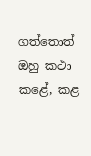ගත්තොත් ඔහු කථා කළේ, කළ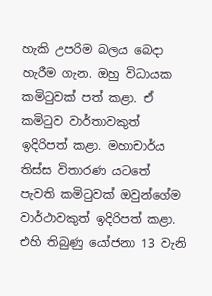හැකි උපරිම බලය බෙදා හැරීම ගැන. ඔහු විධායක කමිටුවක් පත් කළා. ඒ කමිටුව වාර්තාවකුත් ඉදිරිපත් කළා. මහාචාර්ය තිස්ස විතාරණ යටතේ පැවති කමිටුවක් ඔවුන්ගේම වාර්ථාවකුත් ඉදිරිපත් කළා. එහි තිබුණු යෝජනා 13 වැනි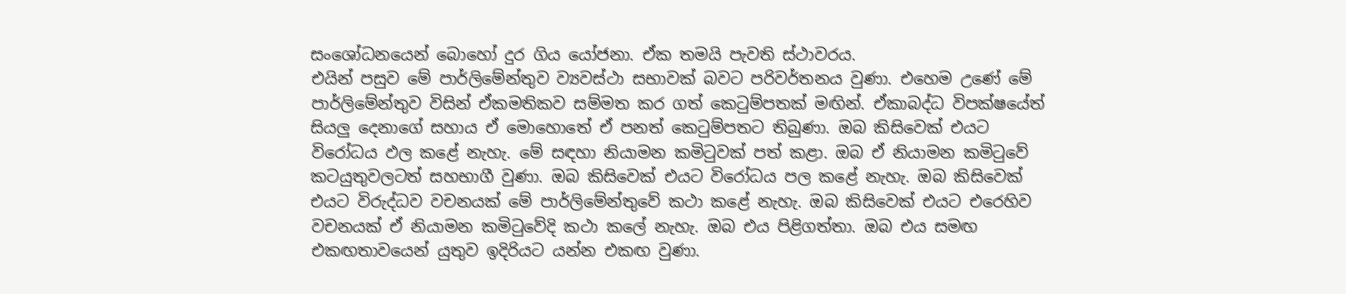සංශෝධනයෙන් බොහෝ දුර ගිය යෝජනා. ඒක තමයි පැවති ස්ථාවරය.
එයින් පසුව මේ පාර්ලිමේන්තුව ව්‍යවස්ථා සභාවක් බවට පරිවර්තනය වුණා. එහෙම උණේ මේ පාර්ලිමේන්තුව විසින් ඒකමතිකව සම්මත කර ගත් කෙටුම්පතක් මඟින්. ඒකාබද්ධ විපක්ෂයේත් සියලු දෙනාගේ සහාය ඒ මොහොතේ ඒ පනත් කෙටුම්පතට තිබුණා. ඔබ කිසිවෙක් එයට විරෝධය ඵල කළේ නැහැ. මේ සඳහා නියාමන කමිටුවක් පත් කළා. ඔබ ඒ නියාමන කමිටුවේ කටයුතුවලටත් සහභාගී වුණා. ඔබ කිසිවෙක් එයට විරෝධය පල කළේ නැහැ. ඔබ කිසිවෙක් එයට විරුද්ධව වචනයක් මේ පාර්ලිමේන්තුවේ කථා කළේ නැහැ. ඔබ කිසිවෙක් එයට එරෙහිව වචනයක් ඒ නියාමන කමිටුවේදි කථා කලේ නැහැ. ඔබ එය පිළිගත්තා. ඔබ එය සමඟ එකඟතාවයෙන් යුතුව ඉදිරියට යන්න එකඟ වුණා.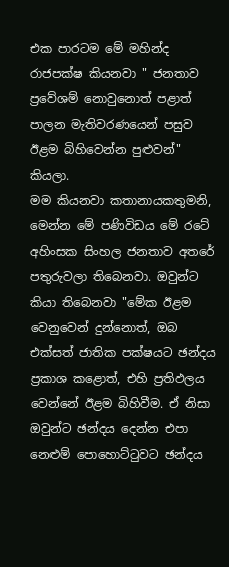එක පාරටම මේ මහින්ද රාජපක්ෂ කියනවා " ජනතාව ප්‍රවේශම් නොවුනොත් පළාත් පාලන මැතිවරණයෙන් පසුව ඊළම බිහිවෙන්න පුළුවන්" කියලා.
මම කියනවා කතානායකතුමනි, මෙන්න මේ පණිවිඩය මේ රටේ අහිංසක සිංහල ජනතාව අතරේ පතුරුවලා තිබෙනවා. ඔවුන්ට කියා තිබෙනවා "මේක ඊළම වෙනුවෙන් දුන්නොත්, ඔබ එක්සත් ජාතික පක්ෂයට ඡන්දය ප්‍රකාශ කළොත්, එහි ප්‍රතිඵලය වෙන්නේ ඊළම බිහිවීම. ඒ නිසා ඔවුන්ට ඡන්දය දෙන්න එපා නෙළුම් පොහොට්ටුවට ඡන්දය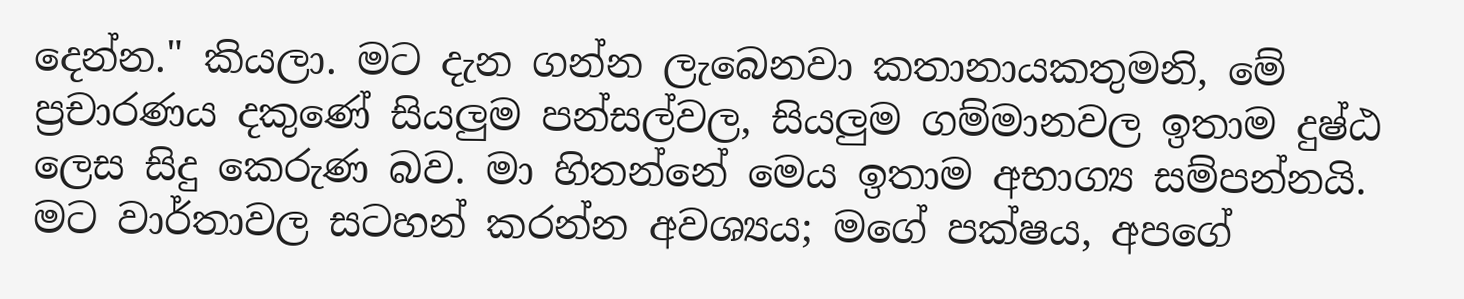දෙන්න." කියලා. මට දැන ගන්න ලැබෙනවා කතානායකතුමනි, මේ ප්‍රචාරණය දකුණේ සියලුම පන්සල්වල, සියලුම ගම්මානවල ඉතාම දුෂ්ඨ ලෙස සිදු කෙරුණ බව. මා හිතන්නේ මෙය ඉතාම අභාග්‍ය සම්පන්නයි.
මට වාර්තාවල සටහන් කරන්න අවශ්‍යය; මගේ පක්ෂය, අපගේ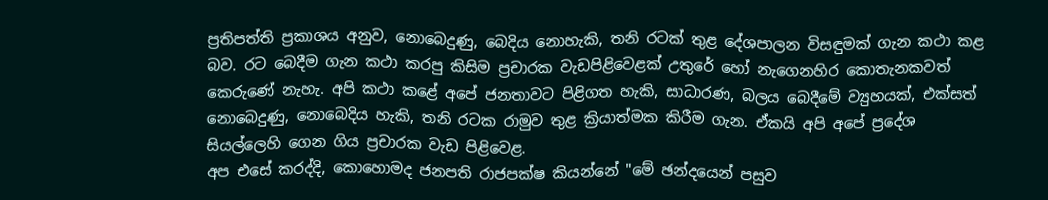ප්‍රතිපත්ති ප්‍රකාශය අනුව, නොබෙදුණු, බෙදිය නොහැකි, තනි රටක් තුළ දේශපාලන විසඳුමක් ගැන කථා කළ බව. රට බෙදීම ගැන කථා කරපු කිසිම ප්‍රචාරක වැඩපිළිවෙළක් උතුරේ හෝ නැගෙනහිර කොතැනකවත් කෙරුණේ නැහැ. අපි කථා කළේ අපේ ජනතාවට පිළිගත හැකි, සාධාරණ, බලය බෙදීමේ ව්‍යුහයක්, එක්සත් නොබෙදුණු, නොබෙදිය හැකි, තනි රටක රාමුව තුළ ක්‍රියාත්මක කිරීම ගැන. ඒකයි අපි අපේ ප්‍රදේශ සියල්ලෙහි ගෙන ගිය ප්‍රචාරක වැඩ පිළිවෙළ.
අප එසේ කරද්දි, කොහොමද ජනපති රාජපක්ෂ කියන්නේ "මේ ඡන්දයෙන් පසුව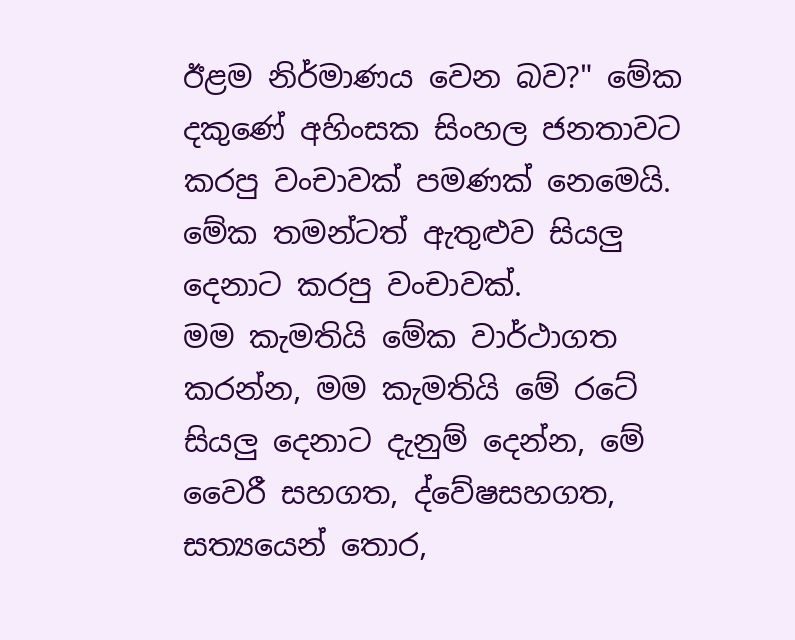ඊළම නිර්මාණය වෙන බව?" මේක දකුණේ අහිංසක සිංහල ජනතාවට කරපු වංචාවක් පමණක් නෙමෙයි. මේක තමන්ටත් ඇතුළුව සියලු දෙනාට කරපු වංචාවක්.
මම කැමතියි මේක වාර්ථාගත කරන්න, මම කැමතියි මේ රටේ සියලු දෙනාට දැනුම් දෙන්න, මේ වෛරී සහගත, ද්වේෂසහගත, සත්‍යයෙන් තොර,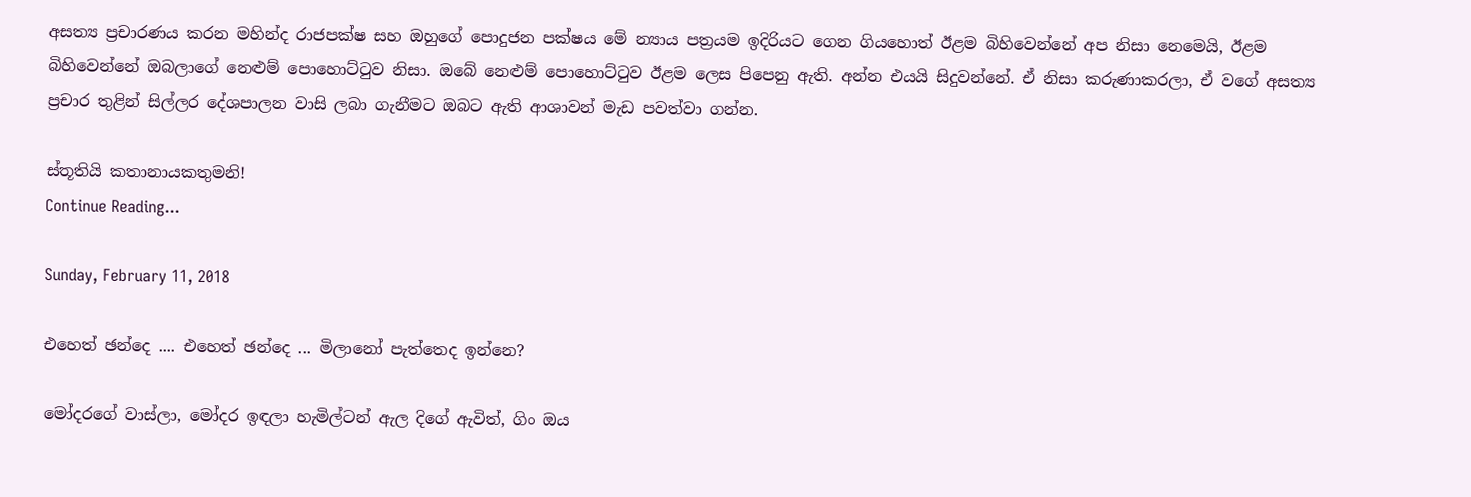අසත්‍ය ප්‍රචාරණය කරන මහින්ද රාජපක්ෂ සහ ඔහුගේ පොදුජන පක්ෂය මේ න්‍යාය පත්‍රයම ඉදිරියට ගෙන ගියහොත් ඊළම බිහිවෙන්නේ අප නිසා නෙමෙයි, ඊළම බිහිවෙන්නේ ඔබලාගේ නෙළුම් පොහොට්ටුව නිසා. ඔබේ නෙළුම් පොහොට්ටුව ඊළම ලෙස පිපෙනු ඇති. අන්න එයයි සිදුවන්නේ. ඒ නිසා කරුණාකරලා, ඒ වගේ අසත්‍ය ප්‍රචාර තුළින් සිල්ලර දේශපාලන වාසි ලබා ගැනීමට ඔබට ඇති ආශාවන් මැඩ පවත්වා ගන්න.

ස්තූතියි කතානායකතුමනි!
Continue Reading...

Sunday, February 11, 2018

එහෙත් ඡන්දෙ .... එහෙත් ඡන්දෙ ... මිලානෝ පැත්තෙද ඉන්නෙ?

මෝදරගේ වාස්ලා, මෝදර ඉඳලා හැමිල්ටන් ඇල දිගේ ඇවිත්, ගිං ඔය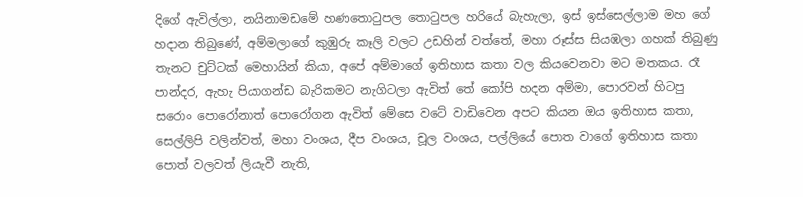දිගේ ඇවිල්ලා, නයිනාමඩමේ හණතොටුපල තොටුපල හරියේ බැහැලා, ඉස් ඉස්සෙල්ලාම මහ ගේ හදාන තිබුණේ, අම්මලාගේ කුඹුරු කෑලි වලට උඩහින් වත්තේ, මහා රූස්ස සියඹලා ගහක් තිබුණු තැනට චුට්ටක් මෙහායින් කියා, අපේ අම්මාගේ ඉතිහාස කතා වල කියවෙනවා මට මතකය. රෑ පාන්දර, ඇහැ පියාගන්ඩ බැරිකමට නැගිටලා ඇවිත් තේ කෝපි හදන අම්මා, පොරවන් හිටපු සරොං පොරෝනාත් පොරෝගන ඇවිත් මේසෙ වටේ වාඩිවෙන අපට කියන ඔය ඉතිහාස කතා, සෙල්ලිපි වලින්වත්, මහා වංශය, දීප වංශය, චූල වංශය, පල්ලියේ පොත වාගේ ඉතිහාස කතා පොත් වලවත් ලියැවී නැති,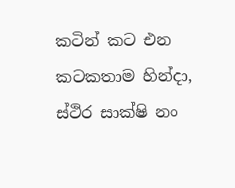කටින් කට එන කටකතාම හින්දා, ස්ථිර සාක්ෂි නං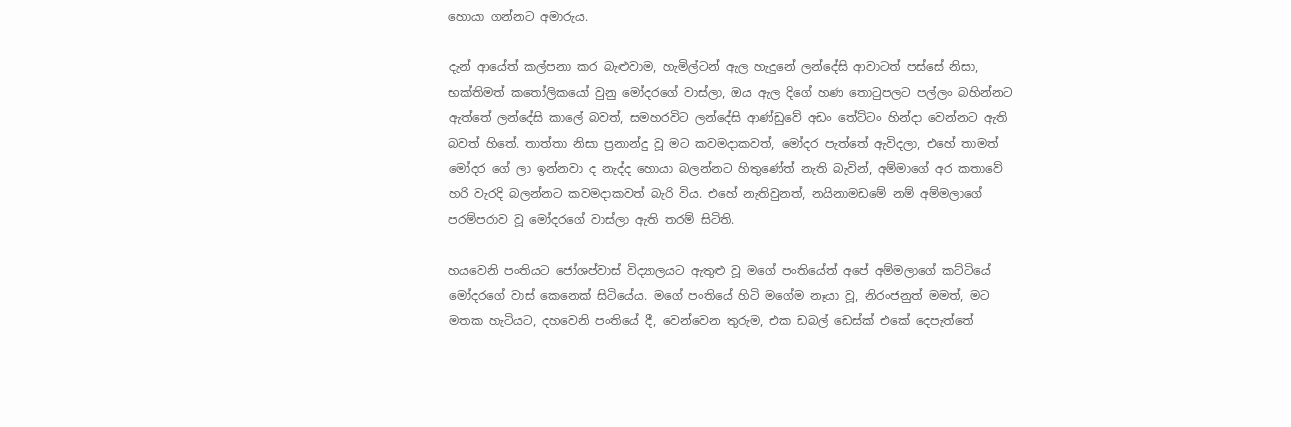හොයා ගන්නට අමාරුය.

දැන් ආයේත් කල්පනා කර බැළුවාම, හැමිල්ටන් ඇල හැදුනේ ලන්දේසි ආවාටත් පස්සේ නිසා, භක්තිමත් කතෝලිකයෝ වුනු මෝදරගේ වාස්ලා, ඔය ඇල දිගේ හණ තොටුපලට පල්ලං බහින්නට ඇත්තේ ලන්දේසි කාලේ බවත්, සමහරවිට ලන්දේසි ආණ්ඩුවේ අඩං තේට්ටං හින්දා වෙන්නට ඇති බවත් හිතේ. තාත්තා නිසා ප්‍රනාන්දු වූ මට කවමදාකවත්, මෝදර පැත්තේ ඇවිදලා, එහේ තාමත් මෝදර ගේ ලා ඉන්නවා ද නැද්ද හොයා බලන්නට හිතුණේත් නැති බැවින්, අම්මාගේ අර කතාවේ හරි වැරදි බලන්නට කවමදාකවත් බැරි විය. එහේ නැතිවුනත්, නයිනාමඩමේ නම් අම්මලාගේ පරම්පරාව වූ මෝදරගේ වාස්ලා ඇති තරම් සිටිති.

හයවෙනි පංතියට ජෝශප්වාස් විද්‍යාලයට ඇතුළු වූ මගේ පංතියේත් අපේ අම්මලාගේ කට්ටියේ මෝදරගේ වාස් කෙනෙක් සිටියේය. මගේ පංතියේ හිටි මගේම නෑයා වූ, නිරංජනුත් මමත්, මට මතක හැටියට, දහවෙනි පංතියේ දී, වෙන්වෙන තුරුම, එක ඩබල් ඩෙස්ක් එකේ දෙපැත්තේ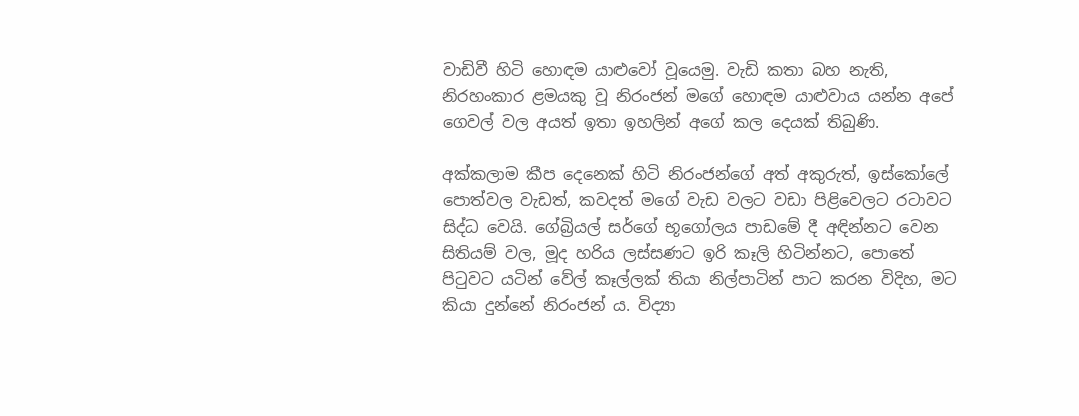වාඩිවී හිටි හොඳම යාළුවෝ වූයෙමු. වැඩි කතා බහ නැති, නිරහංකාර ළමයකු වූ නිරංජන් මගේ හොඳම යාළුවාය යන්න අපේ ගෙවල් වල අයත් ඉතා ඉහලින් අගේ කල දෙයක් තිබුණි.

අක්කලාම කීප දෙනෙක් හිටි නිරංජන්ගේ අත් අකුරුත්, ඉස්කෝලේ පොත්වල වැඩත්, කවදත් මගේ වැඩ වලට වඩා පිළිවෙලට රටාවට සිද්ධ වෙයි. ගේබ්‍රියල් සර්ගේ භූගෝලය පාඩමේ දී අඳින්නට වෙන සිතියම් වල, මූද හරිය ලස්සණට ඉරි කෑලි හිටින්නට, පොතේ පිටුවට යටින් වේල් කෑල්ලක් තියා නිල්පාටින් පාට කරන විදිහ, මට කියා දුන්නේ නිරංජන් ය. විද්‍යා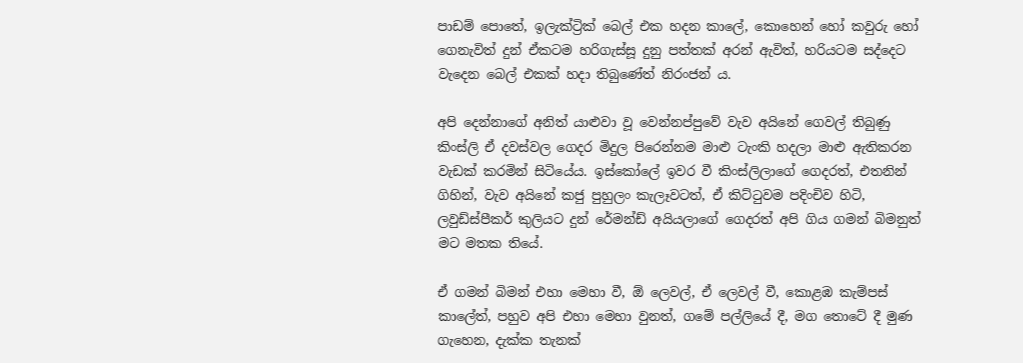පාඩම් පොතේ, ඉලැක්ට්‍රික් බෙල් එක හදන කාලේ, කොහෙන් හෝ කවුරු හෝ ගෙනැවිත් දුන් ඒකටම හරිගැස්සූ දුනු පත්තක් අරන් ඇවිත්, හරියටම සද්දෙට වැදෙන බෙල් එකක් හදා තිබුණේත් නිරංජන් ය.

අපි දෙන්නාගේ අනිත් යාළුවා වූ වෙන්නප්පුවේ වැව අයිනේ ගෙවල් තිබුණු කිංස්ලි ඒ දවස්වල ගෙදර මිදුල පිරෙන්නම මාළු ටැංකි හදලා මාළු ඇතිකරන වැඩක් කරමින් සිටියේය. ඉස්කෝලේ ඉවර වී කිංස්ලිලාගේ ගෙදරත්, එතනින් ගිහින්, වැව අයිනේ කජු පුහුලං කැලෑවටත්, ඒ කිට්ටුවම පදිංචිව හිටි, ලවුඩ්ස්පීකර් කුලියට දුන් රේමන්ඩ් අයියලාගේ ගෙදරත් අපි ගිය ගමන් බිමනුත් මට මතක තියේ.

ඒ ගමන් බිමන් එහා මෙහා වී, ඕ ලෙවල්, ඒ ලෙවල් වී, කොළඹ කැම්පස් කාලේත්, පහුව අපි එහා මෙහා වුනත්, ගමේ පල්ලියේ දී, මග තොටේ දී මුණ ගැහෙන, දැක්ක තැනක්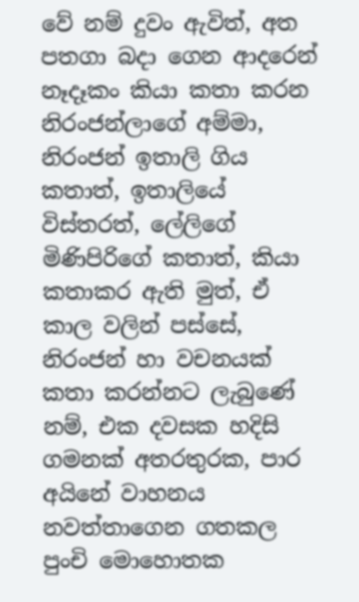වේ නම් දුවං ඇවිත්, අත පතගා බදා ගෙන ආදරෙන් නෑදෑකං කියා කතා කරන නිරංජන්ලාගේ අම්මා, නිරංජන් ඉතාලි ගිය කතාත්, ඉතාලියේ විස්තරත්, ලේලිගේ මිණිපිරිගේ කතාත්, කියා කතාකර ඇති මුත්, ඒ කාල වලින් පස්සේ, නිරංජන් හා වචනයක් කතා කරන්නට ලැබුණේ නම්, එක දවසක හදිසි ගමනක් අතරතුරක, පාර අයිනේ වාහනය නවත්තාගෙන ගතකල පුංචි මොහොතක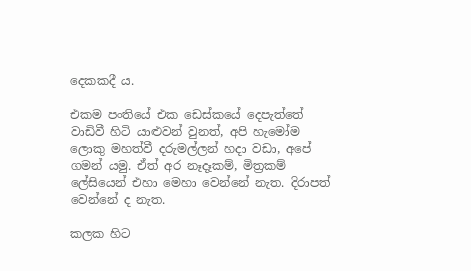දෙකකදී ය.

එකම පංතියේ එක ඩෙස්කයේ දෙපැත්තේ වාඩිවී හිටි යාළුවන් වුනත්, අපි හැමෝම ලොකු මහත්වී දරුමල්ලන් හදා වඩා, අපේ ගමන් යමු. ඒත් අර නෑදෑකම්, මිත්‍රකම් ලේසියෙන් එහා මෙහා වෙන්නේ නැත. දිරාපත් වෙන්නේ ද නැත.

කලක හිට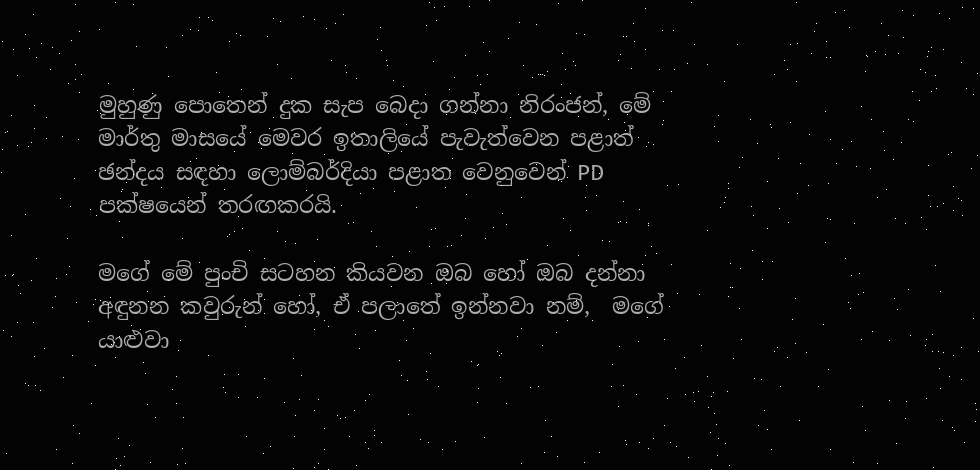මුහුණු පොතෙන් දුක සැප බෙදා ගන්නා නිරංජන්, මේ මාර්තු මාසයේ මෙවර ඉතාලියේ පැවැත්වෙන පළාත් ඡන්දය සඳහා ලොම්බර්දියා පළාත වෙනුවෙන් PD පක්ෂයෙන් තරඟකරයි.

මගේ මේ පුංචි සටහන කියවන ඔබ හෝ ඔබ දන්නා අඳුනන කවුරුන් හෝ, ඒ පලාතේ ඉන්නවා නම්,  මගේ යාළුවා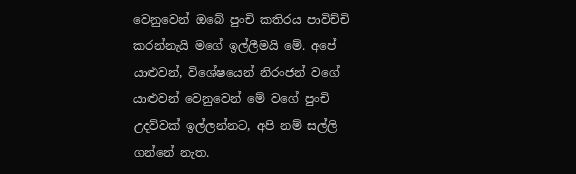වෙනුවෙන් ඔබේ පුංචි කතිරය පාවිච්චි කරන්නැයි මගේ ඉල්ලීමයි මේ. අපේ යාළුවන්, විශේෂයෙන් නිරංජන් වගේ යාළුවන් වෙනුවෙන් මේ වගේ පුංචි උදව්වක් ඉල්ලන්නට, අපි නම් සල්ලි ගන්නේ නැත.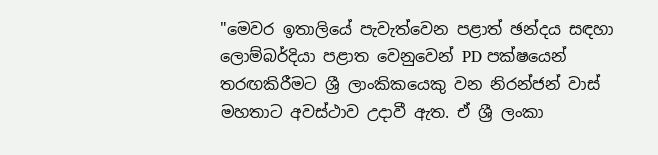"මෙවර ඉතාලියේ පැවැත්වෙන පළාත් ඡන්දය සඳහා ලොම්බර්දියා පළාත වෙනුවෙන් PD පක්ෂයෙන් තරඟකිරීමට ශ්‍රී ලාංකිකයෙකු වන නිරන්ජන් වාස් මහතාට අවස්ථාව උදාවී ඇත. ඒ ශ්‍රී ලංකා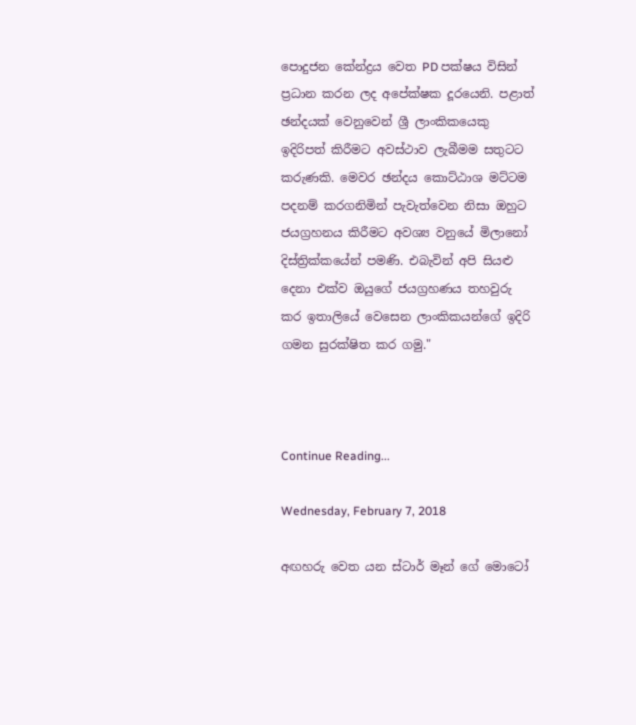පොදුජන කේන්ද්‍රය වෙත PD පක්ෂය විසින් ප්‍රධාන කරන ලද අපේක්ෂක දූරයෙනි. පළාත් ඡන්දයක් වෙනුවෙන් ශ්‍රී ලාංකිකයෙකු ඉදිරිපත් කිරීමට අවස්ථාව ලැබීමම සතුටට කරුණකි. මෙවර ඡන්දය කොට්ඨාශ මට්ටම පදනම් කරගනිමින් පැවැත්වෙන නිසා ඔහුට ජයග්‍රහනය කිරීමට අවශ්‍ය වනුයේ මිලානෝ දිස්ත්‍රික්කයේන් පමණි. එබැවින් අපි සියළු දෙනා එක්ව ඔයුගේ ජයග්‍රහණය තහවුරු කර ඉතාලියේ වෙසෙන ලාංකිකයන්ගේ ඉදිරි ගමන සුරක්ෂිත කර ගමු."



Continue Reading...

Wednesday, February 7, 2018

අඟහරු වෙත යන ස්ටාර් මෑන් ගේ මොටෝ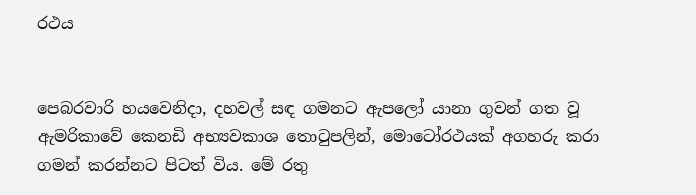රථය


පෙබරවාරි හයවෙනිදා, දහවල් සඳ ගමනට ඇපලෝ යානා ගුවන් ගත වූ ඇමරිකාවේ කෙනඩි අභ්‍යවකාශ තොටුපලින්, මොටෝරථයක් අගහරු කරා ගමන් කරන්නට පිටත් විය. මේ රතු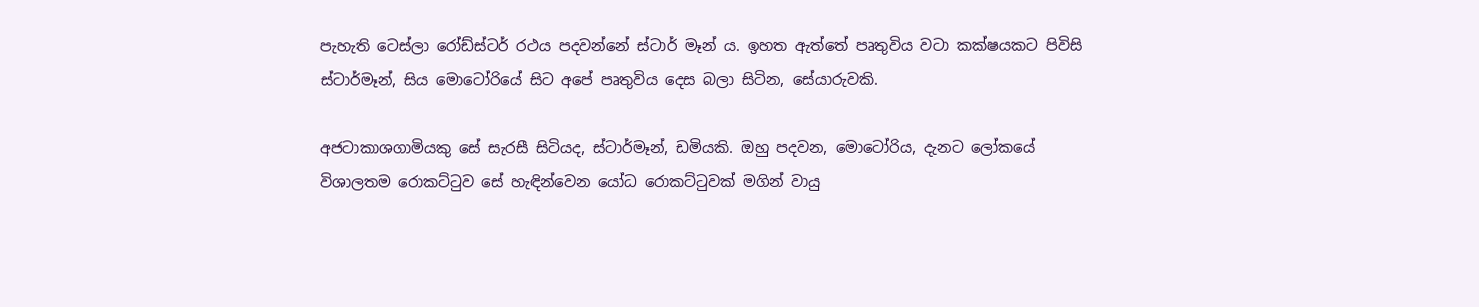පැහැති ටෙස්ලා රෝඩ්ස්ටර් රථය පදවන්නේ ස්ටාර් මෑන් ය. ඉහත ඇත්තේ පෘතුවිය වටා කක්ෂයකට පිවිසි ස්ටාර්මෑන්, සිය මොටෝරියේ සිට අපේ පෘතුවිය දෙස බලා සිටින, සේයාරුවකි.

අජටාකාශගාමියකු සේ සැරසී සිටියද, ස්ටාර්මෑන්, ඩමියකි. ඔහු පදවන, මොටෝරිය, දැනට ලෝකයේ විශාලතම රොකට්ටුව සේ හැඳින්වෙන යෝධ රොකට්ටුවක් මගින් වායු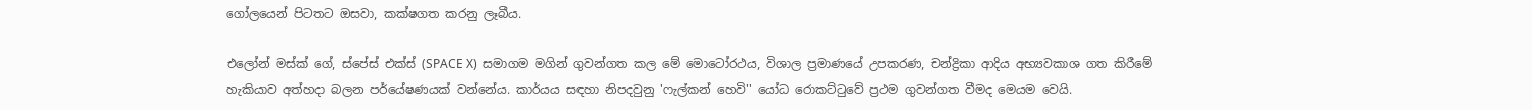ගෝලයෙන් පිටතට ඔසවා, කක්ෂගත කරනු ලෑබීය.

එලෝන් මස්ක් ගේ, ස්පේස් එක්ස් (SPACE X)  සමාගම මගින් ගුවන්ගත කල මේ මොටෝරථය, විශාල ප්‍රමාණයේ උපකරණ, චන්ද්‍රිකා ආදිය අභ්‍යවකාශ ගත කිරීමේ හැකියාව අත්හදා බලන පර්යේෂණයක් වන්නේය. කාර්යය සඳහා නිපදවුනු 'ෆැල්කන් හෙවි'' යෝධ රොකට්ටුවේ ප්‍රථම ගුවන්ගත වීමද මෙයම වෙයි.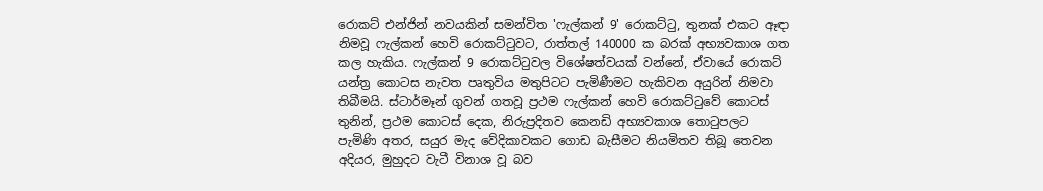රොකට් එන්ජින් නවයකින් සමන්විත 'ෆැල්කන් 9' රොකට්ටු, තුනක් එකට ඈඳා නිමවූ ෆැල්කන් හෙවි රොකට්ටුවට, රාත්තල් 140000 ක බරක් අභ්‍යවකාශ ගත කල හැකිය. ෆැල්කන් 9 රොකට්ටුවල විශේෂත්වයක් වන්නේ, ඒවායේ රොකට් යන්ත්‍ර කොටස නැවත පෘතුවිය මතුපිටට පැමිණීමට හැකිවන අයුරින් නිමවා තිබීමයි. ස්ටාර්මෑන් ගුවන් ගතවූ ප්‍රථම ෆැල්කන් හෙවි රොකට්ටුවේ කොටස් තුනින්, ප්‍රථම කොටස් දෙක, නිරුප්‍රදිතව කෙනඩි අභ්‍යවකාශ තොටුපලට පැමිණි අතර, සයුර මැද වේදිකාවකට ගොඩ බැසීමට නියමිතව තිබූ තෙවන අදියර, මුහුදට වැටී විනාශ වූ බව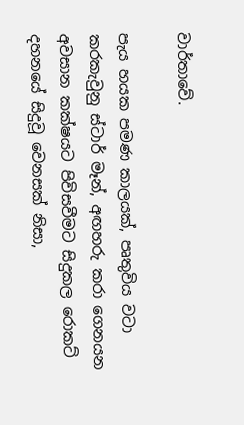වාර්තාවේ.

පැය හයක පමණ කාලයක්, පෘතුවිය වටා කරකැවුනු ස්ටාර් මෑන්, අඟහරු කරා ගෙනයන අවසාන කක්ෂයට පිවිසවීමට සිදුකල රොකට් දහනයේ සිදුවූ වෙනසක් නිසා,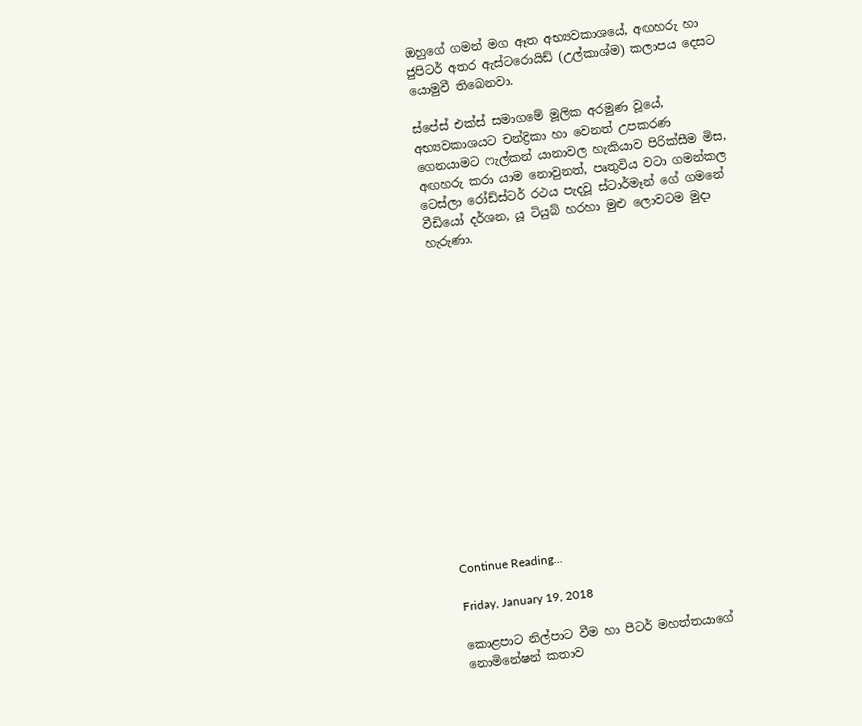ඔහුගේ ගමන් මග ඈත අභ්‍යවකාශයේ, අඟහරු හා ජුපිටර් අතර ඇස්ටරොයිඩ් (උල්කාශ්ම) කලාපය දෙසට යොමුවී තිබෙනවා.

ස්පේස් එක්ස් සමාගමේ මූලික අරමුණ වූයේ, අභ්‍යවකාශයට චන්ද්‍රිකා හා වෙනත් උපකරණ ගෙනයාමට ෆැල්කන් යානාවල හැකියාව පිරික්සීම මිස, අඟහරු කරා යාම නොවුනත්, පෘතුවිය වටා ගමන්කල ටෙස්ලා රෝඩ්ස්ටර් රථය පැදවූ ස්ටාර්මෑන් ගේ ගමනේ වීඩියෝ දර්ශන, යූ ටියුබ් හරහා මුළු ලොවටම මුදා හැරුණා.
















Continue Reading...

Friday, January 19, 2018

කොළපාට නිල්පාට වීම හා පීටර් මහත්තයාගේ නොමිනේෂන් කතාව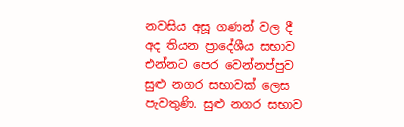නවසිය අසූ ගණන් වල දී අද තියන ප්‍රාදේශීය සභාව එන්නට පෙර වෙන්නප්පුව සුළු නගර සභාවක් ලෙස පැවතුණි. සුළු නගර සභාව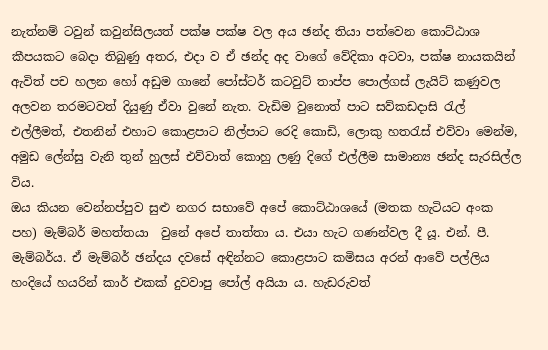නැත්නම් ටවුන් කවුන්සිලයත් පක්ෂ පක්ෂ වල අය ඡන්ද තියා පත්වෙන කොට්ඨාශ කීපයකට බෙදා තිබුණු අතර, එදා ව ඒ ඡන්ද අද වාගේ වේදිකා අටවා, පක්ෂ නායකයින් ඇවිත් පච හලන හෝ අඩුම ගානේ පෝස්ටර් කටවුට් තාප්ප පොල්ගස් ලැයිට් කණුවල අලවන තරමටවත් දියුණු ඒවා වුනේ නැත. වැඩිම වුනොත් පාට සව්කඩදාසි රැල් එල්ලීමත්, එතනින් එහාට කොළපාට නිල්පාට රෙදි කොඩි, ලොකු හතරැස් එව්වා මෙන්ම, අමුඩ ලේන්සු වැනි තුන් හුලස් එව්වාත් කොහු ලණු දිගේ එල්ලීම සාමාන්‍ය ඡන්ද සැරසිල්ල විය.
ඔය කියන වෙන්නප්පුව සුළු නගර සභාවේ අපේ කොට්ඨාශයේ (මතක හැටියට අංක පහ) මැම්බර් මහත්තයා  වුනේ අපේ තාත්තා ය. එයා හැට ගණන්වල දී යූ. එන්. පී. මැම්බර්ය. ඒ මැම්බර් ඡන්දය දවසේ අඳින්නට ‍කොළපාට කමිසය අරන් ආවේ පල්ලිය හංදියේ හයරින් කාර් එකක් දුවවාපු පෝල් අයියා ය. හැඩරුවත්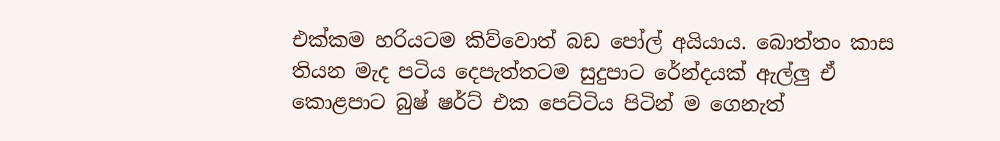එක්කම හරියටම කිව්වොත් බඩ පෝල් අයියාය. බොත්තං කාස තියන මැද පටිය දෙපැත්තටම සුදුපාට රේන්දයක් ඇල්ලු ඒ කොළපාට බුෂ් ෂර්ට් එක පෙට්ටිය පිටින් ම ගෙනැත්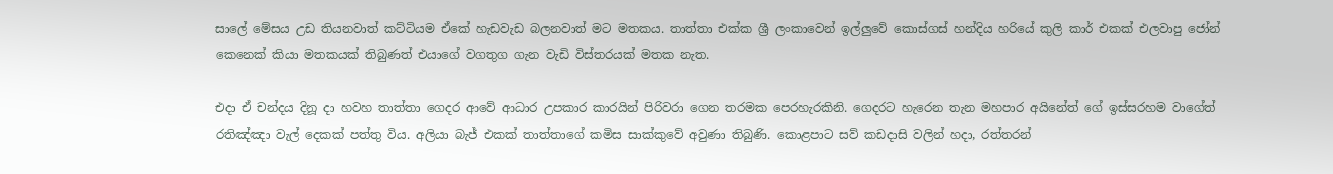සාලේ මේසය උඩ තියනවාත් කට්ටියම ඒකේ හැඩවැඩ බලනවාත් මට මතකය. තාත්තා එක්ක ශ්‍රී ලංකාවෙන් ඉල්ලුවේ කොස්ගස් හන්දිය හරියේ කුලි කාර් එකක් එලවාපු ජෝන් කෙනෙක් කියා මතකයක් තිබුණත් එයාගේ වගතුග ගැන වැඩි විස්තරයක් මතක නැත.

එදා ඒ චන්දය දිනූ දා හවහ තාත්තා ගෙදර ආවේ ආධාර උපකාර කාරයින් පිරිවරා ගෙන තරමක පෙරහැරකිනි. ගෙදරට හැරෙන තැන මහපාර අයිනේත් ගේ ඉස්සරහම වාගේත් රතිඤ්ඤා වැල් දෙකක් පත්තු විය. අලියා බැජ් එකක් තාත්තාගේ කමිස සාක්කුවේ අවුණා තිබුණි. කොළපාට සව් කඩදාසි වලින් හදා, රත්තරන්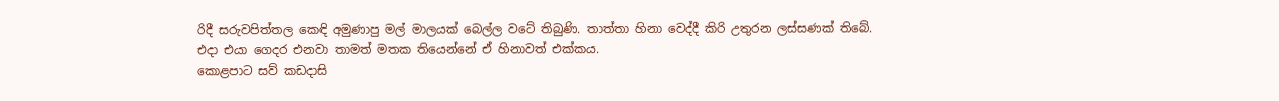රිදී සරුවපිත්තල කෙඳි අමුණාපු මල් මාලයක් බෙල්ල වටේ තිබුණි. තාත්තා හිනා වෙද්දී කිරි උතුරන ලස්සණක් තිබේ. එදා එයා ගෙදර එනවා තාමත් මතක තියෙන්නේ ඒ හිනාවත් එක්කය.
කොළපාට සව් කඩදාසි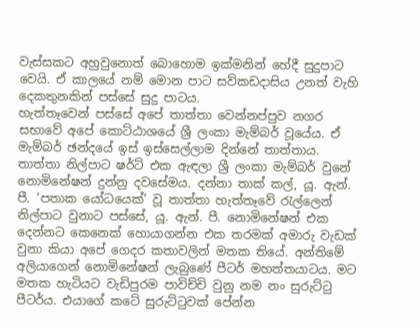වැස්සකට අහුවුනොත් බොහොම ඉක්මනින් හේදී සුදුපාට වෙයි. ඒ කාල‍යේ නම් මොන පාට සව්කඩදාසිය උනත් වැහි දෙකතුනකින් පස්සේ සුදු පාටය.
හැත්තෑවෙන් පස්සේ අපේ තාත්තා වෙන්නප්පුව නගර සභාවේ අපේ කොට්ඨාශයේ ශ්‍රී ලංකා මැම්බර් වූයේය. ඒ මැම්බර් ඡන්දයේ ඉස් ඉස්සෙල්ලාම දින්නේ තාත්තාය. තාත්තා නිල්පාට ෂර්ට් එක ඇඳලා ශ්‍රී ලංකා මැම්බර් වුනේ නොමිනේෂන් දුන්නු දවසේමය. දන්නා තාක් කල්, යූ. ඇන්. පී. ‘පතාක යෝධයෙක්’ වූ තාත්තා හැත්තෑවේ රැල්ලෙන් නිල්පාට වුනාට පස්සේ, යූ. ඇන්. පී. නොමිනේෂන් එක දෙන්නට කෙනෙක් හොයාගන්න එක තරමක් අමාරු වැඩක් වුනා කියා අපේ ගෙදර කතාවලින් මතක තියේ. අන්තිමේ අලියාගෙන් නොමිනේෂන් ලැබුණේ පීටර් මහත්තයාටය. මට මතක හැටියට වැඩිපුරම පාවිච්චි වුනු නම නං සුරුට්ටු පීටර්ය. එයාගේ කටේ සුරුට්ටුවක් පේන්න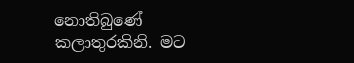නොතිබුණේ කලාතුරකිනි. මට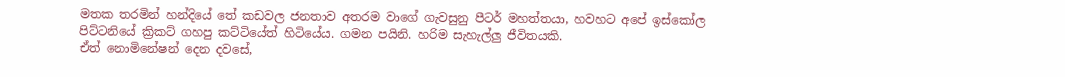මතක තරමින් හන්දියේ තේ කඩවල ජනතාව අතරම වාගේ ගැවසුනු පීටර් මහත්තයා, හවහට අපේ ඉස්කෝල පිට්ටනියේ ක්‍රිකට් ගහපු කට්ටියේත් හිටියේය. ගමන පයිනි. හරිම සැහැල්ලු ජීවිතයකි.
ඒත් නොමිනේෂන් දෙන දවසේ,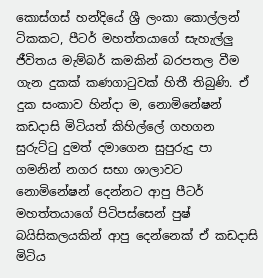කොස්ගස් හන්දියේ ශ්‍රී ලංකා කොල්ලන් ටිකකට, පීටර් මහත්තයාගේ සැහැල්ලු ජීවිතය මැම්බර් කමකින් බරපතල වීම ගැන දුකක් කණගාටුවක් හිතී තිබුණි. ඒ දුක සංකාව හින්දා ම, නොමිනේෂන් කඩදාසි මිටියත් කිහිල්ලේ ගහගන සුරුට්ටු දුමත් දමාගෙන සුපුරුදු පා ගමනින් නගර සභා ශාලාවට නොමිනේෂන් දෙන්නට ආපු පීටර් මහත්තයාගේ පිටිපස්සෙන් පුෂ් බයිසිකලයකින් ආපු දෙන්නෙක් ඒ කඩදාසි මිටිය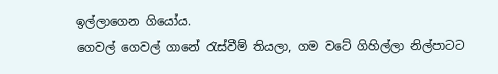ඉල්ලාගෙන ගියෝය.
ගෙවල් ගෙවල් ගානේ රැස්වීම් තියලා, ගම වටේ ගිහිල්ලා නිල්පාටට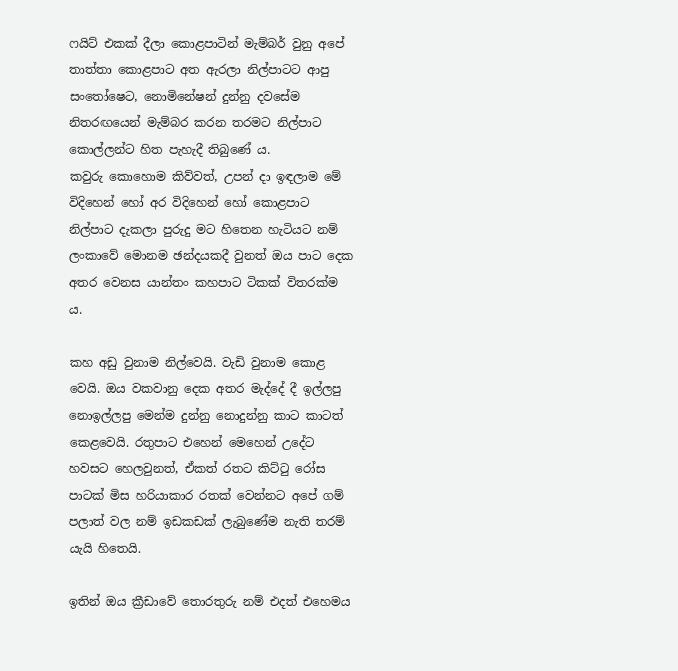ෆයිට් එකක් දීලා කොළපාටින් මැම්බර් වුනු අපේ තාත්තා කොළපාට අත ඇරලා නිල්පාටට ආපු සංතෝෂෙට, නොමිනේෂන් දුන්නු දවසේම නිතරඟයෙන් මැම්බර කරන තරමට නිල්පාට කොල්ලන්ට හිත පැහැදී තිබුණේ ය.
කවුරු කොහොම කිව්වත්, උපන් දා ඉඳලාම මේ විදිහෙන් හෝ අර විදිහෙන් හෝ කොළපාට නිල්පාට දැකලා පුරුදු මට හිතෙන හැටියට නම් ලංකාවේ මොනම ඡන්දයකදී වුනත් ඔය පාට දෙක අතර වෙනස යාන්තං කහපාට ටිකක් විතරක්ම ය.

කහ අඩු වුනාම නිල්වෙයි. වැඩි වුනාම කොළ වෙයි. ඔය වකවානු දෙක අතර මැද්දේ දී ඉල්ලපු නොඉල්ලපු මෙන්ම දුන්නු නොදුන්නු කාට කාටත් කෙළවෙයි. රතුපාට එහෙන් මෙහෙන් උදේට හවසට හෙලවුනත්, ඒකත් රතට කිට්ටු රෝස පාටක් මිස හරියාකාර රතක් වෙන්නට අපේ ගම් පලාත් වල නම් ඉඩකඩක් ලැබුණේම නැති තරම් යැයි හිතෙයි.

ඉතින් ඔය ක්‍රීඩාවේ තොරතුරු නම් එදත් එහෙමය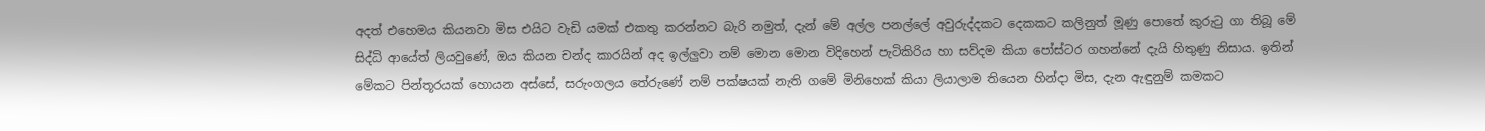අදත් එහෙමය කියනවා මිස එයිට වැඩි යමක් එකතු කරන්නට බැරි නමුත්, දැන් මේ අල්ල පනල්ලේ අවුරුද්දකට දෙකකට කලිනුත් මූණු පොතේ කුරුටු ගා තිබූ මේ සිද්ධි ආයේත් ලියවුණේ, ඔය කියන චන්ද කාරයින් අද ඉල්ලුවා නම් මොන මොන විදිහෙන් පැටිකිරිය හා සව්දම කියා පෝස්ටර ගහන්නේ දැයි හිතුණු නිසාය. ඉතින් මේකට පින්තූරයක් හොයන අස්සේ, සරුංගලය තේරුණේ නම් පක්ෂයක් නැති ගමේ මිනිහෙක් කියා ලියාලාම තියෙන හින්දා මිස, දැන ඇඳුනුම් කමකට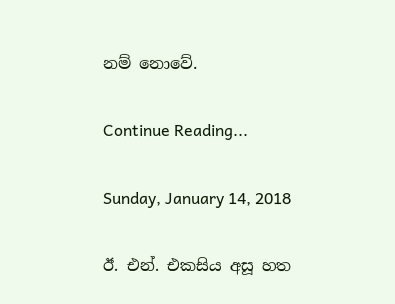නම් නොවේ.

Continue Reading...

Sunday, January 14, 2018

ඊ. එන්. එකසිය අසූ හත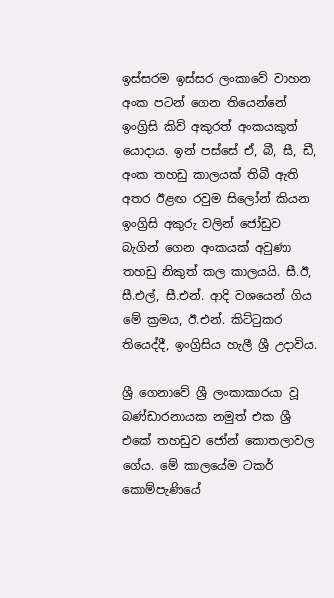ඉස්සරම ඉස්සර ලංකාවේ වාහන අංක පටන් ගෙන තියෙන්නේ ඉංග්‍රිසි කිව් අකුරත් අංකයකුත් යොදාය. ඉන් පස්සේ ඒ, බී, සී, ඩී, අංක තහඩු කාලයක් තිබී ඇති අතර ඊළඟ රවුම සිලෝන් කියන ඉංග්‍රිසි අකුරු වලින් ජෝඩුව බැගින් ගෙන අංකයක් අවුණා තහඩු නිකුත් කල කාලයයි. සී.ඊ, සී.එල්, සී.එන්. ආදි වශයෙන් ගිය මේ ක්‍රමය, ඊ.එන්. කිට්ටුකර තියෙද්දී, ඉංග්‍රිසිය හැලී ශ්‍රී උදාවිය.

ශ්‍රී ගෙනාවේ ශ්‍රී ලංකාකාරයා වූ බණ්ඩාරනායක නමුත් එක ශ්‍රී එකේ තහඩුව ජෝන් කොතලාවල ගේය. මේ කාලයේම ටකර් කොම්පැණියේ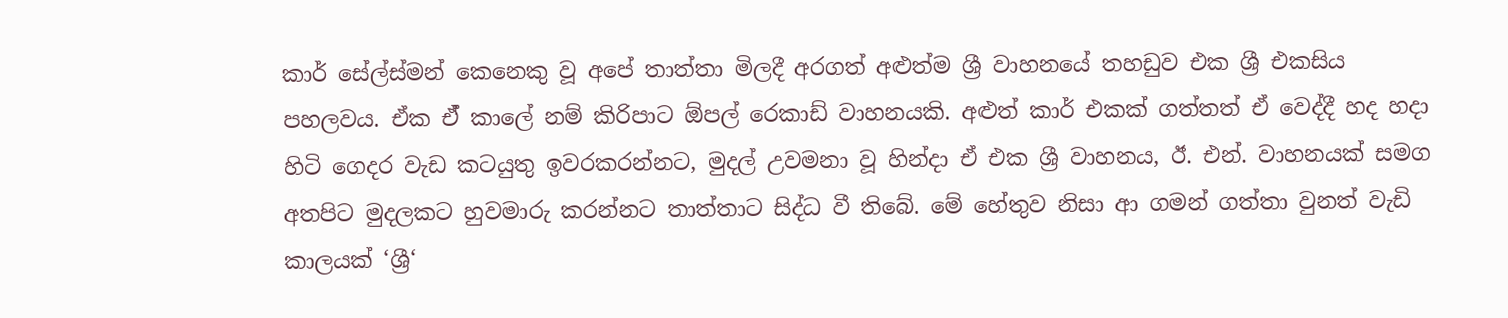කාර් සේල්ස්මන් කෙනෙකු වූ අපේ තාත්තා මිලදී අරගත් අළුත්ම ශ්‍රී වාහනයේ තහඩුව එක ශ්‍රී එකසිය පහලවය. ඒක ඒ් කාලේ නම් කිරිපාට ඕපල් රෙකාඩ් වාහනයකි. අළුත් කාර් එකක් ගත්තත් ඒ වෙද්දී හද හදා හිටි ගෙදර වැඩ කටයුතු ඉවරකරන්නට, මුදල් උවමනා වූ හින්දා ඒ එක ශ්‍රී වාහනය, ඊ. එන්. වාහනයක් සමග අතපිට මුදලකට හුවමාරු කරන්නට තාත්තාට සිද්ධ වී තිබේ. මේ හේතුව නිසා ආ ගමන් ගත්තා වුනත් වැඩි කාලයක් ‘ශ්‍රී‘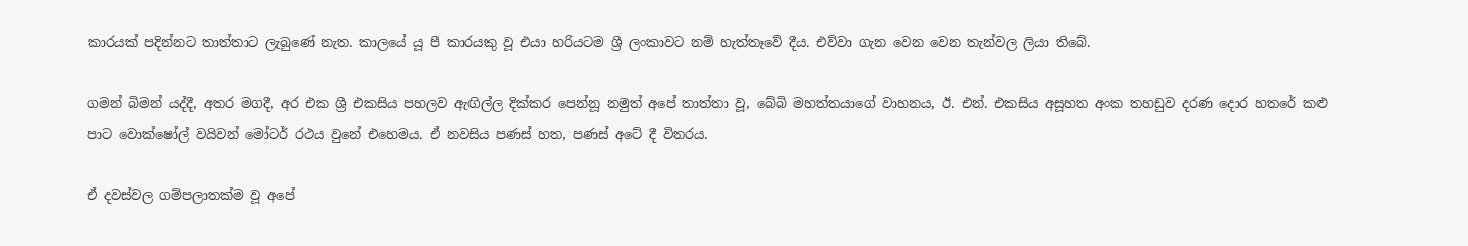කාරයක් පදින්නට තාත්තාට ලැබුණේ නැත. කාලයේ යූ පී කාරයකු වූ එයා හරියටම ශ්‍රී ලංකාවට නම් හැත්තෑවේ දීය. එව්වා ගැන වෙන වෙන තැන්වල ලියා තිබේ.

ගමන් බිමන් යද්දී, අතර මගදී, අර එක ශ්‍රී එකසිය පහලව ඇඟිල්ල දික්කර පෙන්නූ නමුත් අපේ තාත්තා වූ, බේබි මහත්තයාගේ වාහනය, ඊ. එන්. එකසිය අසූහත අංක තහඩුව දරණ දොර හතරේ කළු පාට වොක්ෂෝල් වයිවන් මෝටර් රථය වුනේ එහෙමය. ඒ නවසිය පණස් හත, පණස් අටේ දී විතරය.

ඒ දවස්වල ගම්පලාතක්ම වූ අපේ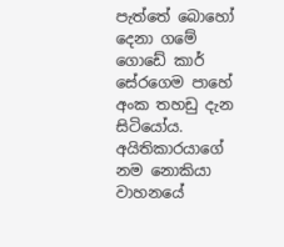පැත්තේ බොහෝ දෙනා ගමේ ගොඩේ කාර් සේරගෙම පාහේ අංක තහඩු දැන සිටියෝය. අයිතිකාරයාගේ නම නොකියා වාහනයේ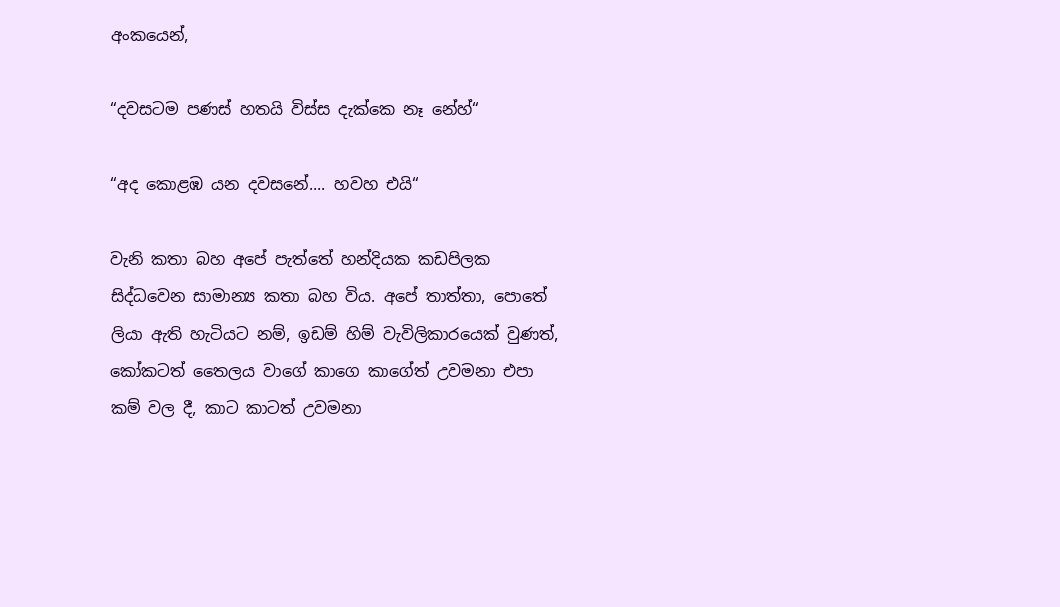අංකයෙන්,

“දවසටම පණස් හතයි විස්ස දැක්කෙ නෑ නේහ්“

“අද කොළඹ යන දවසනේ.... හවහ එයි“

වැනි කතා බහ අපේ පැත්තේ හන්දියක කඩපිලක සිද්ධවෙන සාමාන්‍ය කතා බහ විය. අපේ තාත්තා, පොතේ ලියා ඇති හැටියට නම්, ඉඩම් හිම් වැවිලිකාරයෙක් වුණත්, කෝකටත් තෛලය වාගේ කාගෙ කාගේත් උවමනා එපා කම් වල දී, කාට කාටත් උවමනා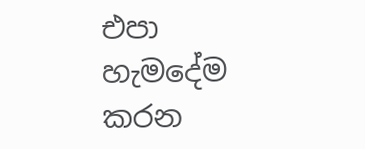එපා හැමදේම කරන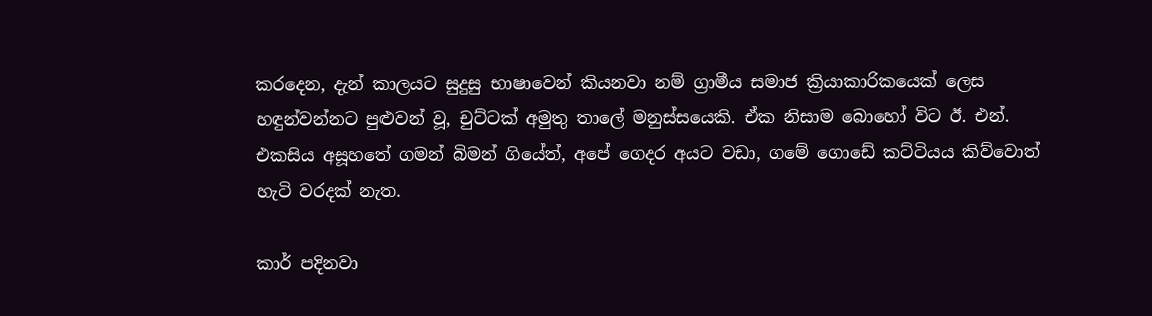කරදෙන, දැන් කාලයට සුදුසු භාෂාවෙන් කියනවා නම් ග්‍රාමීය සමාජ ක්‍රියාකාරිකයෙක් ලෙස හඳුන්වන්නට පුළුවන් වූ, චුට්ටක් අමුතු තාලේ මනුස්සයෙකි. ඒක නිසාම බොහෝ විට ඊ. එන්. එකසිය අසූහතේ ගමන් බිමන් ගියේත්, අපේ ගෙදර අයට වඩා, ගමේ ගොඩේ කට්ටියය කිව්වොත්  හැටි වරදක් නැත.

කාර් පදිනවා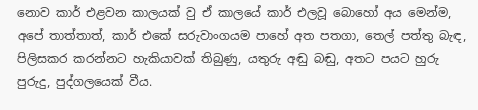නොව කාර් එළවන කාලයක් වු ඒ කාලයේ කාර් එලවූ බොහෝ අය මෙන්ම, අපේ තාත්තාත්, කාර් එකේ සරුවාංගයම පාහේ අත පතගා, තෙල් පත්තු බැඳ, පිලිසකර කරන්නට හැකියාවක් තිබුණු, යතුරු අඬු බඬු, අතට පයට හුරු පුරුදු, පුද්ගලයෙක් වීය.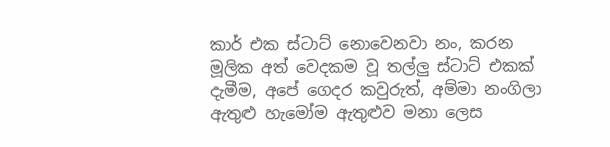කාර් එක ස්ටාට් නොවෙනවා නං, කරන මූලික අත් වෙදකම වූ තල්ලු ස්ටාට් එකක් දැමීම, අපේ ගෙදර කවුරුත්, අම්මා නංගිලා ඇතුළු හැමෝම ඇතුළුව මනා ලෙස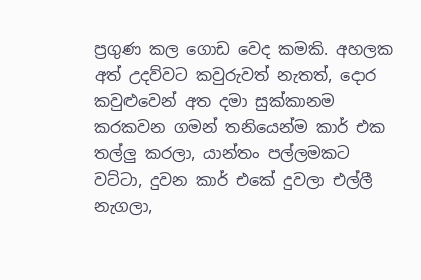ප්‍රගුණ කල ගොඩ වෙද කමකි. අහලක අත් උදව්වට කවුරුවත් නැතත්, දොර කවුළුවෙන් අත දමා සුක්කානම කරකවන ගමන් තනියෙන්ම කාර් එක තල්ලු කරලා, යාන්තං පල්ලමකට වට්ටා, දුවන කාර් එකේ දුවලා එල්ලී නැගලා,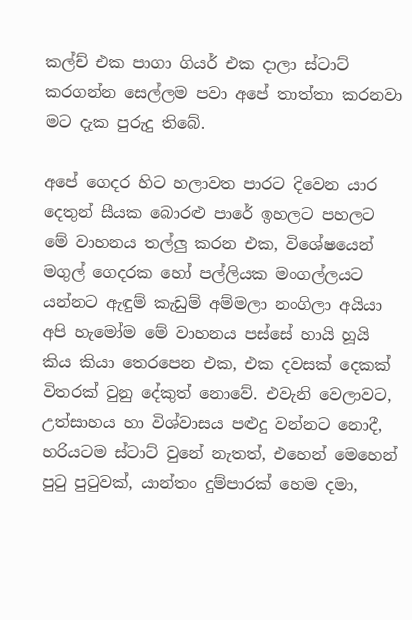කල්ච් එක පාගා ගියර් එක දාලා ස්ටාට් කරගන්න සෙල්ලම පවා අපේ තාත්තා කරනවා මට දැක පුරුදු තිබේ.

අපේ ගෙදර හිට හලාවත පාරට දිවෙන යාර දෙතුන් සීයක බොරළු පාරේ ඉහලට පහලට මේ වාහනය තල්ලු කරන එක, විශේෂයෙන් මගුල් ගෙදරක හෝ පල්ලියක මංගල්ලයට යන්නට ඇඳුම් කැඩුම් අම්මලා නංගිලා අයියා අපි හැමෝම මේ වාහනය පස්සේ හායි හූයි කිය කියා තෙරපෙන එක, එක දවසක් දෙකක් විතරක් වුනු දේකුත් නොවේ. එවැනි වෙලාවට, උත්සාහය හා විශ්වාසය පළුදු වන්නට නොදී, හරියටම ස්ටාට් වුනේ නැතත්, එහෙන් මෙහෙන් පුටු පුටුවක්, යාන්තං දුම්පාරක් හෙම දමා,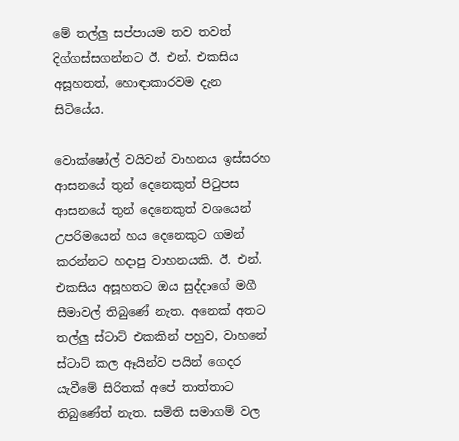මේ තල්ලු සප්පායම තව තවත් දිග්ගස්සගන්නට ඊ. එන්. එකසිය අසූහතත්, හොඳාකාරවම දැන සිටියේය.

වොක්ෂෝල් වයිවන් වාහනය ඉස්සරහ ආසනයේ තුන් දෙනෙකුත් පිටුපස ආසනයේ තුන් දෙනෙකුත් වශයෙන් උපරිමයෙන් හය දෙනෙකුට ගමන් කරන්නට හදාපු වාහනයකි. ඊ. එන්. එකසිය අසූහතට ඔය සුද්දාගේ මගී සීමාවල් තිබුණේ නැත. අනෙක් අතට තල්ලු ස්ටාට් එකකින් පහුව, වාහනේ ස්ටාට් කල ඈයින්ව පයින් ගෙදර යැවීමේ සිරිතක් අපේ තාත්තාට තිබුණේත් නැත. සමිති සමාගම් වල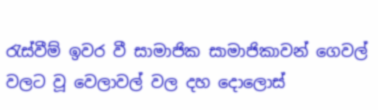රැස්වීම් ඉවර වී සාමාජික සාමාජිකාවන් ගෙවල් වලට වූ වෙලාවල් වල දහ දොලොස්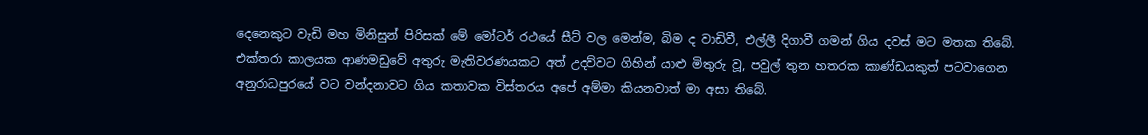දෙනෙකුට වැඩි මහ මිනිසුන් පිරිසක් මේ මෝටර් රථයේ සීට් වල මෙන්ම, බිම ද වාඩිවී, එල්ලී දිගාවී ගමන් ගිය දවස් මට මතක තිබේ. එක්තරා කාලයක ආණමඩුවේ අතුරු මැතිවරණයකට අත් උදව්වට ගිහින් යාළු මිතුරු වූ, පවුල් තුන හතරක කාණ්ඩයකුත් පටවාගෙන අනුරාධපුරයේ වට වන්දනාවට ගිය කතාවක විස්තරය අපේ අම්මා කියනවාත් මා අසා තිබේ.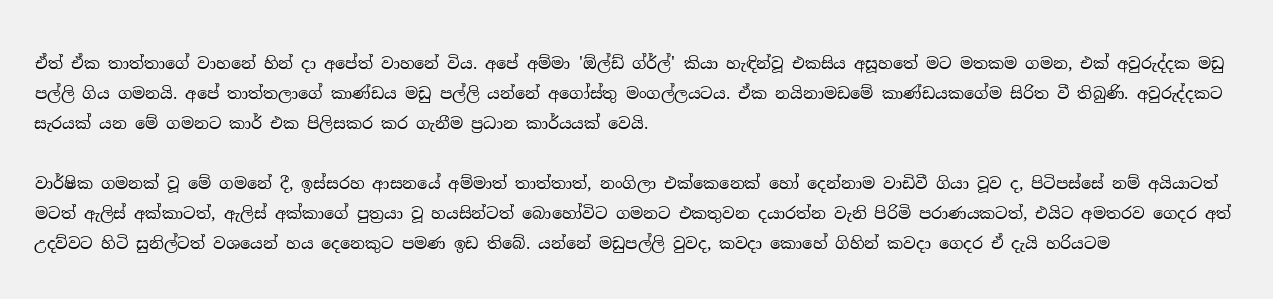ඒත් ඒක තාත්තාගේ වාහනේ හින් දා අපේත් වාහනේ විය. අපේ අම්මා 'ඕල්ඩ් ග්ර්ල්' කියා හැඳින්වූ එකසිය අසූහතේ මට මතකම ගමන, එක් අවුරුද්දක මඩු පල්ලි ගිය ගමනයි. අපේ තාත්තලාගේ කාණ්ඩය මඩු පල්ලි යන්නේ අගෝස්තු මංගල්ලයටය. ඒක නයිනාමඩමේ කාණ්ඩයකගේම සිරිත වී තිබුණි. අවුරුද්දකට සැරයක් යන මේ ගමනට කාර් එක පිලිසකර කර ගැනීම ප්‍රධාන කාර්යයක් වෙයි.

වාර්ෂික ගමනක් වූ මේ ගමනේ දී, ඉස්සරහ ආසනයේ අම්මාත් තාත්තාත්, නංගිලා එක්කෙනෙක් හෝ දෙන්නාම වාඩිවී ගියා වූව ද, පිටිපස්සේ නම් අයියාටත් මටත් ඇලිස් අක්කාටත්, ඇලිස් අක්කාගේ පුත්‍රයා වූ හයසින්ටත් බොහෝවිට ගමනට එකතුවන දයාරත්න වැනි පිරිමි පරාණයකටත්, එයිට අමතරව ගෙදර අත් උදව්වට හිටි සුනිල්ටත් වශයෙන් හය දෙනෙකුට පමණ ඉඩ තිබේ. යන්නේ මඩුපල්ලි වුවද, කවදා කොහේ ගිහින් කවදා ගෙදර ඒ දැයි හරියටම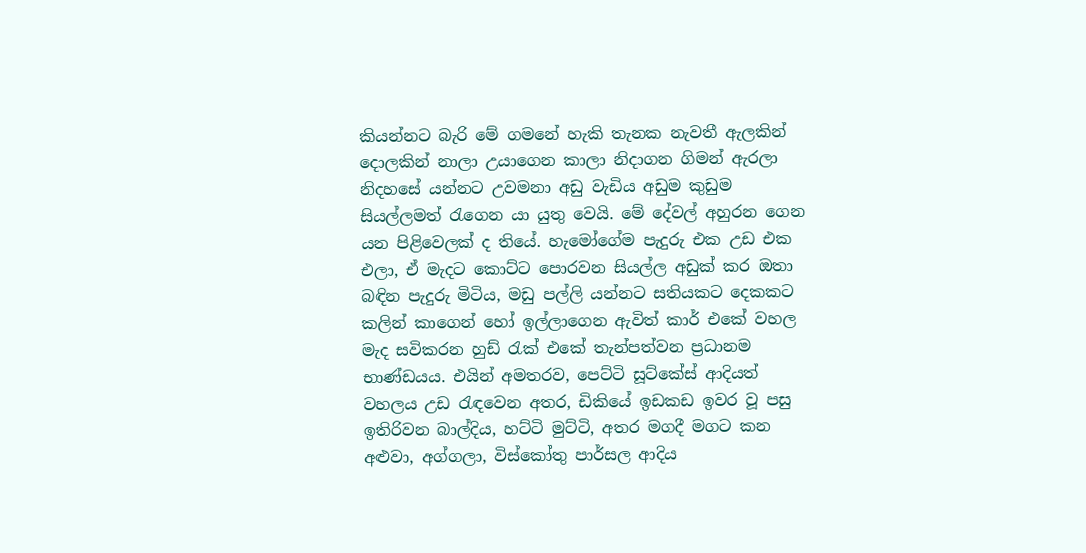කියන්නට බැරි මේ ගමනේ හැකි තැනක නැවතී ඇලකින් දොලකින් නාලා උයාගෙන කාලා නිදාගන ගිමන් ඇරලා නිදහසේ යන්නට උවමනා අඩු වැඩිය අඩුම කුඩුම සියල්ලමත් රැගෙන යා යුතු වෙයි. මේ දේවල් අහුරන ගෙන යන පිළිවෙලක් ද තියේ. හැමෝගේම පැදුරු එක උඩ එක එලා, ඒ මැදට කොට්ට පොරවන සියල්ල අඩුක් කර ඔතා බඳින පැදුරු මිටිය, මඩු පල්ලි යන්නට සතියකට දෙකකට කලින් කාගෙන් හෝ ඉල්ලාගෙන ඇවිත් කාර් එකේ වහල මැද සවිකරන හුඩ් රැක් එකේ තැන්පත්වන ප්‍රධානම භාණ්ඩයය. එයින් අමතරව, පෙට්ටි සූට්කේස් ආදියත් වහලය උඩ රැඳවෙන අතර, ඩිකියේ ඉඩකඩ ඉවර වූ පසු ඉතිරිවන බාල්දිය, හට්ටි මුට්ටි, අතර මගදී මගට කන අළුවා, අග්ගලා, විස්කෝතු පාර්සල ආදිය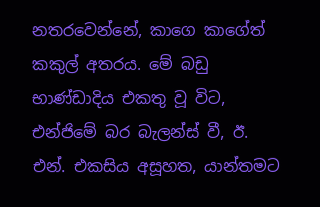නතරවෙන්නේ, කාගෙ කාගේත් කකුල් අතරය. මේ බඩු භාණ්ඩාදිය එකතු වූ විට, එන්ජිමේ බර බැලන්ස් වී, ඊ. එන්. එකසිය අසූහත, යාන්තමට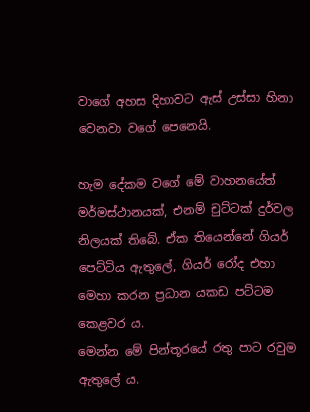වාගේ අහස දිහාවට ඇස් උස්සා හිනා වෙනවා වගේ පෙනෙයි.

හැම දේකම වගේ මේ වාහනයේත් මර්මස්ථානයක්, එනම් චුට්ටක් දුර්වල නිලයක් තිබේ. ඒක තියෙන්නේ ගියර් පෙට්ටිය ඇතුලේ, ගියර් රෝද එහා මෙහා කරන ප්‍රධාන යකඩ පට්ටම කෙළවර ය.
මෙන්න මේ පින්තූරයේ රතු පාට රවුම ඇතුලේ ය.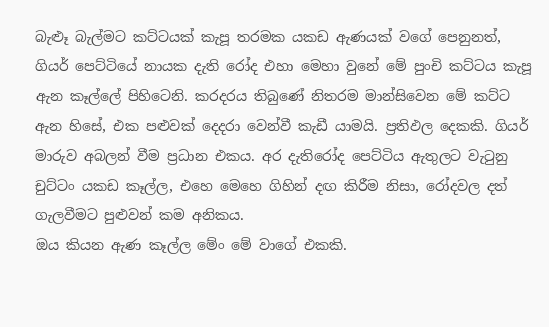බැළූ බැල්මට කට්ටයක් කැපූ තරමක යකඩ ඇණයක් වගේ පෙනුනත්, ගියර් පෙට්ටියේ නායක දැති රෝද එහා මෙහා වුනේ මේ පුංචි කට්ටය කැපූ ඇන කෑල්ලේ පිහිටෙනි. කරදරය තිබුණේ නිතරම මාන්සිවෙන මේ කට්ට ඇන හිසේ, එක පළුවක් දෙදරා වෙන්වී කැඩී යාමයි. ප්‍රතිඵල දෙකකි. ගියර් මාරුව අබලන් වීම ප්‍රධාන එකය. අර දැතිරෝද පෙට්ටිය ඇතුලට වැටුනු චුට්ටං යකඩ කෑල්ල, එහෙ මෙහෙ ගිහින් දඟ කිරීම නිසා, රෝදවල දත් ගැලවීමට පුළුවන් කම අනිකය.
ඔය කියන ඇණ කෑල්ල මේං මේ වාගේ එකකි.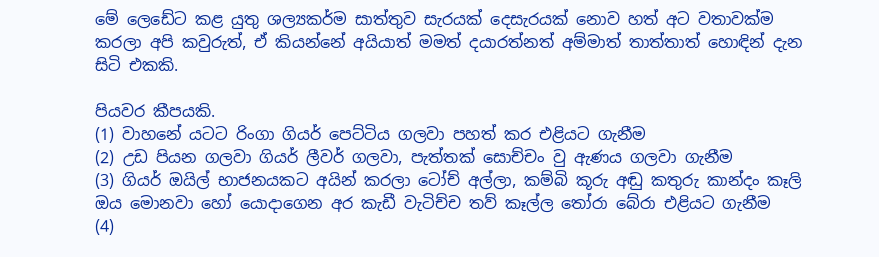මේ ලෙඩේට කළ යුතු ශල්‍යකර්ම සාත්තුව සැරයක් දෙසැරයක් නොව හත් අට වතාවක්ම කරලා අපි කවුරුත්, ඒ කියන්නේ අයියාත් මමත් දයාරත්නත් අම්මාත් තාත්තාත් හොඳින් දැන සිටි එකකි.

පියවර කීපයකි.
(1) වාහනේ යටට රිංගා ගියර් පෙට්ටිය ගලවා පහත් කර එළියට ගැනීම
(2) උඩ පියන ගලවා ගියර් ලීවර් ගලවා, පැත්තක් සොච්චං වු ඇණය ගලවා ගැනීම
(3) ගියර් ඔයිල් භාජනයකට අයින් කරලා ටෝච් අල්ලා, කම්බි කූරු අඬු කතුරු කාන්දං කෑලි ඔය මොනවා හෝ යොදාගෙන අර කැඩී වැටිච්ච තව් කෑල්ල තෝරා බේරා එළියට ගැනීම
(4)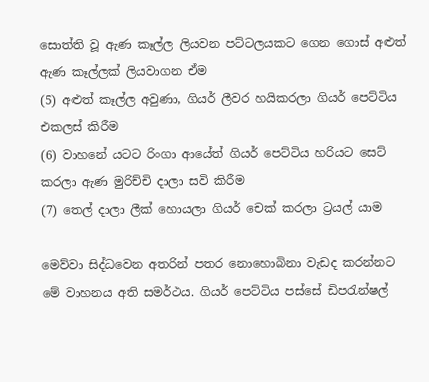සොත්ති වූ ඇණ කෑල්ල ලියවන පට්ටලයකට ගෙන ගොස් අළුත් ඇණ කෑල්ලක් ලියවාගන ඒම
(5) අළුත් කෑල්ල අවුණා, ගියර් ලීවර හයිකරලා ගියර් පෙට්ටිය එකලස් කිරීම
(6) වාහනේ යටට රිංගා ආයේත් ගියර් පෙට්ටිය හරියට සෙට් කරලා ඇණ මුරිච්චි දාලා සවි කිරීම
(7) තෙල් දාලා ලීක් හොයලා ගියර් චෙක් කරලා ට්‍රයල් යාම

මෙව්වා සිද්ධවෙන අතරින් පතර නොහොබිනා වැඩද කරන්නට මේ වාහනය අති සමර්ථය. ගියර් පෙට්ටිය පස්සේ ඩිපරැන්ෂල්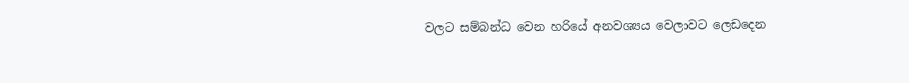වලට සම්බන්ධ වෙන හරියේ අනවශ්‍යය වෙලාවට ලෙඩදෙන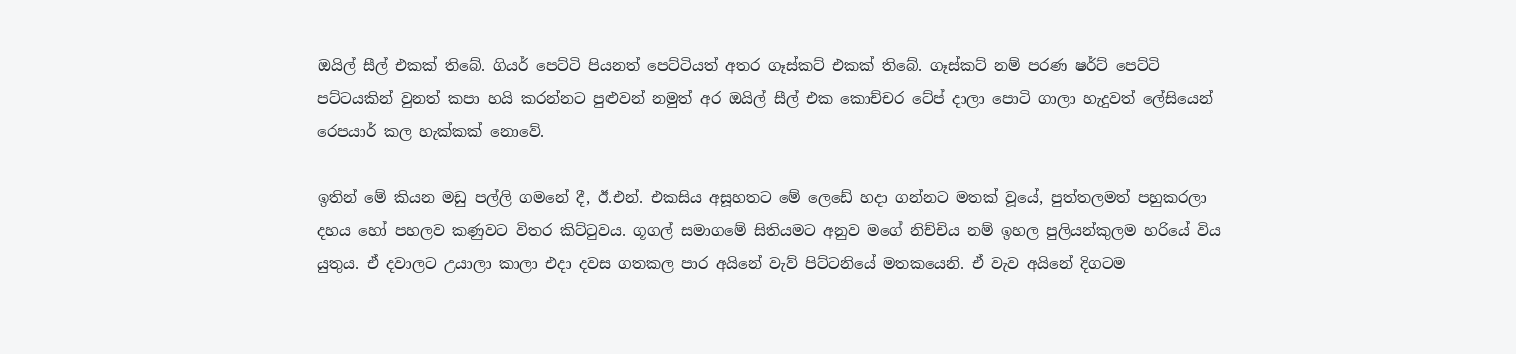ඔයිල් සීල් එකක් තිබේ. ගියර් පෙට්ටි පියනත් පෙට්ටියත් අතර ගෑස්කට් එකක් තිබේ. ගෑස්කට් නම් පරණ ෂර්ට් පෙට්ටි පට්ටයකින් වුනත් කපා හයි කරන්නට පුළුවන් නමුත් අර ඔයිල් සීල් එක කොච්චර ටේප් දාලා පොටි ගාලා හැදුවත් ලේසියෙන් රෙපයාර් කල හැක්කක් නොවේ.

ඉතින් මේ කියන මඩු පල්ලි ගමනේ දී, ඊ.එන්. එකසිය අසූහතට මේ ලෙඩේ හදා ගන්නට මතක් වූයේ, පුත්තලමත් පහුකරලා දහය හෝ පහලව කණුවට විතර කිට්ටුවය. ගූගල් සමාගමේ සිතියමට අනුව මගේ නිච්චිය නම් ඉහල පුලියන්කුලම හරියේ විය යුතුය. ඒ දවාලට උයාලා කාලා එදා දවස ගතකල පාර අයිනේ වැව් පිට්ටනියේ මතකයෙනි. ඒ වැව අයිනේ දිගටම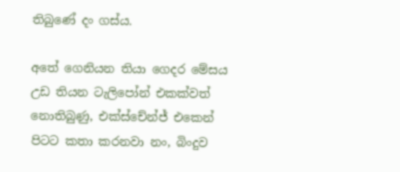තිබුණේ දං ගස්ය.

අතේ ගෙනියන තියා ගෙදර මේසය උඩ තියන ටැලිපෝන් එකක්වත් නොතිබුණු, එක්ස්චේන්ජ් එකෙන් පිටට කතා කරනවා නං, බිංදුව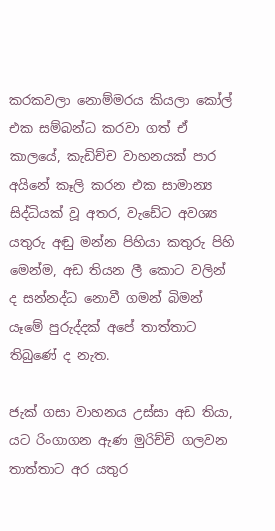කරකවලා නොම්මරය කියලා කෝල් එක සම්බන්ධ කරවා ගත් ඒ කාලයේ, කැඩිච්ච වාහනයක් පාර අයිනේ කෑලි කරන එක සාමාන්‍ය සිද්ධියක් වූ අතර, වැඩේට අවශ්‍ය යතුරු අඬු මන්න පිහියා කතුරු පිහි මෙන්ම, අඩ තියන ලී කොට වලින් ද සන්නද්ධ නොවී ගමන් බිමන් යෑමේ පුරුද්දක් අපේ තාත්තාට තිබුණේ ද නැත.

ජැක් ගසා වාහනය උස්සා අඩ තියා, යට රිංගාගන ඇණ මුරිච්චි ගලවන තාත්තාට අර යතුර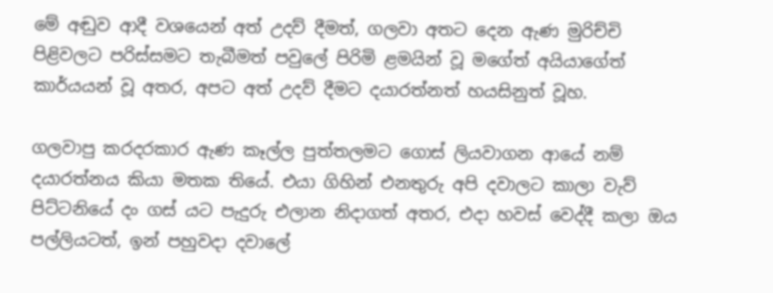මේ අඬුව ආදී වශයෙන් අත් උදව් දීමත්, ගලවා අතට දෙන ඇණ මුරිච්චි පිළිවලට පරිස්සමට තැබීමත් පවුලේ පිරිමි ළමයින් වූ මගේත් අයියාගේත් කාර්යයන් වූ අතර, අපට අත් උදව් දීමට දයාරත්නත් හයසිනුත් වූහ.

ගලවාපු කරදරකාර ඇණ කෑල්ල පුත්තලමට ගොස් ලියවාගන ආයේ නම් දයාරත්නය කියා මතක තියේ. එයා ගිහින් එනතුරු අපි දවාලට කාලා වැව් පිට්ටනියේ දං ගස් යට පැදුරු එලාන නිදාගත් අතර, එදා හවස් වෙද්දී කලා ඔය පල්ලියටත්, ඉන් පහුවදා දවාලේ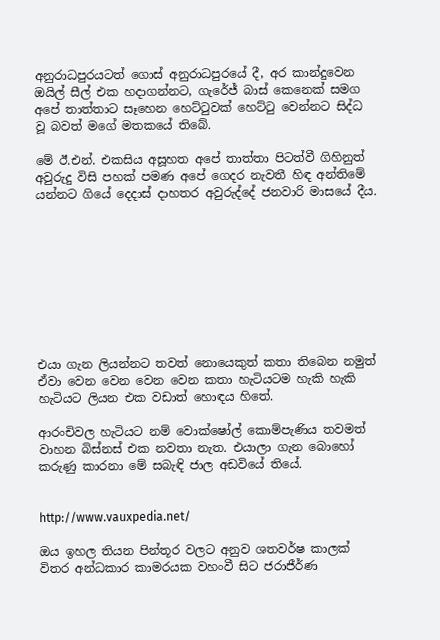අනුරාධපුරයටත් ගොස් අනුරාධපුරයේ දී, අර කාන්දුවෙන ඔයිල් සීල් එක හදාගන්නට, ගැරේජ් බාස් කෙනෙක් සමග අපේ තාත්තාට සෑහෙන හෙට්ටුවක් හෙට්ටු වෙන්නට සිද්ධ වූ බවත් මගේ මතකයේ තිබේ.

මේ ඊ.එන්. එකසිය අසූහත අපේ තාත්තා පිටත්වී ගිහිනුත් අවුරුදු විසි පහක් පමණ අපේ ගෙදර නැවතී හිඳ අන්තිමේ යන්නට ගියේ දෙදාස් දාහතර අවුරුද්දේ ජනවාරි මාසයේ දීය.









එයා ගැන ලියන්නට තවත් නොයෙකුත් කතා තිබෙන නමුත් ඒවා වෙන වෙන වෙන වෙන කතා හැටියටම හැකි හැකි හැටියට ලියන එක වඩාත් හොඳය හිතේ.

ආරංචිවල හැටියට නම් වොක්ෂෝල් කොම්පැණිය තවමත් වාහන බිස්නස් එක නවතා නැත. එයාලා ගැන බොහෝ කරුණු කාරනා මේ සබැඳි ජාල අඩවියේ තියේ.


http://www.vauxpedia.net/

ඔය ඉහල තියන පින්තූර වලට අනුව ශතවර්ෂ කාලක් විතර අන්ධකාර කාමරයක වහංවී සිට ජරාජීර්ණ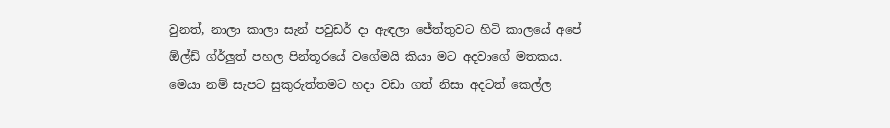වුනත්, නාලා කාලා සැන් පවුඩර් දා ඇඳලා ජේත්තුවට හිටි කාලයේ අපේ ඕල්ඩ් ග්ර්ලුත් පහල පින්තූරයේ වගේමයි කියා මට අදවාගේ මතකය. මෙයා නම් සැපට සුකුරුත්තමට හදා වඩා ගත් නිසා අදටත් කෙල්ල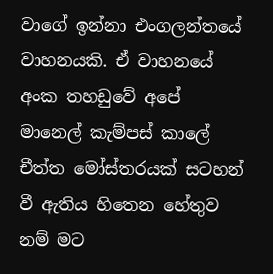වාගේ ඉන්නා එංගලන්තයේ වාහනයකි. ඒ වාහනයේ අංක තහඩුවේ අපේ මානෙල් කැම්පස් කාලේ චීත්ත මෝස්තරයක් සටහන් වී ඇතිය හිතෙන හේතුව නම් මට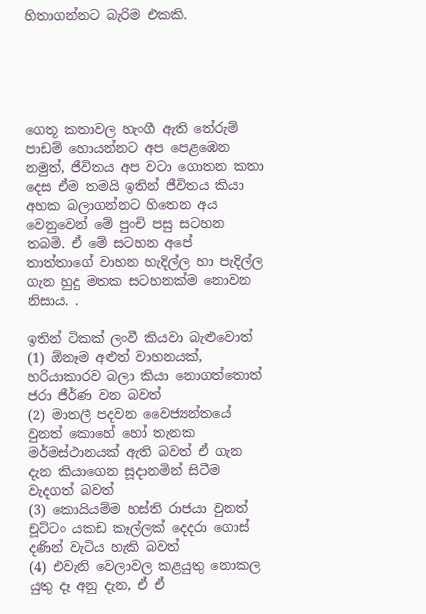හිතාගන්නට බැරිම එකකි.





ගෙතූ කතාවල හැංගී ඇති තේරුම් පාඩම් හොයන්නට අප පෙළඹෙන නමුත්, ජීවිතය අප වටා ගොතන කතා දෙස ඒම තමයි ඉතින් ජීවිතය කියා අහක බලාගන්නට හිතෙන අය වෙනුවෙන් මේ පුංචි පසු සටහන තබමි. ඒ මේ සටහන අපේ තාත්තාගේ වාහන හැදිල්ල හා පැදිල්ල ගැන හුදු මතක සටහනක්ම නොවන නිසාය. .

ඉතින් ටිකක් ලංවී කියවා බැළුවොත්
(1) ඕනෑම අළුත් වාහනයක්, හරියාකාරව බලා කියා නොගත්තොත් ජරා ජීර්ණ වන බවත්
(2) මාතලී පදවන වෛජ්‍යන්තයේ වුනත් කොහේ හෝ තැනක මර්මස්ථානයක් ඇති බවත් ඒ ගැන දැන කියාගෙන සූදානමින් සිටීම වැදගත් බවත්
(3) කොයියම්ම හස්ති රාජයා වුනත් චූට්ටං යකඩ කෑල්ලක් දෙදරා ගොස් දණින් වැටිය හැකි බවත්
(4) එවැනි වෙලාවල කළයුතු නොකල යුතු දෑ අනු දැන, ඒ ඒ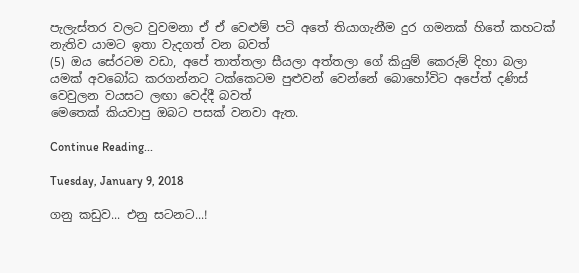පැලැස්තර වලට වුවමනා ඒ ඒ වෙළුම් පටි අතේ තියාගැනීම දුර ගමනක් හිතේ කහටක් නැතිව යාමට ඉතා වැදගත් වන බවත්
(5) ඔය සේරටම වඩා, අපේ තාත්තලා සීයලා අත්තලා ගේ කියුම් කෙරුම් දිහා බලා යමක් අවබෝධ කරගන්නට ටක්කෙටම පුළුවන් වෙන්නේ බොහෝවිට අපේත් දණිස් වෙවුලන වයසට ලඟා වෙද්දී බවත්
මෙතෙක් කියවාපු ඔබට පසක් වනවා ඇත.

Continue Reading...

Tuesday, January 9, 2018

ගනු කඩුව... එනු සටනට...!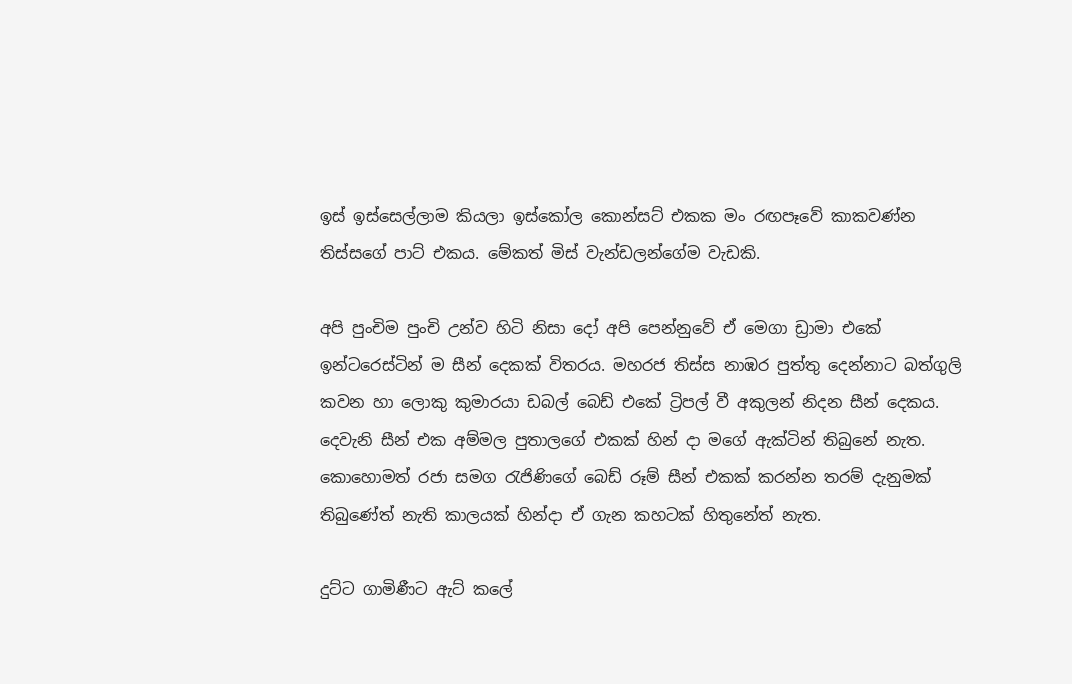ඉස් ඉස්සෙල්ලාම කියලා ඉස්කෝල කොන්සට් එකක මං රඟපෑවේ කාකවණ්න තිස්සගේ පාට් එකය. මේකත් මිස් වැන්ඩලන්ගේම වැඩකි.

අපි පුංචිම පුංචි උන්ව හිටි නිසා දෝ අපි පෙන්නුවේ ඒ මෙගා ඩ්‍රාමා එකේ ඉන්ටරෙස්ටින් ම සීන් දෙකක් විතරය. මහරජ තිස්ස නාඹර පුත්තු දෙන්නාට බත්ගුලි කවන හා ලොකු කුමාරයා ඩබල් බෙඩ් එකේ ට්‍රිපල් වී අකුලන් නිදන සීන් දෙකය. දෙවැනි සීන් එක අම්මල පුතාලගේ එකක් හින් දා මගේ ඇක්ටින් තිබුනේ නැත. කොහොමත් රජා සමග රැජිණිගේ බෙඩ් රූම් සීන් එකක් කරන්න තරම් දැනුමක් තිබුණේත් නැති කාලයක් හින්දා ඒ ගැන කහටක් හිතුනේත් නැත.

දුට්ට ගාමිණීට ඇට් කලේ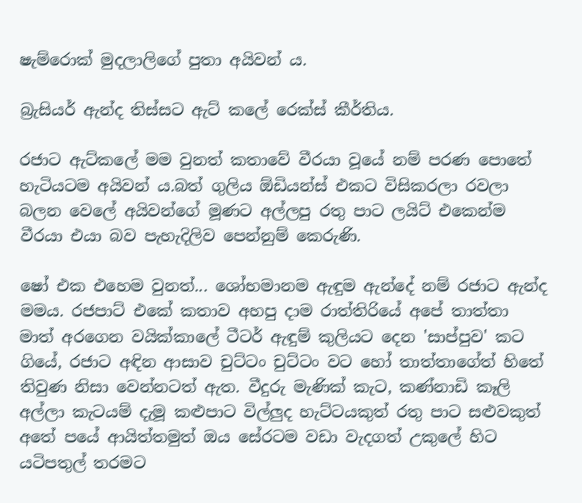ෂැම්රොක් මුදලාලිගේ පුතා අයිවන් ය.

බ්‍රැසියර් ඇන්ද තිස්සට ඇට් කලේ රෙක්ස් කීර්තිය.

රජාට ඇට්කලේ මම වුනත් කතාවේ වීරයා වූයේ නම් පරණ පොතේ හැටියටම අයිවන් ය.බත් ගුලිය ඕඩියන්ස් එකට විසිකරලා රවලා බලන වෙලේ අයිවන්ගේ මූණට අල්ලපු රතු පාට ලයිට් එකෙන්ම වීරයා එයා බව පැහැදිලිව පෙන්නුම් කෙරුණි.

ෂෝ එක එහෙම වුනත්... ශෝභමානම ඇඳුම ඇන්දේ නම් රජාට ඇන්ද මමය. රජපාට් එකේ කතාව අහපු දාම රාත්තිරියේ අපේ තාත්තා මාත් අරගෙන වයික්කාලේ ටීටර් ඇඳුම් කුලියට දෙන 'සාප්පුව' කට ගියේ, රජාට අඳින ආසාව චුට්ටං චුට්ටං වට හෝ තාත්තාගේත් හිතේ තිවුණ නිසා වෙන්නටත් ඇත. වීදුරු මැණික් කැට, කණ්නාඩි කෑලි අල්ලා කැටයම් දැමූ කළුපාට විල්ලුද හැට්ටයකුත් රතු පාට සළුවකුත් අතේ පයේ ආයිත්තමුත් ඔය සේරටම වඩා වැදගත් උකුලේ හිට යටිපතුල් තරමට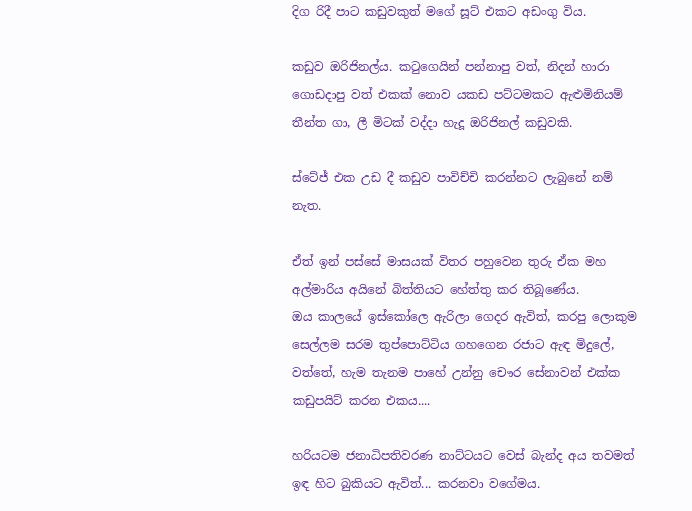දිග රිදී පාට කඩුවකුත් මගේ සූට් එකට අඩංගු විය.

කඩුව ඔරිජිනල්ය. කටුගෙයින් පන්නාපු වත්, නිදන් හාරා ගොඩදාපු වත් එකක් නොව යකඩ පට්ටමකට ඇළුමිනියම් තීන්ත ගා, ලී මිටක් වද්දා හැදූ ඔරිජිනල් කඩුවකි.

ස්ටේජ් එක උඩ දී කඩුව පාවිච්චි කරන්නට ලැබුනේ නම් නැත.

ඒත් ඉන් පස්සේ මාසයක් විතර පහුවෙන තුරු ඒක මහ අල්මාරිය අයිනේ බිත්තියට හේත්තු කර තිබූණේය.
ඔය කාලයේ ඉස්කෝලෙ ඇරිලා ගෙදර ඇවිත්, කරපු ලොකුම සෙල්ලම සරම තුප්පොට්ටිය ගහගෙන රජාට ඇඳ මිදුලේ, වත්තේ, හැම තැනම පාහේ උන්නු චෞර සේනාවන් එක්ක කඩුපයිට් කරන එකය....

හරියටම ජනාධිපතිවරණ නාට්ටයට වෙස් බැන්ද අය තවමත් ඉඳ හිට බුකියට ඇවිත්... කරනවා වගේමය.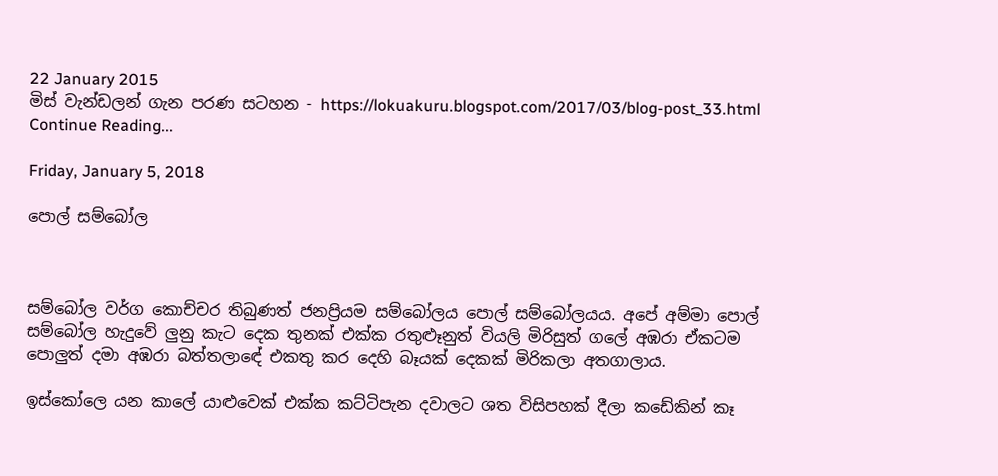22 January 2015
මිස් වැන්ඩලන් ගැන පරණ සටහන - https://lokuakuru.blogspot.com/2017/03/blog-post_33.html
Continue Reading...

Friday, January 5, 2018

පොල් සම්බෝල



සම්බෝල වර්ග කොච්චර තිබුණත් ජනප්‍රියම සම්බෝලය පොල් සම්බෝලයය. අපේ අම්මා පොල් සම්බෝල හැදුවේ ලුනු කැට දෙක තුනක් එක්ක රතුළූනුත් වියලි මිරිසුත් ගලේ අඹරා ඒකටම පොලුත් දමා අඹරා බත්තලාඳේ එකතු කර දෙහි බෑයක් දෙකක් මිරිකලා අතගාලාය.

ඉස්කෝලෙ යන කාලේ යාළුවෙක් එක්ක කට්ටිපැන දවාලට ශත විසිපහක් දීලා කඩේකින් කෑ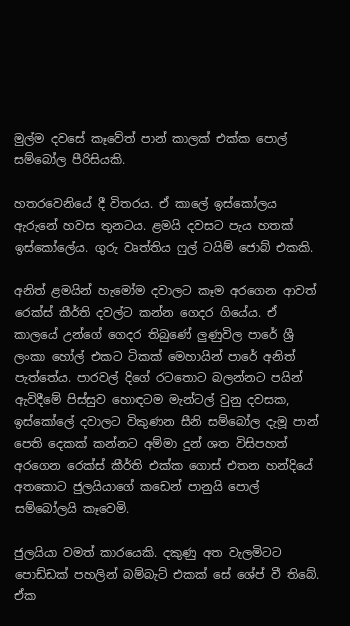මුල්ම දවසේ කෑවේත් පාන් කාලක් එක්ක පොල් සම්බෝල පීරිසියකි.

හතරවෙනියේ දී විතරය. ඒ කාලේ ඉස්කෝලය ඇරුනේ හවස තුනටය. ළමයි දවසට පැය හතක් ඉස්කෝලේය. ගුරු වෘත්තිය ෆුල් ටයිම් ජොබ් එකකි.

අනිත් ළමයින් හැමෝම දවාලට කෑම අර‍ගෙන ආවත් රෙක්ස් කීර්ති දවල්ට කන්න ගෙදර ගියේය. ඒ කාලයේ උන්ගේ ගෙදර තිබුණේ ලුණුවිල පාරේ ශ්‍රී ලංකා හෝල් එකට ටිකක් මෙහායින් පාරේ අනිත් පැත්තේය. පාරවල් දිගේ රටතොට බලන්නට පයින් ඇවිදීමේ පිස්සුව හොඳටම මැන්ටල් වුනු දවසක, ඉස්කෝලේ දවාලට විකුණන සීනි සම්බෝල දැමූ පාන් පෙති දෙකක් කන්නට අම්මා දුන් ශත විසිපහත් අරගෙන රෙක්ස් කීර්ති එක්ක ගොස් එතන හන්දියේ අතකොට ජුලයියාගේ කඩෙන් පානුයි පොල් සම්බෝලයි කෑවෙමි.

ජුලයියා වමත් කාරයෙකි. දකුණු අත වැලමිටට පොඩ්ඩක් පහලින් බම්බැට් එකක් සේ ශේප් වී තිබේ. ඒක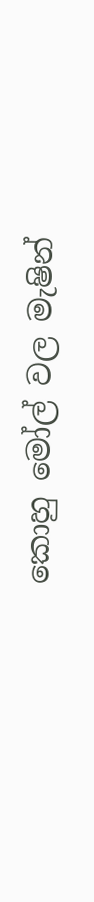කොහු මෝල් වල මැෂින්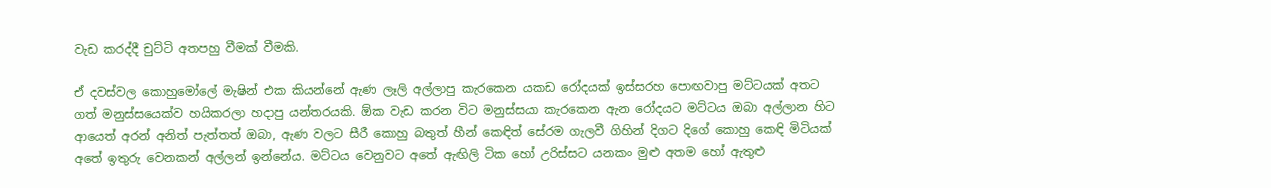වැඩ කරද්දී චුට්ටි අතපහු වීමක් වීමකි.

ඒ දවස්වල කොහුමෝලේ මැෂින් එක කියන්නේ ඇණ ලෑලි අල්ලාපු කැරකෙන යකඩ රෝදයක් ඉස්සරහ පොඟවාපු මට්ටයක් අතට ගත් මනුස්සයෙක්ව හයිකරලා හදාපු යන්තරයකි. ඕක වැඩ කරන විට මනුස්සයා කැරකෙන ඇන රෝදයට මට්ටය ඔබා අල්ලාන හිට ආයෙත් අරන් අනිත් පැත්තත් ඔබා, ඇණ වලට සීරී කොහු බතුත් හීන් කෙඳිත් සේරම ගැලවී ගිහින් දිගට දිගේ කොහු කෙඳි මිටියක් අතේ ඉතුරු වෙනකන් අල්ලන් ඉන්නේය. මට්ටය වෙනුවට අතේ ඇඟිලි ටික හෝ උරිස්සට යනකං මුළු අතම හෝ ඇතුළු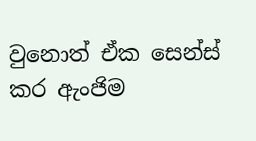වුනොත් ඒක සෙන්ස් කර ඇංජිම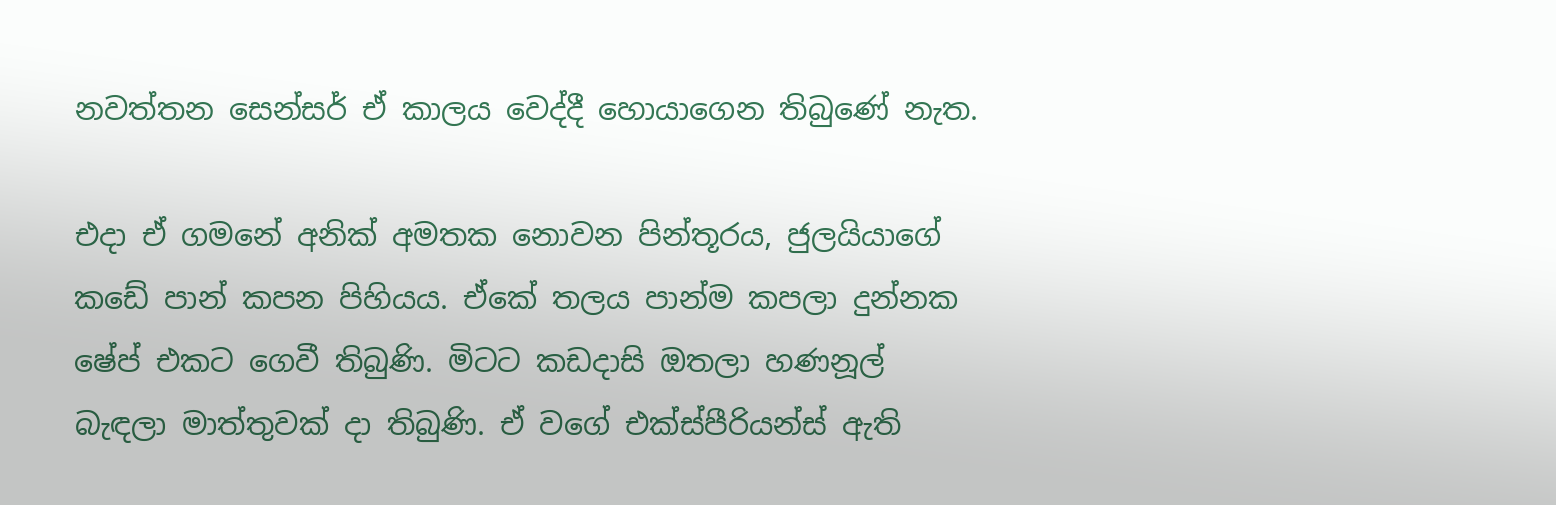නවත්තන සෙන්සර් ඒ කාලය වෙද්දී හොයාගෙන තිබුණේ නැත.

එදා ඒ ගමනේ අනික් අමතක නොවන පින්තූරය, ජුලයියාගේ කඩේ පාන් කපන පිහියය. ඒකේ තලය පාන්ම කපලා දුන්නක ෂේප් එකට ගෙවී තිබුණි. මිටට කඩදාසි ඔතලා හණනූල් බැඳලා මාත්තුවක් දා තිබුණි. ඒ වගේ එක්ස්පීරියන්ස් ඇති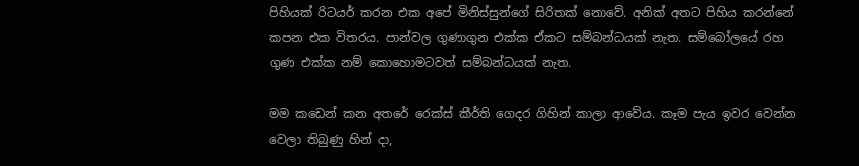පිහියක් රිටයර් කරන එක අපේ මිනිස්සුන්ගේ සිරිතක් නොවේ. අනික් අතට පිහිය කරන්නේ කපන එක විතරය. පාන්වල ගුණාගුන එක්ක ඒකට සම්බන්ධයක් නැත. සම්බෝලයේ රහ ගුණ එක්ක නම් කොහොමටවත් සම්බන්ධයක් නැත.

මම කඩෙන් කන අතරේ රෙක්ස් කීර්ති ගෙදර ගිහින් කාලා ආවේය. කෑම පැය ඉවර වෙන්න වෙලා තිබුණු හින් දා,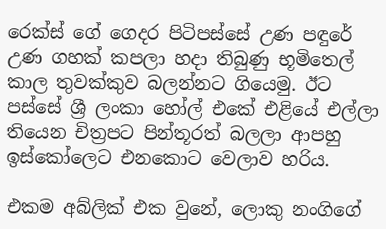රෙක්ස් ගේ ගෙදර පිටිපස්සේ උණ පඳුරේ උණ ගහක් කපලා හදා තිබුණු භූමිතෙල් කාල තුවක්කුව බලන්නට ගියෙමු. ඊට පස්සේ ශ්‍රී ලංකා හෝල් එකේ එළියේ එල්ලා තියෙන චිත්‍රපට පින්තූරත් බලලා ආපහු ඉස්කෝලෙට එනකොට වෙලාව හරිය.

එකම අබ්ලික් එක වුනේ, ලොකු නංගිගේ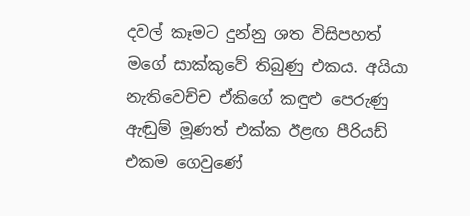දවල් කෑමට දුන්නු ශත විසිපහත් මගේ සාක්කුවේ තිබුණු එකය. අයියා නැතිවෙච්ච ඒකිගේ කඳුළු පෙරුණු ඇඬුම් මූණත් එක්ක ඊළඟ පීරියඩ් එකම ගෙවුණේ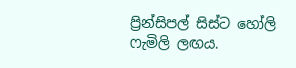ප්‍රින්සිපල් සිස්ට හෝලි ෆැමිලි ලඟය.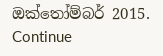ඔක්තෝම්බර් 2015.
Continue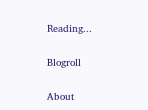Reading...

Blogroll

About